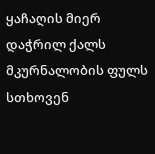ყაჩაღის მიერ დაჭრილ ქალს მკურნალობის ფულს სთხოვენ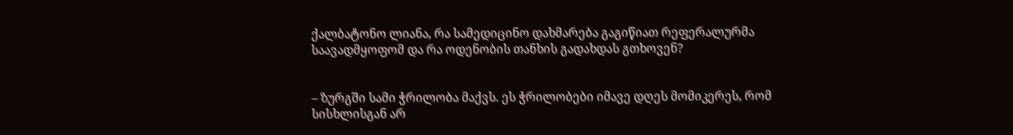ქალბატონო ლიანა, რა სამედიცინო დახმარება გაგიწიათ რეფერალურმა საავადმყოფომ და რა ოდენობის თანხის გადახდას გთხოვენ?


– ზურგში სამი ჭრილობა მაქვს. ეს ჭრილობები იმავე დღეს მომიკერეს, რომ სისხლისგან არ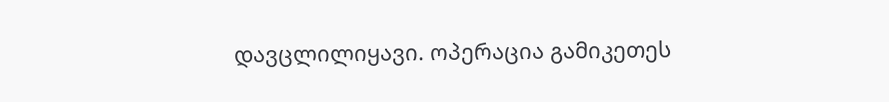დავცლილიყავი. ოპერაცია გამიკეთეს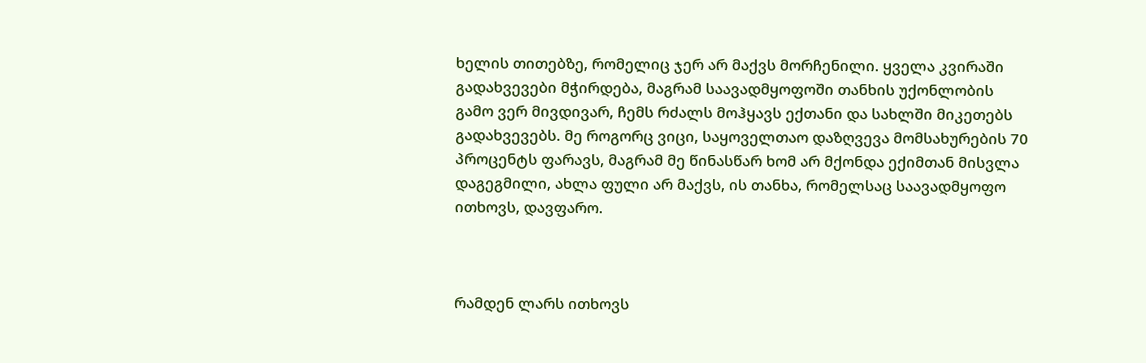ხელის თითებზე, რომელიც ჯერ არ მაქვს მორჩენილი. ყველა კვირაში გადახვევები მჭირდება, მაგრამ საავადმყოფოში თანხის უქონლობის გამო ვერ მივდივარ, ჩემს რძალს მოჰყავს ექთანი და სახლში მიკეთებს გადახვევებს. მე როგორც ვიცი, საყოველთაო დაზღვევა მომსახურების 70 პროცენტს ფარავს, მაგრამ მე წინასწარ ხომ არ მქონდა ექიმთან მისვლა დაგეგმილი, ახლა ფული არ მაქვს, ის თანხა, რომელსაც საავადმყოფო ითხოვს, დავფარო.



რამდენ ლარს ითხოვს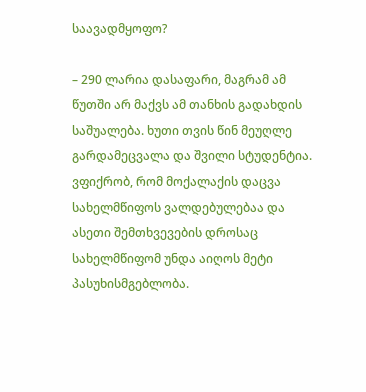საავადმყოფო?

– 290 ლარია დასაფარი, მაგრამ ამ წუთში არ მაქვს ამ თანხის გადახდის საშუალება. ხუთი თვის წინ მეუღლე გარდამეცვალა და შვილი სტუდენტია. ვფიქრობ, რომ მოქალაქის დაცვა სახელმწიფოს ვალდებულებაა და ასეთი შემთხვევების დროსაც სახელმწიფომ უნდა აიღოს მეტი პასუხისმგებლობა.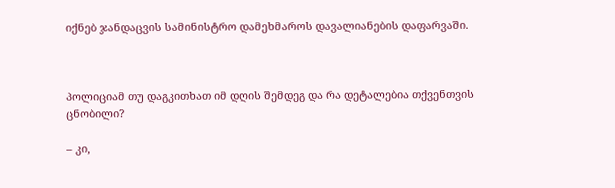იქნებ ჯანდაცვის სამინისტრო დამეხმაროს დავალიანების დაფარვაში.



პოლიციამ თუ დაგკითხათ იმ დღის შემდეგ და რა დეტალებია თქვენთვის ცნობილი?

– კი,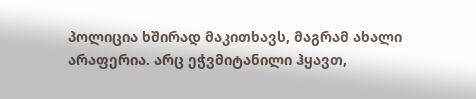პოლიცია ხშირად მაკითხავს, მაგრამ ახალი არაფერია. არც ეჭვმიტანილი ჰყავთ,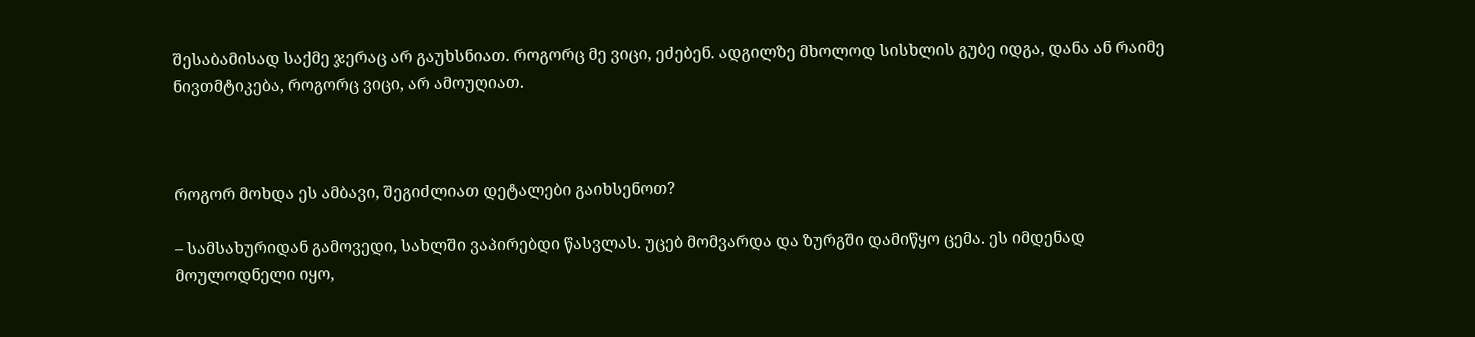შესაბამისად საქმე ჯერაც არ გაუხსნიათ. როგორც მე ვიცი, ეძებენ. ადგილზე მხოლოდ სისხლის გუბე იდგა, დანა ან რაიმე ნივთმტიკება, როგორც ვიცი, არ ამოუღიათ.



როგორ მოხდა ეს ამბავი, შეგიძლიათ დეტალები გაიხსენოთ?

– სამსახურიდან გამოვედი, სახლში ვაპირებდი წასვლას. უცებ მომვარდა და ზურგში დამიწყო ცემა. ეს იმდენად მოულოდნელი იყო,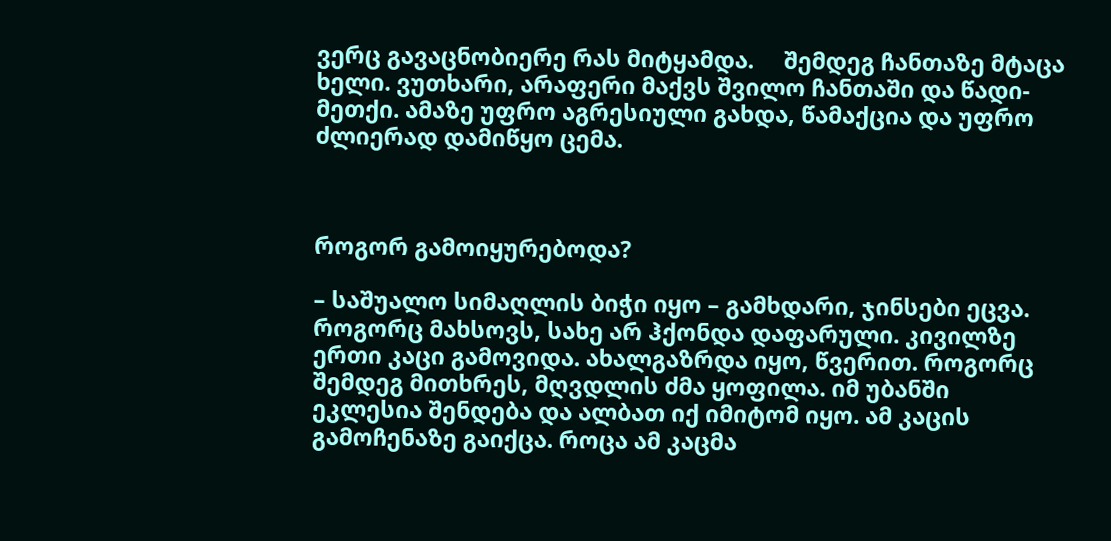ვერც გავაცნობიერე რას მიტყამდა.     შემდეგ ჩანთაზე მტაცა ხელი. ვუთხარი, არაფერი მაქვს შვილო ჩანთაში და წადი-მეთქი. ამაზე უფრო აგრესიული გახდა, წამაქცია და უფრო ძლიერად დამიწყო ცემა.



როგორ გამოიყურებოდა?

– საშუალო სიმაღლის ბიჭი იყო – გამხდარი, ჯინსები ეცვა. როგორც მახსოვს, სახე არ ჰქონდა დაფარული. კივილზე ერთი კაცი გამოვიდა. ახალგაზრდა იყო, წვერით. როგორც შემდეგ მითხრეს, მღვდლის ძმა ყოფილა. იმ უბანში ეკლესია შენდება და ალბათ იქ იმიტომ იყო. ამ კაცის გამოჩენაზე გაიქცა. როცა ამ კაცმა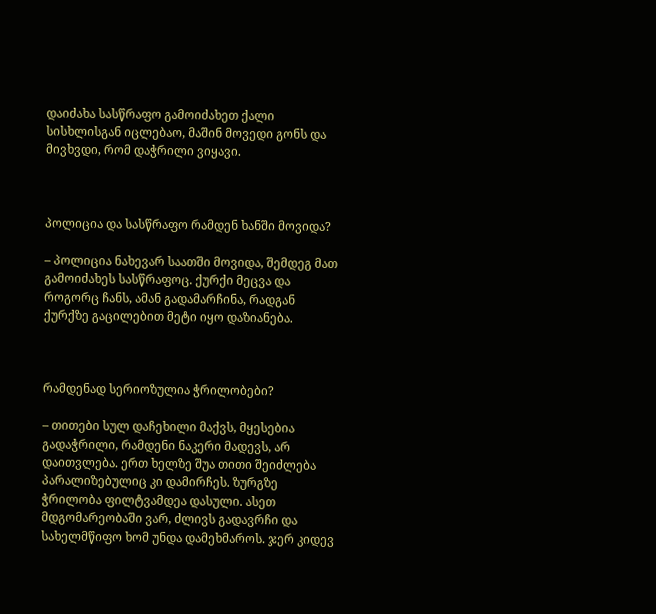დაიძახა სასწრაფო გამოიძახეთ ქალი სისხლისგან იცლებაო, მაშინ მოვედი გონს და მივხვდი, რომ დაჭრილი ვიყავი.



პოლიცია და სასწრაფო რამდენ ხანში მოვიდა?

– პოლიცია ნახევარ საათში მოვიდა, შემდეგ მათ გამოიძახეს სასწრაფოც. ქურქი მეცვა და როგორც ჩანს, ამან გადამარჩინა, რადგან ქურქზე გაცილებით მეტი იყო დაზიანება.



რამდენად სერიოზულია ჭრილობები?

– თითები სულ დაჩეხილი მაქვს, მყესებია გადაჭრილი, რამდენი ნაკერი მადევს, არ დაითვლება. ერთ ხელზე შუა თითი შეიძლება პარალიზებულიც კი დამირჩეს. ზურგზე ჭრილობა ფილტვამდეა დასული. ასეთ მდგომარეობაში ვარ, ძლივს გადავრჩი და სახელმწიფო ხომ უნდა დამეხმაროს. ჯერ კიდევ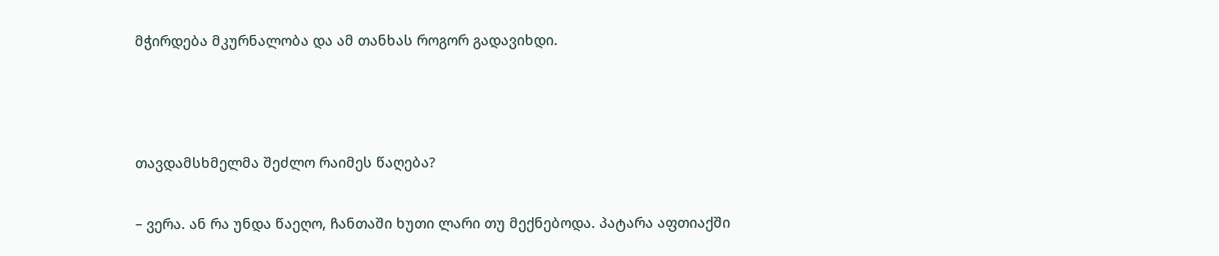მჭირდება მკურნალობა და ამ თანხას როგორ გადავიხდი.



თავდამსხმელმა შეძლო რაიმეს წაღება?

– ვერა. ან რა უნდა წაეღო, ჩანთაში ხუთი ლარი თუ მექნებოდა. პატარა აფთიაქში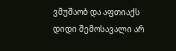ვმუშაობ და აფთიაქს დიდი შემოსავალი არ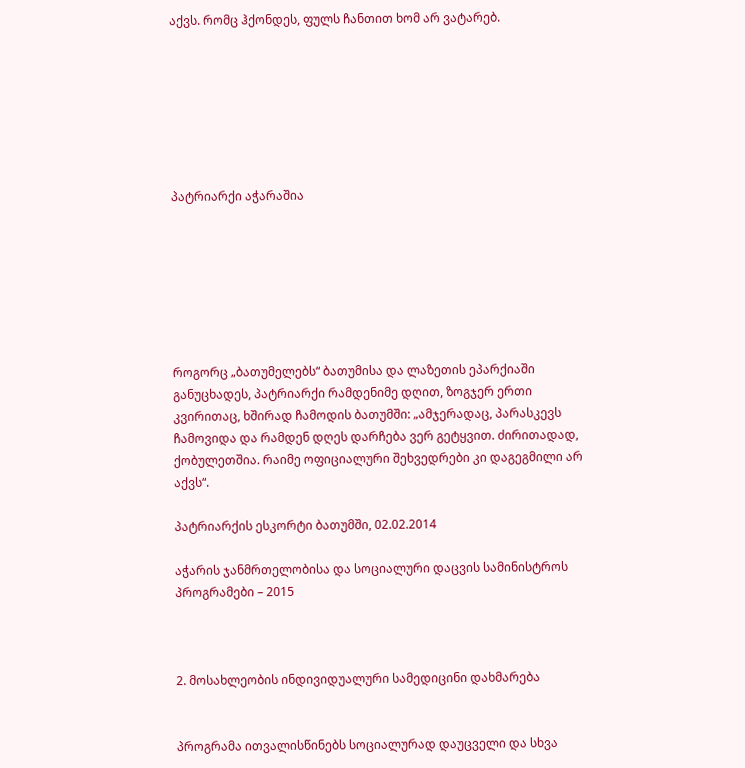აქვს. რომც ჰქონდეს, ფულს ჩანთით ხომ არ ვატარებ.







პატრიარქი აჭარაშია







როგორც „ბათუმელებს“ ბათუმისა და ლაზეთის ეპარქიაში განუცხადეს, პატრიარქი რამდენიმე დღით, ზოგჯერ ერთი კვირითაც, ხშირად ჩამოდის ბათუმში: „ამჯერადაც, პარასკევს ჩამოვიდა და რამდენ დღეს დარჩება ვერ გეტყვით. ძირითადად, ქობულეთშია. რაიმე ოფიციალური შეხვედრები კი დაგეგმილი არ აქვს“.

პატრიარქის ესკორტი ბათუმში, 02.02.2014

აჭარის ჯანმრთელობისა და სოციალური დაცვის სამინისტროს პროგრამები – 2015



2. მოსახლეობის ინდივიდუალური სამედიცინი დახმარება


პროგრამა ითვალისწინებს სოციალურად დაუცველი და სხვა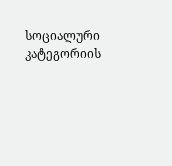სოციალური კატეგორიის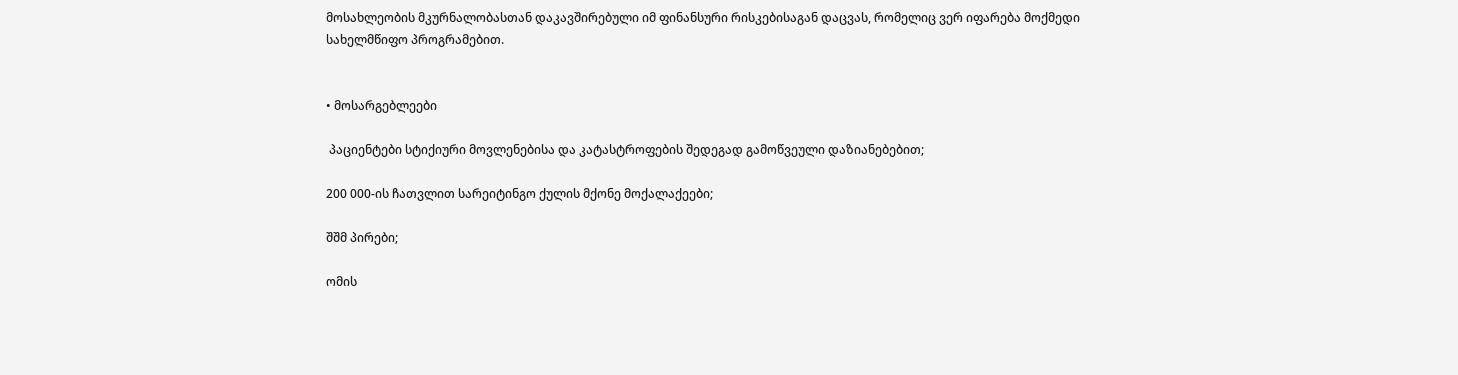მოსახლეობის მკურნალობასთან დაკავშირებული იმ ფინანსური რისკებისაგან დაცვას, რომელიც ვერ იფარება მოქმედი სახელმწიფო პროგრამებით.


• მოსარგებლეები

 პაციენტები სტიქიური მოვლენებისა და კატასტროფების შედეგად გამოწვეული დაზიანებებით;

200 000-ის ჩათვლით სარეიტინგო ქულის მქონე მოქალაქეები;

შშმ პირები;

ომის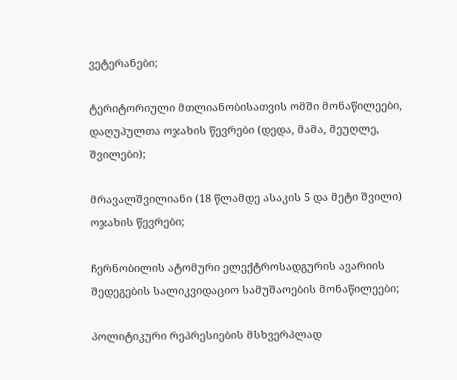ვეტერანები;

ტერიტორიული მთლიანობისათვის ომში მონაწილეები, დაღუპულთა ოჯახის წევრები (დედა, მამა, მეუღლე, შვილები);

მრავალშვილიანი (18 წლამდე ასაკის 5 და მეტი შვილი) ოჯახის წევრები;

ჩერნობილის ატომური ელექტროსადგურის ავარიის შედეგების სალიკვიდაციო სამუშაოების მონაწილეები;

პოლიტიკური რეპრესიების მსხვერპლად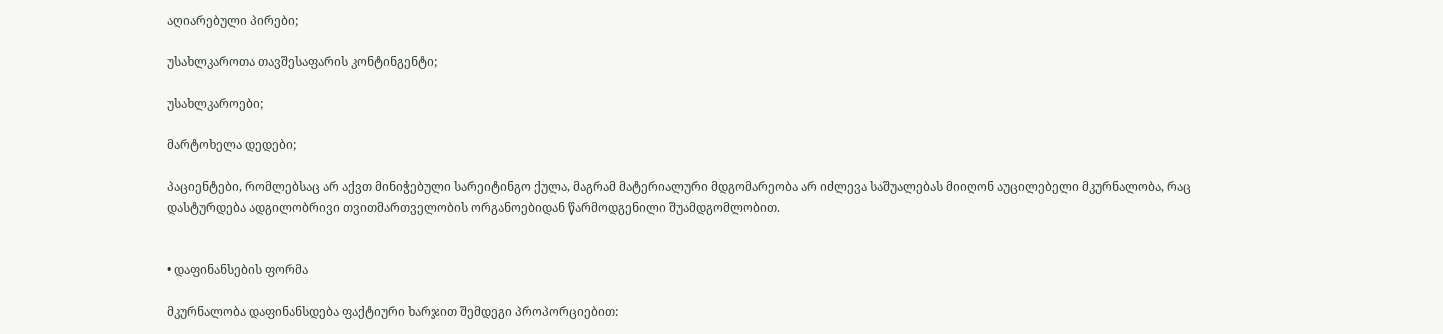აღიარებული პირები;

უსახლკაროთა თავშესაფარის კონტინგენტი;

უსახლკაროები;

მარტოხელა დედები;

პაციენტები, რომლებსაც არ აქვთ მინიჭებული სარეიტინგო ქულა, მაგრამ მატერიალური მდგომარეობა არ იძლევა საშუალებას მიიღონ აუცილებელი მკურნალობა, რაც დასტურდება ადგილობრივი თვითმართველობის ორგანოებიდან წარმოდგენილი შუამდგომლობით.


• დაფინანსების ფორმა

მკურნალობა დაფინანსდება ფაქტიური ხარჯით შემდეგი პროპორციებით: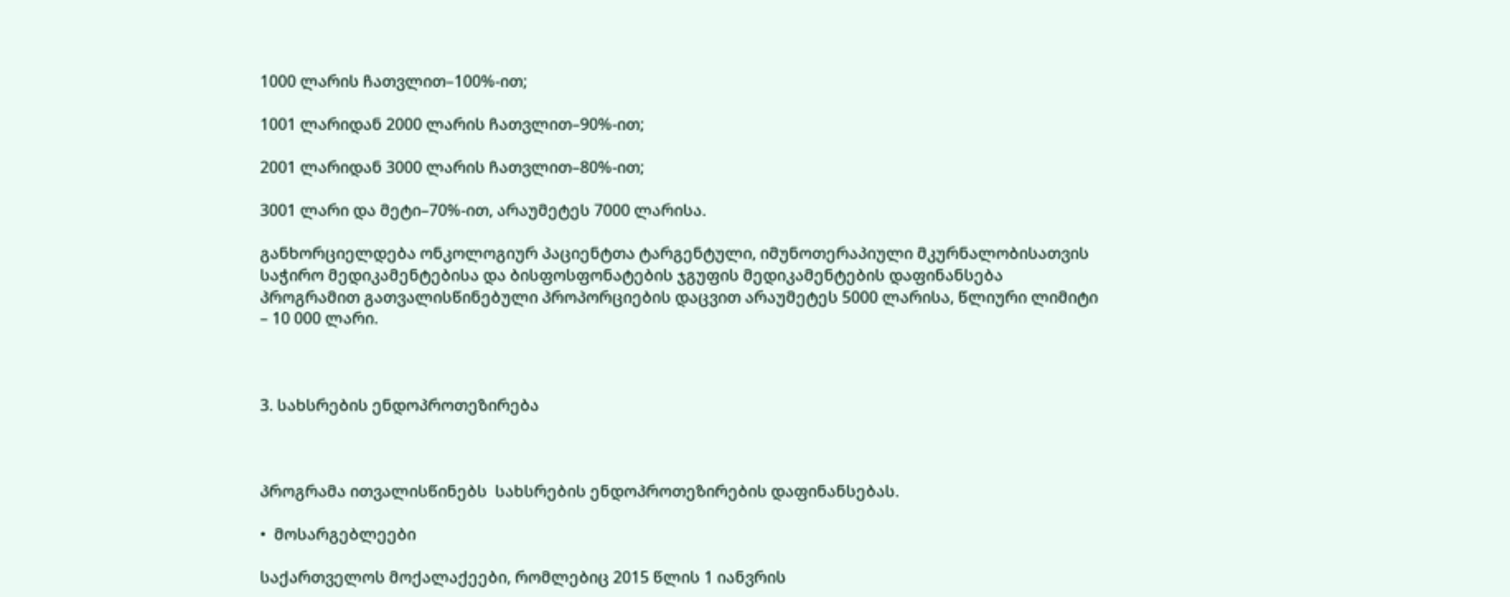1000 ლარის ჩათვლით–100%-ით;

1001 ლარიდან 2000 ლარის ჩათვლით–90%-ით;

2001 ლარიდან 3000 ლარის ჩათვლით–80%-ით;

3001 ლარი და მეტი–70%-ით, არაუმეტეს 7000 ლარისა.

განხორციელდება ონკოლოგიურ პაციენტთა ტარგენტული, იმუნოთერაპიული მკურნალობისათვის საჭირო მედიკამენტებისა და ბისფოსფონატების ჯგუფის მედიკამენტების დაფინანსება პროგრამით გათვალისწინებული პროპორციების დაცვით არაუმეტეს 5000 ლარისა, წლიური ლიმიტი – 10 000 ლარი.



3. სახსრების ენდოპროთეზირება



პროგრამა ითვალისწინებს  სახსრების ენდოპროთეზირების დაფინანსებას.

•  მოსარგებლეები

საქართველოს მოქალაქეები, რომლებიც 2015 წლის 1 იანვრის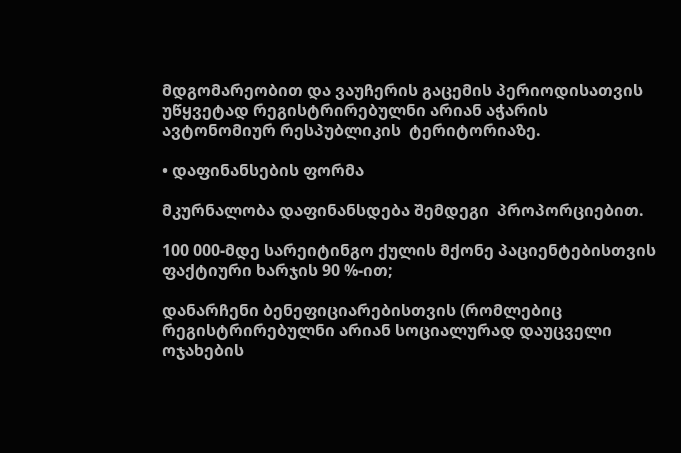მდგომარეობით და ვაუჩერის გაცემის პერიოდისათვის უწყვეტად რეგისტრირებულნი არიან აჭარის ავტონომიურ რესპუბლიკის  ტერიტორიაზე.

• დაფინანსების ფორმა

მკურნალობა დაფინანსდება შემდეგი  პროპორციებით.

100 000-მდე სარეიტინგო ქულის მქონე პაციენტებისთვის ფაქტიური ხარჯის 90 %-ით;

დანარჩენი ბენეფიციარებისთვის (რომლებიც რეგისტრირებულნი არიან სოციალურად დაუცველი ოჯახების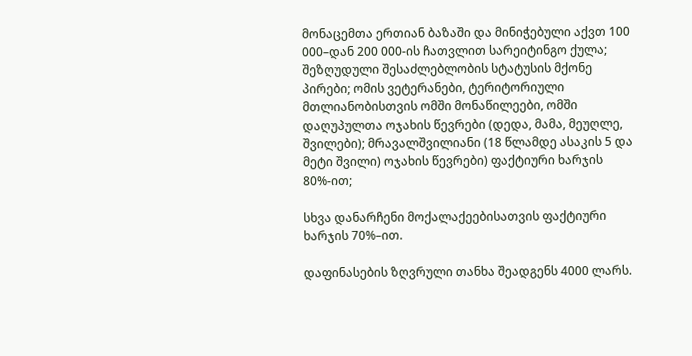მონაცემთა ერთიან ბაზაში და მინიჭებული აქვთ 100 000–დან 200 000-ის ჩათვლით სარეიტინგო ქულა; შეზღუდული შესაძლებლობის სტატუსის მქონე პირები; ომის ვეტერანები, ტერიტორიული მთლიანობისთვის ომში მონაწილეები, ომში დაღუპულთა ოჯახის წევრები (დედა, მამა, მეუღლე, შვილები); მრავალშვილიანი (18 წლამდე ასაკის 5 და მეტი შვილი) ოჯახის წევრები) ფაქტიური ხარჯის 80%-ით;

სხვა დანარჩენი მოქალაქეებისათვის ფაქტიური ხარჯის 70%–ით.

დაფინასების ზღვრული თანხა შეადგენს 4000 ლარს.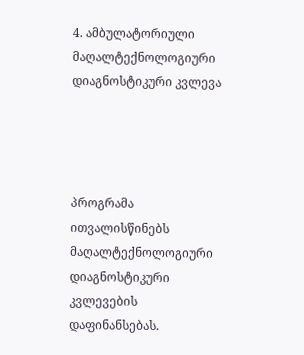4. ამბულატორიული მაღალტექნოლოგიური დიაგნოსტიკური კვლევა




პროგრამა ითვალისწინებს მაღალტექნოლოგიური დიაგნოსტიკური კვლევების დაფინანსებას.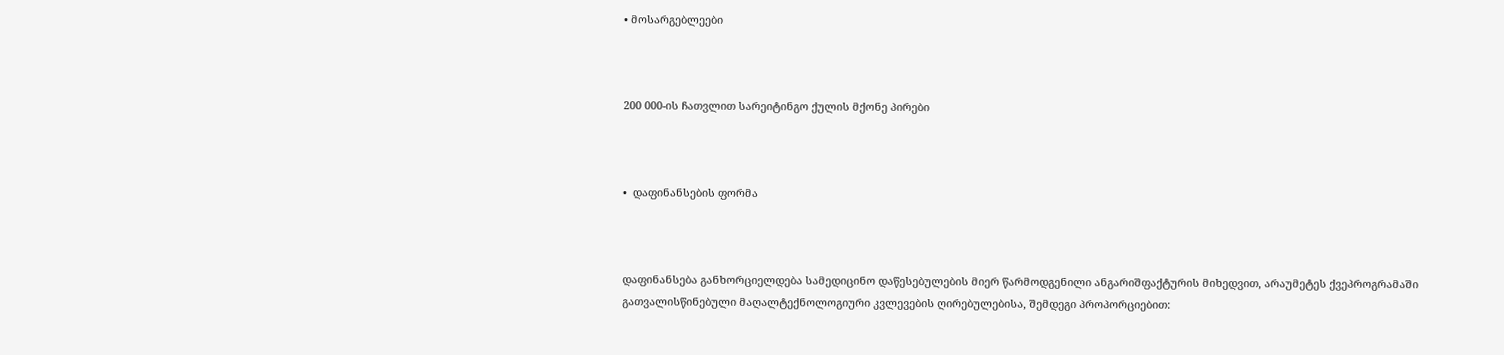• მოსარგებლეები



200 000-ის ჩათვლით სარეიტინგო ქულის მქონე პირები



•  დაფინანსების ფორმა



დაფინანსება განხორციელდება სამედიცინო დაწესებულების მიერ წარმოდგენილი ანგარიშფაქტურის მიხედვით, არაუმეტეს ქვეპროგრამაში გათვალისწინებული მაღალტექნოლოგიური კვლევების ღირებულებისა, შემდეგი პროპორციებით: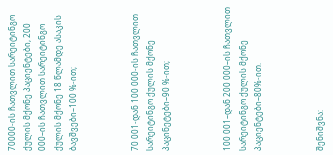70000-ის ჩათვლით სარეიტინგო ქულის მქონე პაციენტები, 200 000–ის ჩათვლით სარეიტინგო ქულის მქონე 18 წლამდე ასაკის ბავშვები–100 %-ით;



70 001-დან 100 000-ის ჩათვლით სარეიტინგო ქულის მქონე პაცინეტები–90 %-ით;



100 001–დან 200 000–ის ჩათვლით სარეიტინგო ქულის მქონე პაციენტები–80%-ით.



შენიშვნა: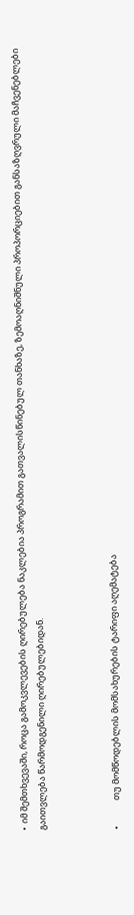•  იმ შემთხვევაში, როცა გამოკვლევების ღირებულება ნაკლებია პროგრამით გათვალისწინებულ თანხაზე, ზემოაღნიშნული პროპორციებით განსაზღვრული მაჩვენებლები გაითვლება წარმოდგენილი ღირებულებიდან.



•             თუ მომწოდებლის მომსახურების ტარიფი აღემატება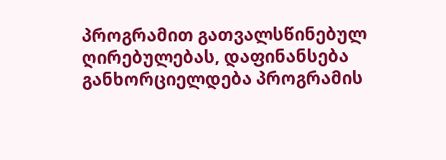პროგრამით გათვალსწინებულ ღირებულებას, დაფინანსება განხორციელდება პროგრამის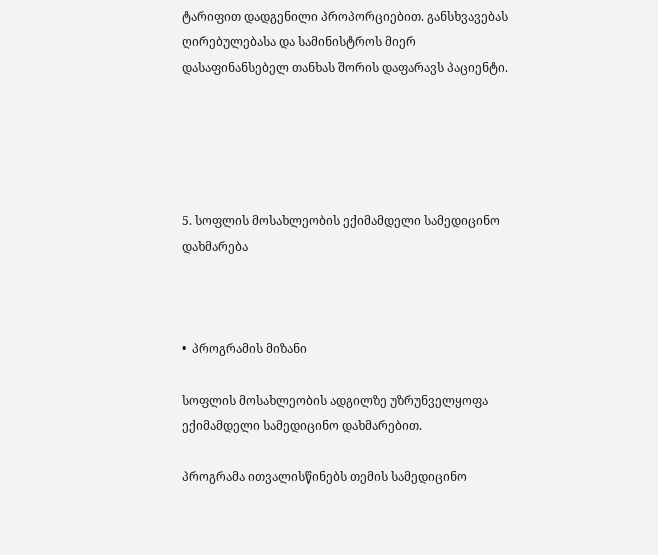ტარიფით დადგენილი პროპორციებით. განსხვავებას ღირებულებასა და სამინისტროს მიერ დასაფინანსებელ თანხას შორის დაფარავს პაციენტი.





5. სოფლის მოსახლეობის ექიმამდელი სამედიცინო დახმარება



•  პროგრამის მიზანი

სოფლის მოსახლეობის ადგილზე უზრუნველყოფა ექიმამდელი სამედიცინო დახმარებით.

პროგრამა ითვალისწინებს თემის სამედიცინო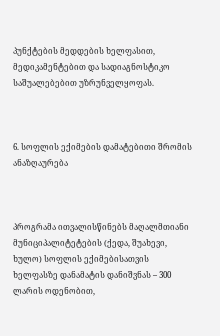პუნქტების მედდების ხელფასით, მედიკამენტებით და სადიაგნოსტიკო საშუალებებით უზრუნველყოფას.



6. სოფლის ექიმების დამატებითი შრომის ანაზღაურება



პროგრამა ითვალისწინებს მაღალმთიანი მუნიციპალიტეტების (ქედა, შუახევი, ხულო) სოფლის ექიმებისათვის ხელფასზე დანამატის დანიშვნას – 300 ლარის ოდენობით,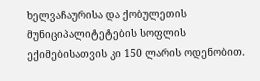ხელვაჩაურისა და ქობულეთის მუნიციპალიტეტების სოფლის ექიმებისათვის კი 150 ლარის ოდენობით.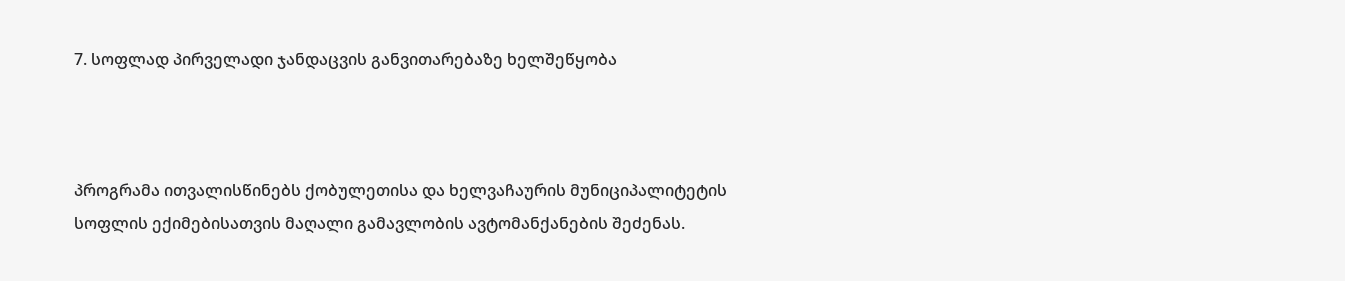7. სოფლად პირველადი ჯანდაცვის განვითარებაზე ხელშეწყობა



პროგრამა ითვალისწინებს ქობულეთისა და ხელვაჩაურის მუნიციპალიტეტის სოფლის ექიმებისათვის მაღალი გამავლობის ავტომანქანების შეძენას.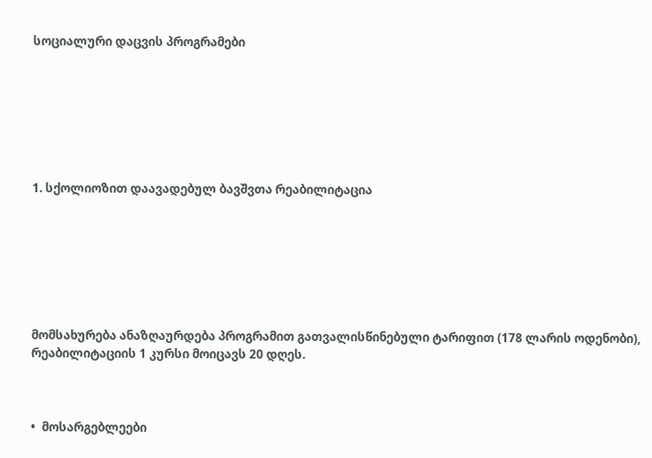სოციალური დაცვის პროგრამები







1. სქოლიოზით დაავადებულ ბავშვთა რეაბილიტაცია







მომსახურება ანაზღაურდება პროგრამით გათვალისწინებული ტარიფით (178 ლარის ოდენობი), რეაბილიტაციის 1 კურსი მოიცავს 20 დღეს.



•  მოსარგებლეები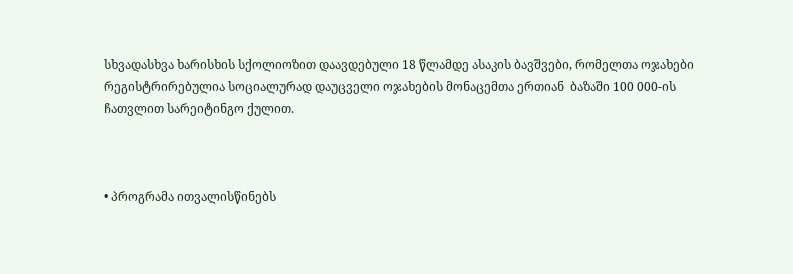სხვადასხვა ხარისხის სქოლიოზით დაავდებული 18 წლამდე ასაკის ბავშვები, რომელთა ოჯახები რეგისტრირებულია სოციალურად დაუცველი ოჯახების მონაცემთა ერთიან  ბაზაში 100 000-ის ჩათვლით სარეიტინგო ქულით.



• პროგრამა ითვალისწინებს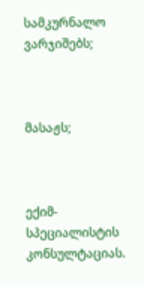სამკურნალო ვარჯიშებს;



მასაჟს;



ექიმ-სპეციალისტის კონსულტაციას.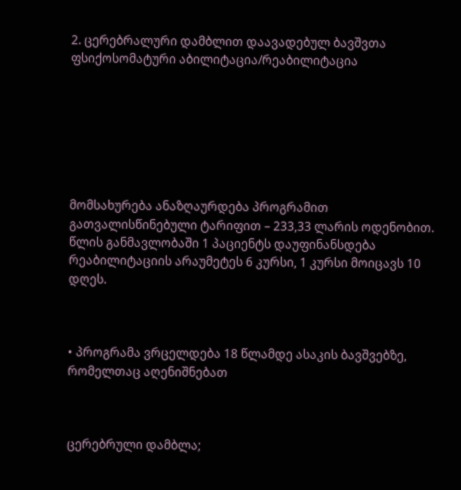2. ცერებრალური დამბლით დაავადებულ ბავშვთა ფსიქოსომატური აბილიტაცია/რეაბილიტაცია







მომსახურება ანაზღაურდება პროგრამით გათვალისწინებული ტარიფით – 233,33 ლარის ოდენობით. წლის განმავლობაში 1 პაციენტს დაუფინანსდება რეაბილიტაციის არაუმეტეს 6 კურსი, 1 კურსი მოიცავს 10 დღეს.



• პროგრამა ვრცელდება 18 წლამდე ასაკის ბავშვებზე, რომელთაც აღენიშნებათ



ცერებრული დამბლა;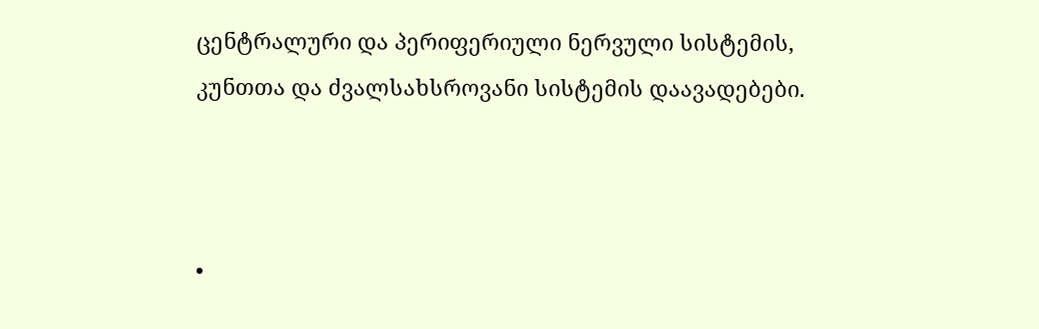ცენტრალური და პერიფერიული ნერვული სისტემის, კუნთთა და ძვალსახსროვანი სისტემის დაავადებები.



•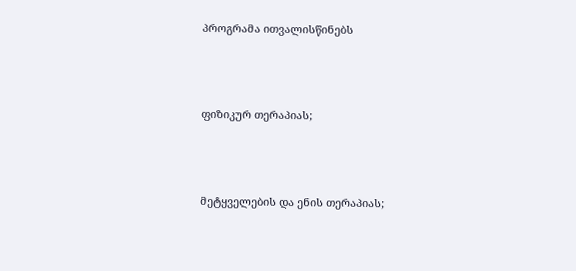პროგრამა ითვალისწინებს



ფიზიკურ თერაპიას;



მეტყველების და ენის თერაპიას;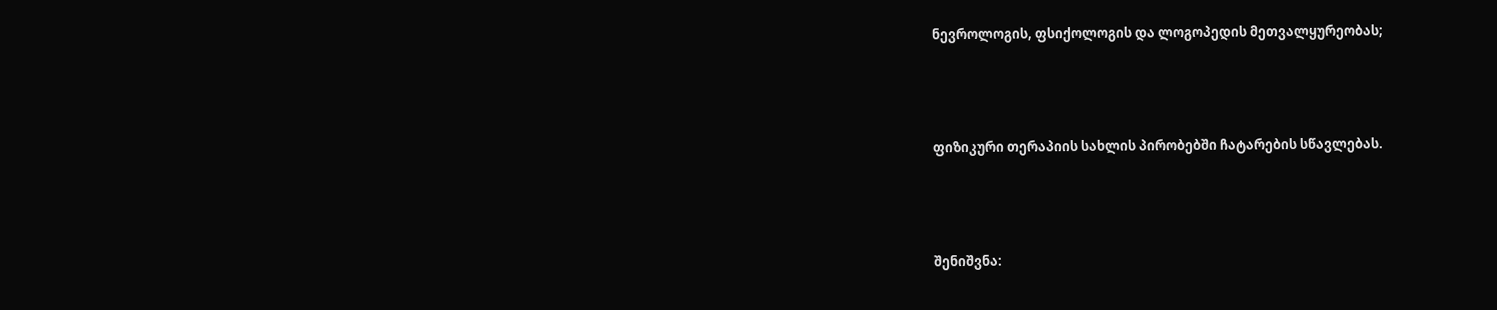ნევროლოგის, ფსიქოლოგის და ლოგოპედის მეთვალყურეობას;



ფიზიკური თერაპიის სახლის პირობებში ჩატარების სწავლებას.



შენიშვნა: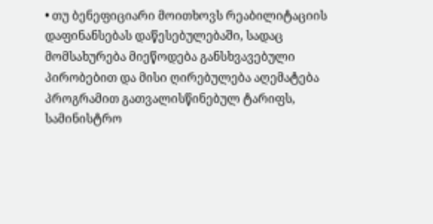• თუ ბენეფიციარი მოითხოვს რეაბილიტაციის დაფინანსებას დაწესებულებაში, სადაც მომსახურება მიეწოდება განსხვავებული პირობებით და მისი ღირებულება აღემატება პროგრამით გათვალისწინებულ ტარიფს, სამინისტრო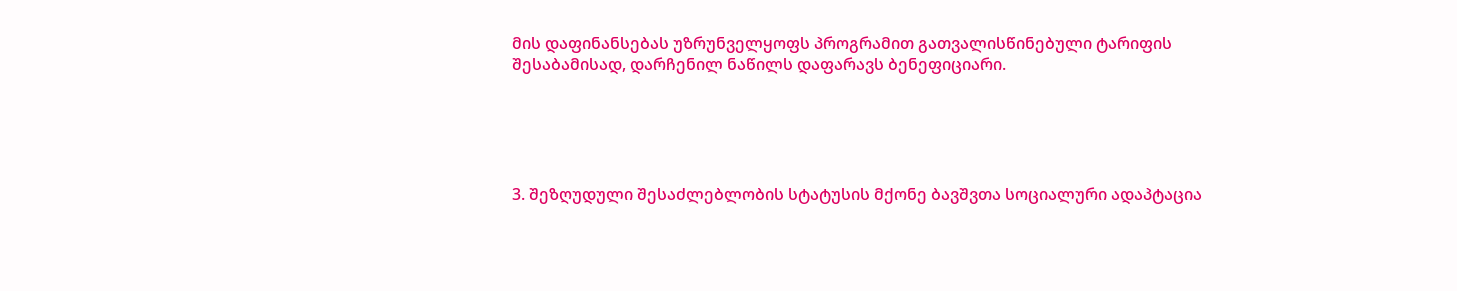მის დაფინანსებას უზრუნველყოფს პროგრამით გათვალისწინებული ტარიფის შესაბამისად, დარჩენილ ნაწილს დაფარავს ბენეფიციარი.





3. შეზღუდული შესაძლებლობის სტატუსის მქონე ბავშვთა სოციალური ადაპტაცია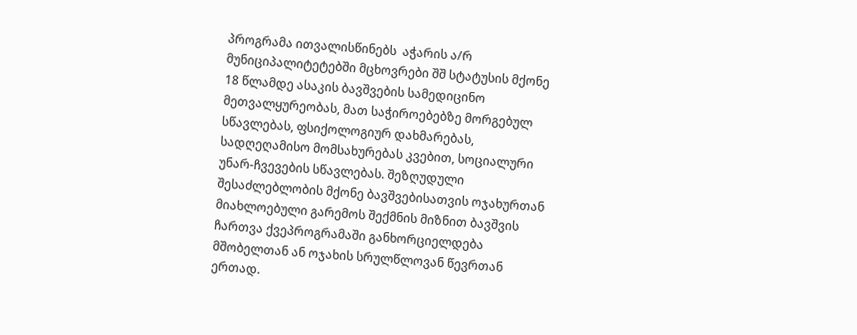პროგრამა ითვალისწინებს  აჭარის ა/რ მუნიციპალიტეტებში მცხოვრები შშ სტატუსის მქონე 18 წლამდე ასაკის ბავშვების სამედიცინო მეთვალყურეობას, მათ საჭიროებებზე მორგებულ სწავლებას, ფსიქოლოგიურ დახმარებას, სადღეღამისო მომსახურებას კვებით, სოციალური უნარ-ჩვევების სწავლებას. შეზღუდული შესაძლებლობის მქონე ბავშვებისათვის ოჯახურთან მიახლოებული გარემოს შექმნის მიზნით ბავშვის ჩართვა ქვეპროგრამაში განხორციელდება მშობელთან ან ოჯახის სრულწლოვან წევრთან ერთად.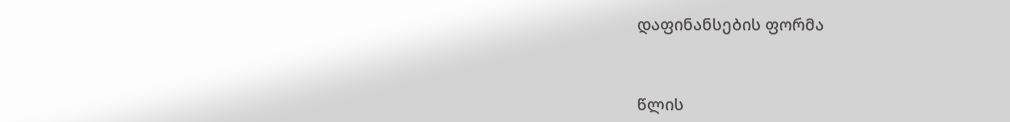დაფინანსების ფორმა



წლის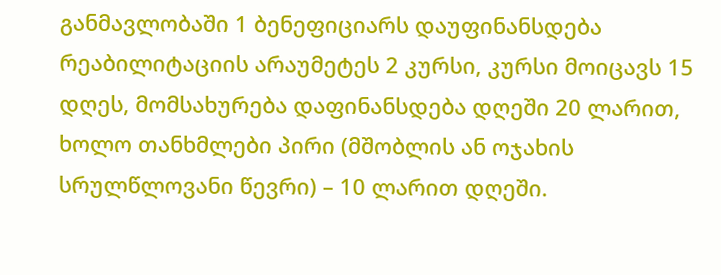განმავლობაში 1 ბენეფიციარს დაუფინანსდება რეაბილიტაციის არაუმეტეს 2 კურსი, კურსი მოიცავს 15 დღეს, მომსახურება დაფინანსდება დღეში 20 ლარით, ხოლო თანხმლები პირი (მშობლის ან ოჯახის სრულწლოვანი წევრი) – 10 ლარით დღეში.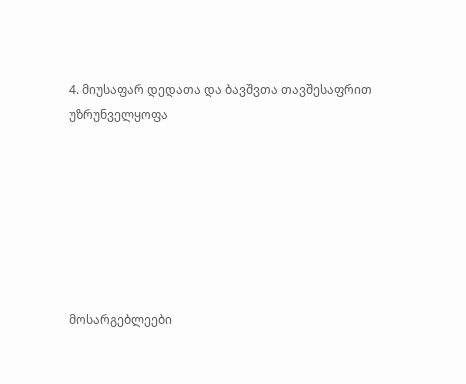4. მიუსაფარ დედათა და ბავშვთა თავშესაფრით უზრუნველყოფა







მოსარგებლეები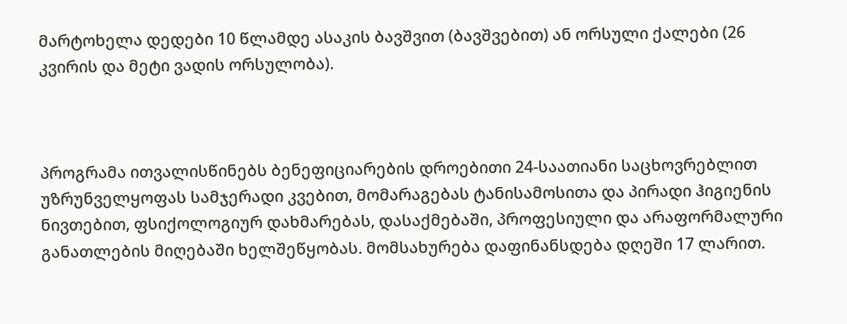მარტოხელა დედები 10 წლამდე ასაკის ბავშვით (ბავშვებით) ან ორსული ქალები (26 კვირის და მეტი ვადის ორსულობა).



პროგრამა ითვალისწინებს ბენეფიციარების დროებითი 24-საათიანი საცხოვრებლით უზრუნველყოფას სამჯერადი კვებით, მომარაგებას ტანისამოსითა და პირადი ჰიგიენის ნივთებით, ფსიქოლოგიურ დახმარებას, დასაქმებაში, პროფესიული და არაფორმალური განათლების მიღებაში ხელშეწყობას. მომსახურება დაფინანსდება დღეში 17 ლარით.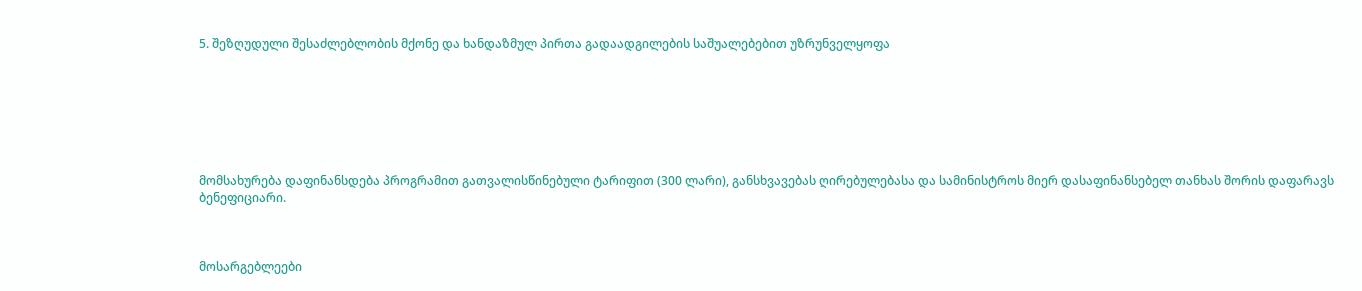5. შეზღუდული შესაძლებლობის მქონე და ხანდაზმულ პირთა გადაადგილების საშუალებებით უზრუნველყოფა







მომსახურება დაფინანსდება პროგრამით გათვალისწინებული ტარიფით (300 ლარი), განსხვავებას ღირებულებასა და სამინისტროს მიერ დასაფინანსებელ თანხას შორის დაფარავს ბენეფიციარი.



მოსარგებლეები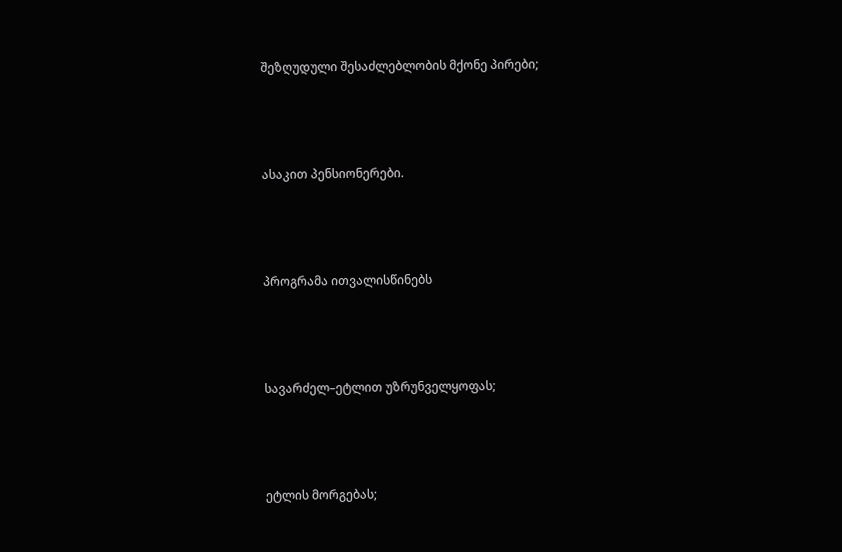შეზღუდული შესაძლებლობის მქონე პირები;



ასაკით პენსიონერები.



პროგრამა ითვალისწინებს



სავარძელ–ეტლით უზრუნველყოფას;



ეტლის მორგებას;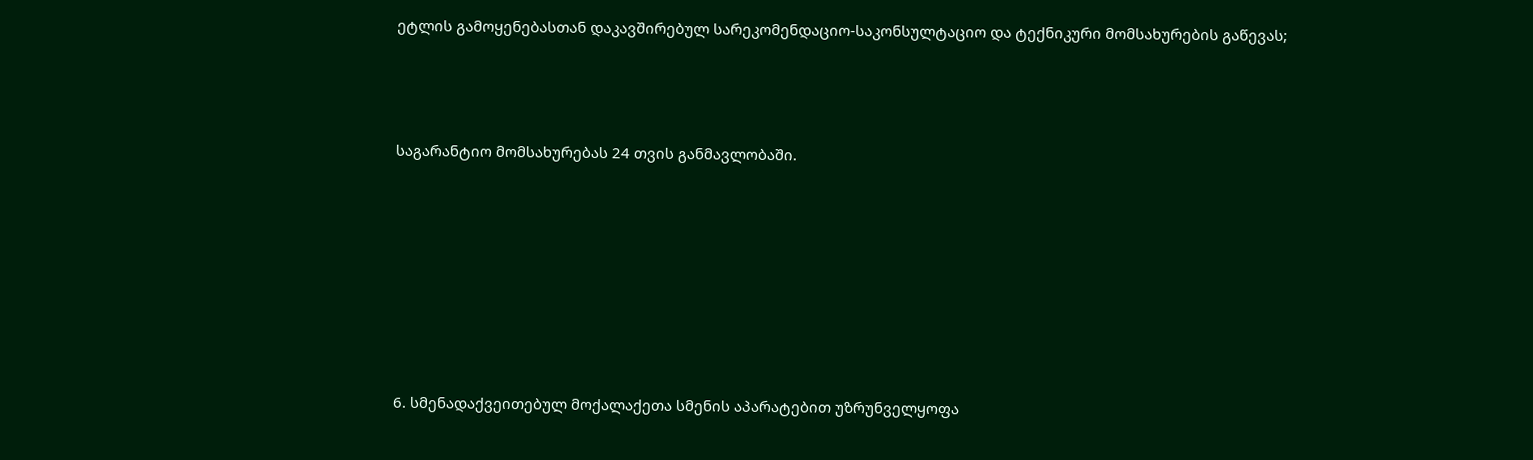ეტლის გამოყენებასთან დაკავშირებულ სარეკომენდაციო-საკონსულტაციო და ტექნიკური მომსახურების გაწევას;



საგარანტიო მომსახურებას 24 თვის განმავლობაში.







6. სმენადაქვეითებულ მოქალაქეთა სმენის აპარატებით უზრუნველყოფა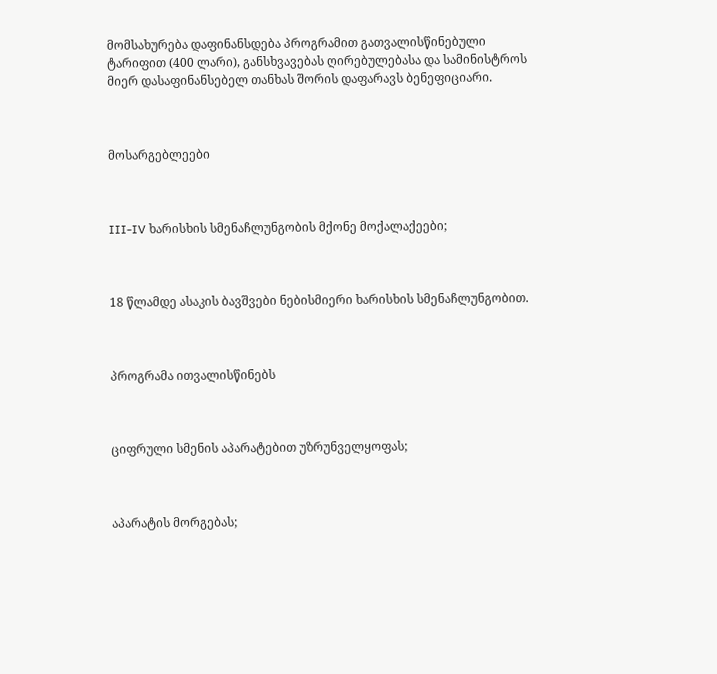მომსახურება დაფინანსდება პროგრამით გათვალისწინებული ტარიფით (400 ლარი), განსხვავებას ღირებულებასა და სამინისტროს მიერ დასაფინანსებელ თანხას შორის დაფარავს ბენეფიციარი.



მოსარგებლეები



III-IV ხარისხის სმენაჩლუნგობის მქონე მოქალაქეები;



18 წლამდე ასაკის ბავშვები ნებისმიერი ხარისხის სმენაჩლუნგობით.



პროგრამა ითვალისწინებს



ციფრული სმენის აპარატებით უზრუნველყოფას;



აპარატის მორგებას;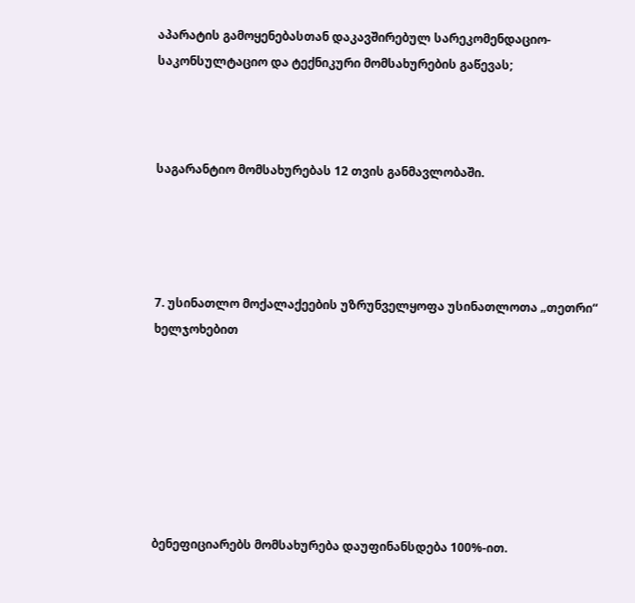აპარატის გამოყენებასთან დაკავშირებულ სარეკომენდაციო-საკონსულტაციო და ტექნიკური მომსახურების გაწევას;



საგარანტიო მომსახურებას 12 თვის განმავლობაში.




7. უსინათლო მოქალაქეების უზრუნველყოფა უსინათლოთა „თეთრი“ ხელჯოხებით







ბენეფიციარებს მომსახურება დაუფინანსდება 100%-ით.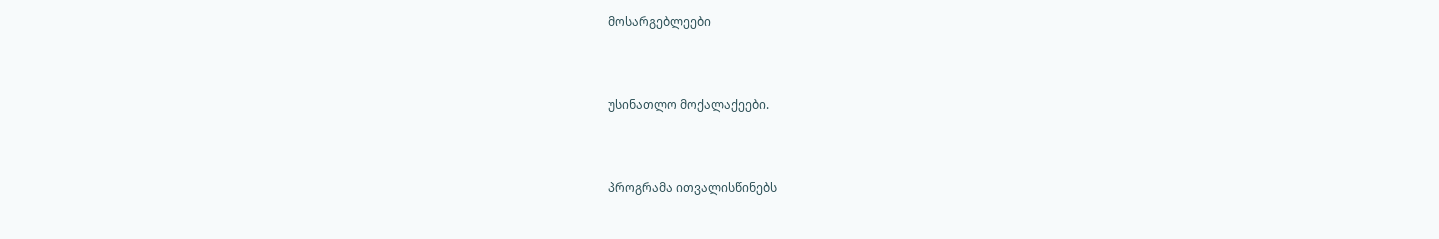მოსარგებლეები



უსინათლო მოქალაქეები.



პროგრამა ითვალისწინებს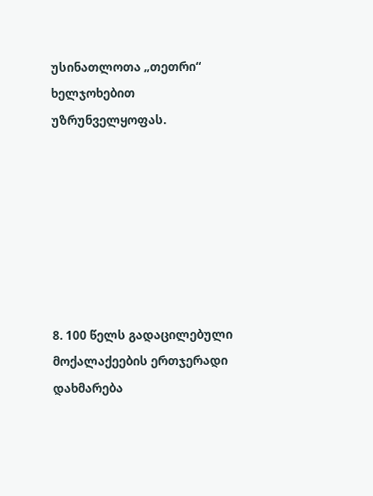უსინათლოთა „თეთრი“ ხელჯოხებით უზრუნველყოფას.







8. 100 წელს გადაცილებული მოქალაქეების ერთჯერადი დახმარება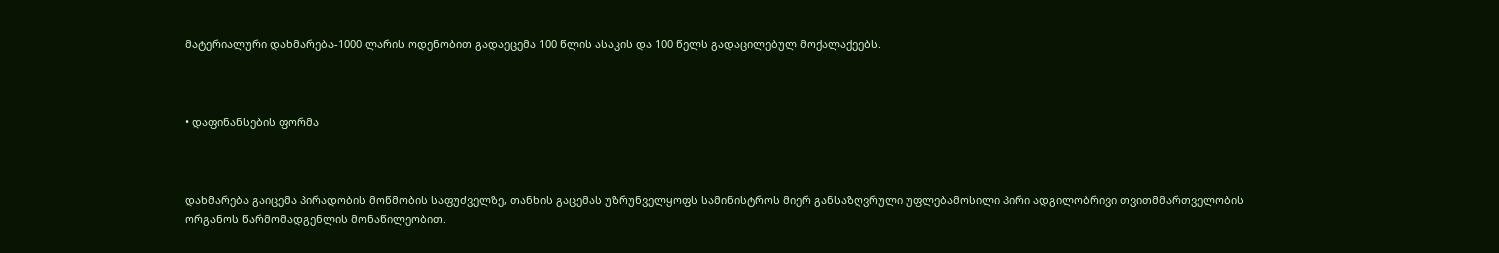მატერიალური დახმარება-1000 ლარის ოდენობით გადაეცემა 100 წლის ასაკის და 100 წელს გადაცილებულ მოქალაქეებს.



• დაფინანსების ფორმა



დახმარება გაიცემა პირადობის მოწმობის საფუძველზე, თანხის გაცემას უზრუნველყოფს სამინისტროს მიერ განსაზღვრული უფლებამოსილი პირი ადგილობრივი თვითმმართველობის ორგანოს წარმომადგენლის მონაწილეობით.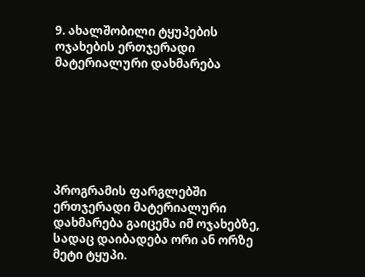9. ახალშობილი ტყუპების ოჯახების ერთჯერადი მატერიალური დახმარება







პროგრამის ფარგლებში ერთჯერადი მატერიალური დახმარება გაიცემა იმ ოჯახებზე, სადაც დაიბადება ორი ან ორზე მეტი ტყუპი.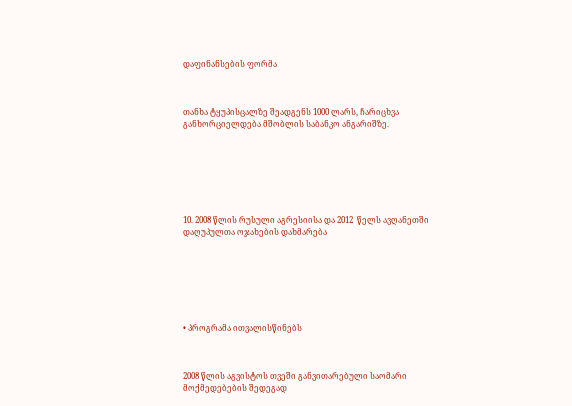დაფინანსების ფორმა



თანხა ტყუპისცალზე შეადგენს 1000 ლარს, ჩარიცხვა განხორციელდება მშობლის საბანკო ანგარიშზე.







10. 2008 წლის რუსული აგრესიისა და 2012  წელს ავღანეთში დაღუპულთა ოჯახების დახმარება







• პროგრამა ითვალისწინებს



2008 წლის აგვისტოს თვეში განვითარებული საომარი მოქმედებების შედეგად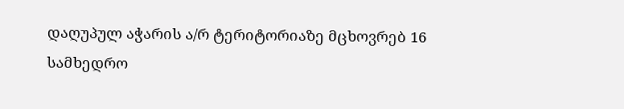დაღუპულ აჭარის ა/რ ტერიტორიაზე მცხოვრებ 16 სამხედრო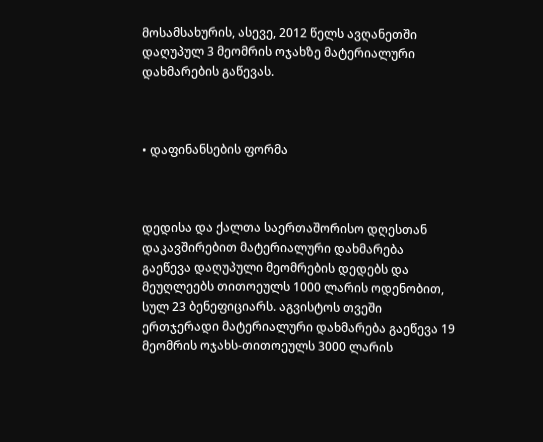მოსამსახურის, ასევე, 2012 წელს ავღანეთში დაღუპულ 3 მეომრის ოჯახზე მატერიალური დახმარების გაწევას.



• დაფინანსების ფორმა



დედისა და ქალთა საერთაშორისო დღესთან დაკავშირებით მატერიალური დახმარება გაეწევა დაღუპული მეომრების დედებს და მეუღლეებს თითოეულს 1000 ლარის ოდენობით, სულ 23 ბენეფიციარს. აგვისტოს თვეში ერთჯერადი მატერიალური დახმარება გაეწევა 19 მეომრის ოჯახს-თითოეულს 3000 ლარის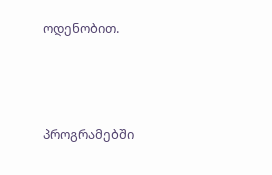ოდენობით.




პროგრამებში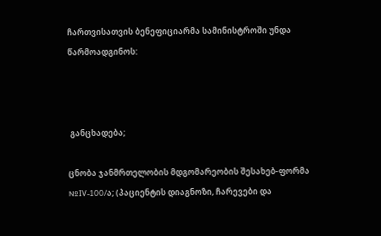ჩართვისათვის ბენეფიციარმა სამინისტროში უნდა წარმოადგინოს:



 განცხადება;

ცნობა ჯანმრთელობის მდგომარეობის შესახებ-ფორმა №IV-100/ა; (პაციენტის დიაგნოზი, ჩარევები და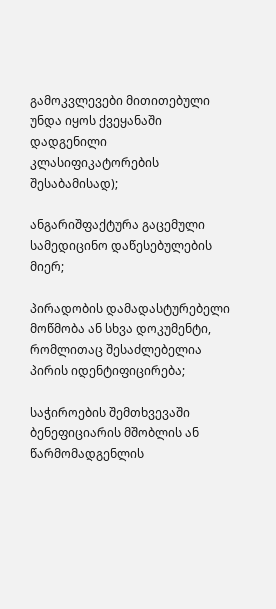გამოკვლევები მითითებული უნდა იყოს ქვეყანაში დადგენილი კლასიფიკატორების შესაბამისად);

ანგარიშფაქტურა გაცემული სამედიცინო დაწესებულების მიერ;

პირადობის დამადასტურებელი მოწმობა ან სხვა დოკუმენტი, რომლითაც შესაძლებელია პირის იდენტიფიცირება;

საჭიროების შემთხვევაში ბენეფიციარის მშობლის ან წარმომადგენლის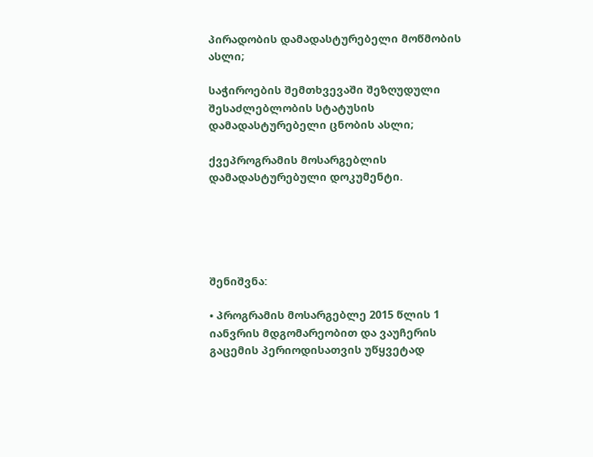პირადობის დამადასტურებელი მოწმობის ასლი;

საჭიროების შემთხვევაში შეზღუდული შესაძლებლობის სტატუსის დამადასტურებელი ცნობის ასლი;

ქვეპროგრამის მოსარგებლის დამადასტურებული დოკუმენტი.





შენიშვნა:

• პროგრამის მოსარგებლე 2015 წლის 1 იანვრის მდგომარეობით და ვაუჩერის გაცემის პერიოდისათვის უწყვეტად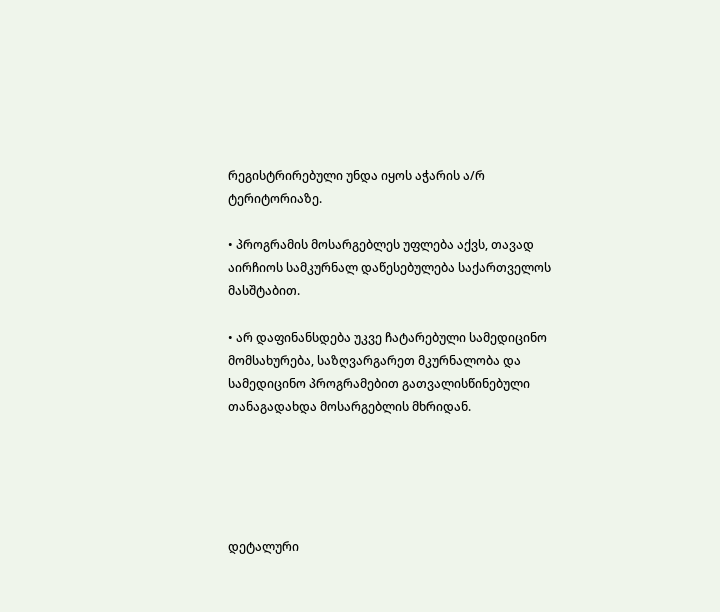რეგისტრირებული უნდა იყოს აჭარის ა/რ ტერიტორიაზე.

• პროგრამის მოსარგებლეს უფლება აქვს, თავად აირჩიოს სამკურნალ დაწესებულება საქართველოს მასშტაბით.

• არ დაფინანსდება უკვე ჩატარებული სამედიცინო მომსახურება, საზღვარგარეთ მკურნალობა და სამედიცინო პროგრამებით გათვალისწინებული თანაგადახდა მოსარგებლის მხრიდან.





დეტალური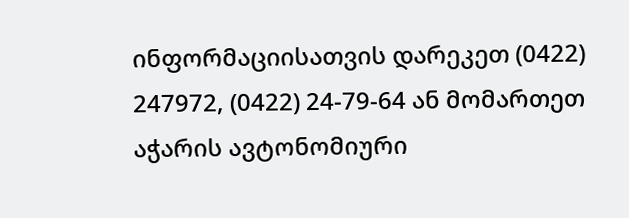ინფორმაციისათვის დარეკეთ (0422) 247972, (0422) 24-79-64 ან მომართეთ აჭარის ავტონომიური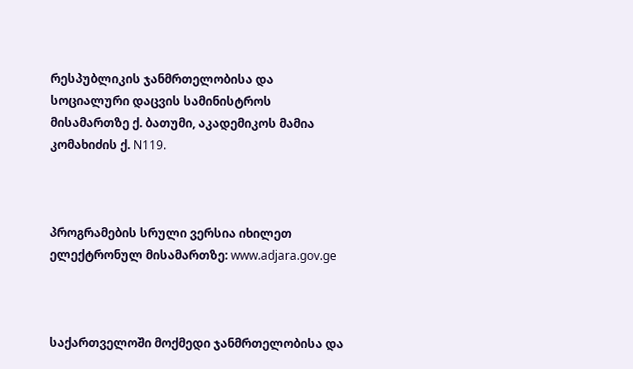რესპუბლიკის ჯანმრთელობისა და სოციალური დაცვის სამინისტროს მისამართზე ქ. ბათუმი, აკადემიკოს მამია კომახიძის ქ. N119.



პროგრამების სრული ვერსია იხილეთ ელექტრონულ მისამართზე: www.adjara.gov.ge



საქართველოში მოქმედი ჯანმრთელობისა და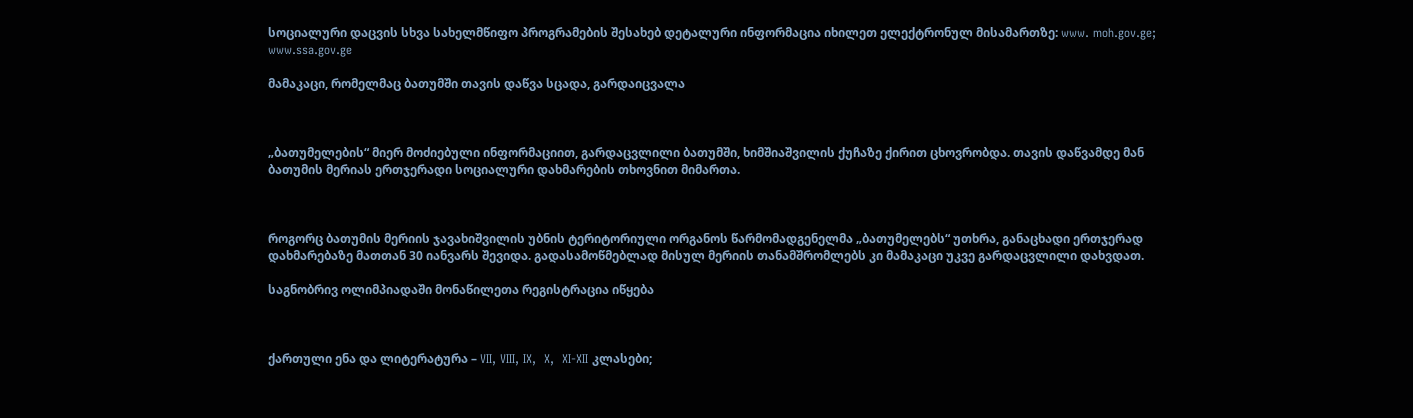სოციალური დაცვის სხვა სახელმწიფო პროგრამების შესახებ დეტალური ინფორმაცია იხილეთ ელექტრონულ მისამართზე: www. moh.gov.ge; www.ssa.gov.ge

მამაკაცი, რომელმაც ბათუმში თავის დაწვა სცადა, გარდაიცვალა



„ბათუმელების“ მიერ მოძიებული ინფორმაციით, გარდაცვლილი ბათუმში, ხიმშიაშვილის ქუჩაზე ქირით ცხოვრობდა. თავის დაწვამდე მან ბათუმის მერიას ერთჯერადი სოციალური დახმარების თხოვნით მიმართა.



როგორც ბათუმის მერიის ჯავახიშვილის უბნის ტერიტორიული ორგანოს წარმომადგენელმა „ბათუმელებს“ უთხრა, განაცხადი ერთჯერად დახმარებაზე მათთან 30 იანვარს შევიდა. გადასამოწმებლად მისულ მერიის თანამშრომლებს კი მამაკაცი უკვე გარდაცვლილი დახვდათ.

საგნობრივ ოლიმპიადაში მონაწილეთა რეგისტრაცია იწყება



ქართული ენა და ლიტერატურა – VII, VIII, IX,  X,  XI-XII კლასები;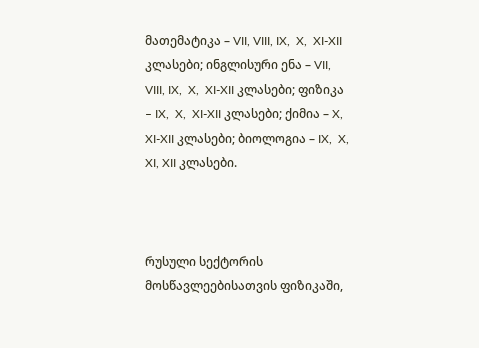მათემატიკა – VII, VIII, IX,  X,  XI-XII კლასები; ინგლისური ენა – VII, VIII, IX,  X,  XI-XII კლასები; ფიზიკა – IX,  X,  XI-XII კლასები; ქიმია – X,  XI-XII კლასები; ბიოლოგია – IX,  X,  XI, XII კლასები.



რუსული სექტორის მოსწავლეებისათვის ფიზიკაში,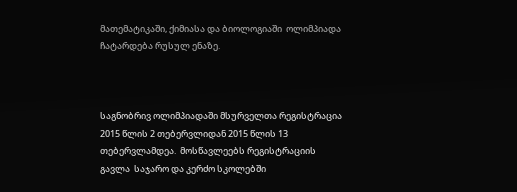მათემატიკაში, ქიმიასა და ბიოლოგიაში  ოლიმპიადა ჩატარდება რუსულ ენაზე.



საგნობრივ ოლიმპიადაში მსურველთა რეგისტრაცია 2015 წლის 2 თებერვლიდან 2015 წლის 13 თებერვლამდეა.  მოსწავლეებს რეგისტრაციის გავლა  საჯარო და კერძო სკოლებში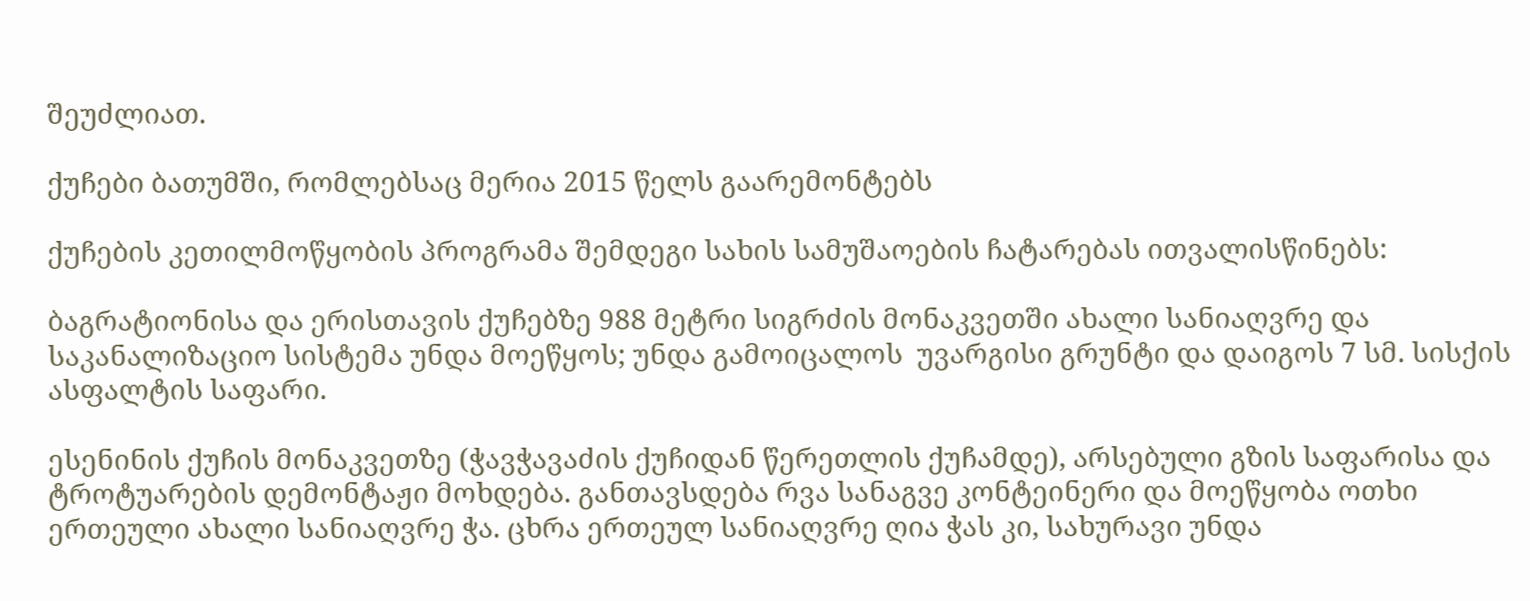შეუძლიათ.

ქუჩები ბათუმში, რომლებსაც მერია 2015 წელს გაარემონტებს

ქუჩების კეთილმოწყობის პროგრამა შემდეგი სახის სამუშაოების ჩატარებას ითვალისწინებს:

ბაგრატიონისა და ერისთავის ქუჩებზე 988 მეტრი სიგრძის მონაკვეთში ახალი სანიაღვრე და საკანალიზაციო სისტემა უნდა მოეწყოს; უნდა გამოიცალოს  უვარგისი გრუნტი და დაიგოს 7 სმ. სისქის ასფალტის საფარი.

ესენინის ქუჩის მონაკვეთზე (ჭავჭავაძის ქუჩიდან წერეთლის ქუჩამდე), არსებული გზის საფარისა და ტროტუარების დემონტაჟი მოხდება. განთავსდება რვა სანაგვე კონტეინერი და მოეწყობა ოთხი ერთეული ახალი სანიაღვრე ჭა. ცხრა ერთეულ სანიაღვრე ღია ჭას კი, სახურავი უნდა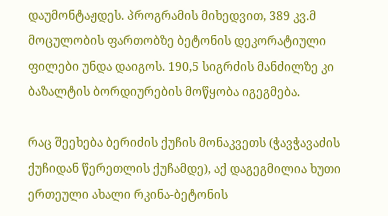დაუმონტაჟდეს. პროგრამის მიხედვით, 389 კვ.მ მოცულობის ფართობზე ბეტონის დეკორატიული ფილები უნდა დაიგოს. 190,5 სიგრძის მანძილზე კი ბაზალტის ბორდიურების მოწყობა იგეგმება.

რაც შეეხება ბერიძის ქუჩის მონაკვეთს (ჭავჭავაძის ქუჩიდან წერეთლის ქუჩამდე), აქ დაგეგმილია ხუთი ერთეული ახალი რკინა-ბეტონის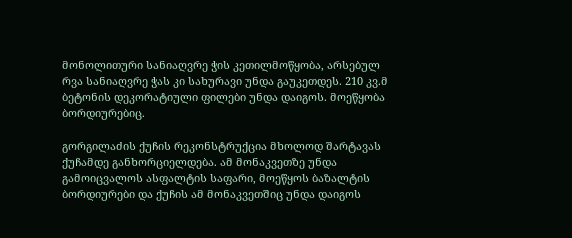მონოლითური სანიაღვრე ჭის კეთილმოწყობა, არსებულ რვა სანიაღვრე ჭას კი სახურავი უნდა გაუკეთდეს. 210 კვ.მ ბეტონის დეკორატიული ფილები უნდა დაიგოს. მოეწყობა ბორდიურებიც.

გორგილაძის ქუჩის რეკონსტრუქცია მხოლოდ შარტავას ქუჩამდე განხორციელდება. ამ მონაკვეთზე უნდა გამოიცვალოს ასფალტის საფარი, მოეწყოს ბაზალტის ბორდიურები და ქუჩის ამ მონაკვეთშიც უნდა დაიგოს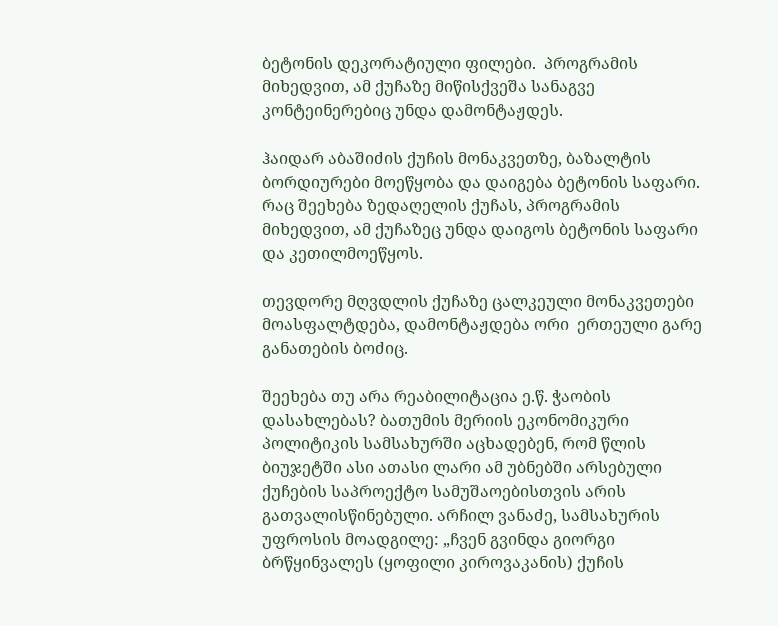ბეტონის დეკორატიული ფილები.  პროგრამის მიხედვით, ამ ქუჩაზე მიწისქვეშა სანაგვე კონტეინერებიც უნდა დამონტაჟდეს.

ჰაიდარ აბაშიძის ქუჩის მონაკვეთზე, ბაზალტის ბორდიურები მოეწყობა და დაიგება ბეტონის საფარი. რაც შეეხება ზედაღელის ქუჩას, პროგრამის მიხედვით, ამ ქუჩაზეც უნდა დაიგოს ბეტონის საფარი და კეთილმოეწყოს.

თევდორე მღვდლის ქუჩაზე ცალკეული მონაკვეთები მოასფალტდება, დამონტაჟდება ორი  ერთეული გარე განათების ბოძიც.

შეეხება თუ არა რეაბილიტაცია ე.წ. ჭაობის დასახლებას? ბათუმის მერიის ეკონომიკური პოლიტიკის სამსახურში აცხადებენ, რომ წლის ბიუჯეტში ასი ათასი ლარი ამ უბნებში არსებული ქუჩების საპროექტო სამუშაოებისთვის არის გათვალისწინებული. არჩილ ვანაძე, სამსახურის უფროსის მოადგილე: „ჩვენ გვინდა გიორგი ბრწყინვალეს (ყოფილი კიროვაკანის) ქუჩის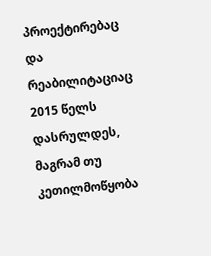პროექტირებაც და რეაბილიტაციაც 2015 წელს დასრულდეს, მაგრამ თუ კეთილმოწყობა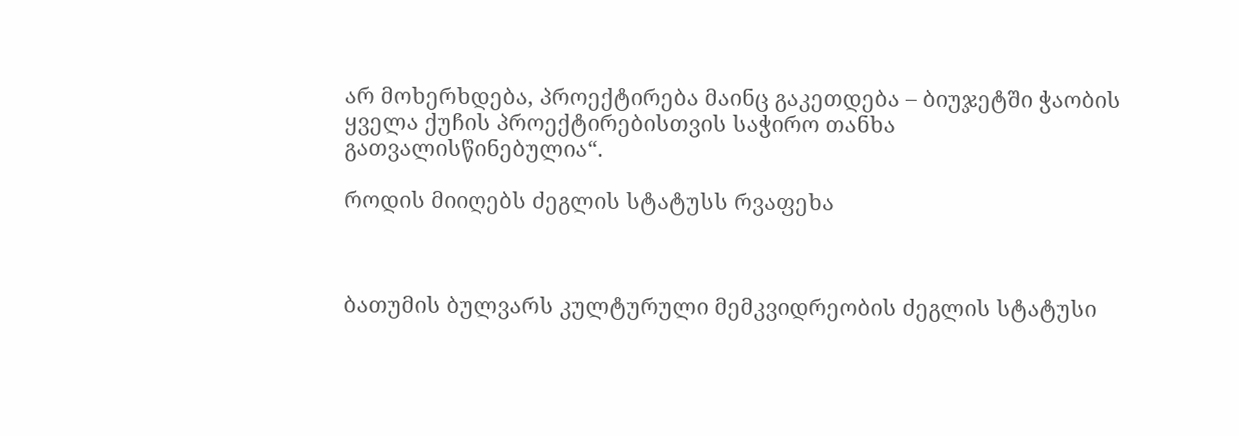არ მოხერხდება, პროექტირება მაინც გაკეთდება – ბიუჯეტში ჭაობის ყველა ქუჩის პროექტირებისთვის საჭირო თანხა გათვალისწინებულია“.

როდის მიიღებს ძეგლის სტატუსს რვაფეხა



ბათუმის ბულვარს კულტურული მემკვიდრეობის ძეგლის სტატუსი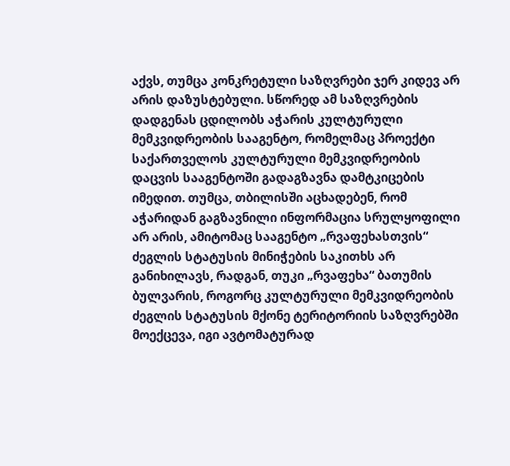აქვს, თუმცა კონკრეტული საზღვრები ჯერ კიდევ არ არის დაზუსტებული. სწორედ ამ საზღვრების დადგენას ცდილობს აჭარის კულტურული მემკვიდრეობის სააგენტო, რომელმაც პროექტი საქართველოს კულტურული მემკვიდრეობის დაცვის სააგენტოში გადაგზავნა დამტკიცების იმედით. თუმცა, თბილისში აცხადებენ, რომ აჭარიდან გაგზავნილი ინფორმაცია სრულყოფილი არ არის, ამიტომაც სააგენტო „რვაფეხასთვის“ ძეგლის სტატუსის მინიჭების საკითხს არ განიხილავს, რადგან, თუკი „რვაფეხა“ ბათუმის ბულვარის, როგორც კულტურული მემკვიდრეობის ძეგლის სტატუსის მქონე ტერიტორიის საზღვრებში მოექცევა, იგი ავტომატურად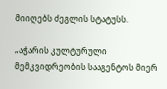მიიღებს ძეგლის სტატუსს.

„აჭარის კულტურული მემკვიდრეობის სააგენტოს მიერ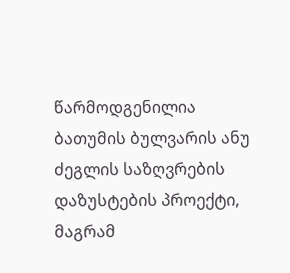წარმოდგენილია ბათუმის ბულვარის ანუ ძეგლის საზღვრების დაზუსტების პროექტი, მაგრამ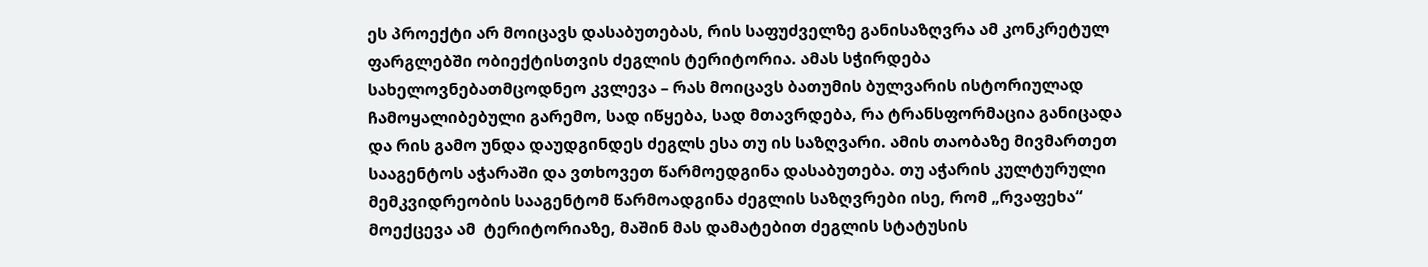ეს პროექტი არ მოიცავს დასაბუთებას, რის საფუძველზე განისაზღვრა ამ კონკრეტულ ფარგლებში ობიექტისთვის ძეგლის ტერიტორია. ამას სჭირდება სახელოვნებათმცოდნეო კვლევა – რას მოიცავს ბათუმის ბულვარის ისტორიულად ჩამოყალიბებული გარემო, სად იწყება, სად მთავრდება, რა ტრანსფორმაცია განიცადა და რის გამო უნდა დაუდგინდეს ძეგლს ესა თუ ის საზღვარი. ამის თაობაზე მივმართეთ სააგენტოს აჭარაში და ვთხოვეთ წარმოედგინა დასაბუთება. თუ აჭარის კულტურული მემკვიდრეობის სააგენტომ წარმოადგინა ძეგლის საზღვრები ისე, რომ „რვაფეხა“ მოექცევა ამ  ტერიტორიაზე, მაშინ მას დამატებით ძეგლის სტატუსის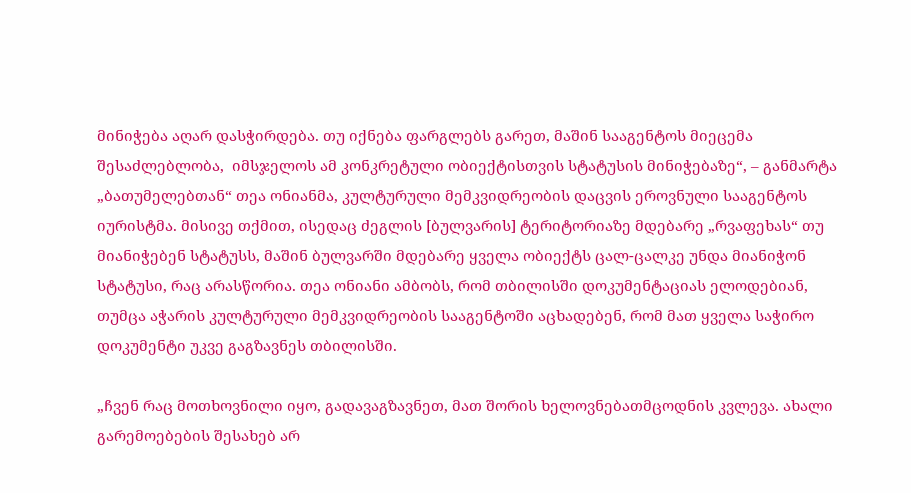მინიჭება აღარ დასჭირდება. თუ იქნება ფარგლებს გარეთ, მაშინ სააგენტოს მიეცემა შესაძლებლობა,  იმსჯელოს ამ კონკრეტული ობიექტისთვის სტატუსის მინიჭებაზე“, – განმარტა „ბათუმელებთან“ თეა ონიანმა, კულტურული მემკვიდრეობის დაცვის ეროვნული სააგენტოს იურისტმა. მისივე თქმით, ისედაც ძეგლის [ბულვარის] ტერიტორიაზე მდებარე „რვაფეხას“ თუ მიანიჭებენ სტატუსს, მაშინ ბულვარში მდებარე ყველა ობიექტს ცალ-ცალკე უნდა მიანიჭონ სტატუსი, რაც არასწორია. თეა ონიანი ამბობს, რომ თბილისში დოკუმენტაციას ელოდებიან, თუმცა აჭარის კულტურული მემკვიდრეობის სააგენტოში აცხადებენ, რომ მათ ყველა საჭირო დოკუმენტი უკვე გაგზავნეს თბილისში.

„ჩვენ რაც მოთხოვნილი იყო, გადავაგზავნეთ, მათ შორის ხელოვნებათმცოდნის კვლევა. ახალი გარემოებების შესახებ არ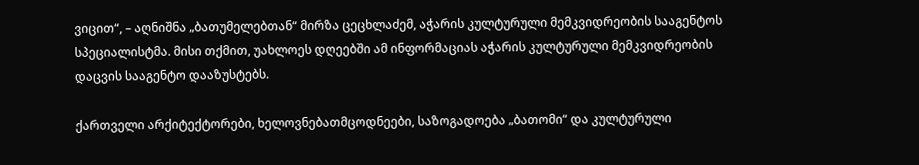ვიცით“, – აღნიშნა „ბათუმელებთან“ მირზა ცეცხლაძემ, აჭარის კულტურული მემკვიდრეობის სააგენტოს სპეციალისტმა. მისი თქმით, უახლოეს დღეებში ამ ინფორმაციას აჭარის კულტურული მემკვიდრეობის დაცვის სააგენტო დააზუსტებს.

ქართველი არქიტექტორები, ხელოვნებათმცოდნეები, საზოგადოება „ბათომი“ და კულტურული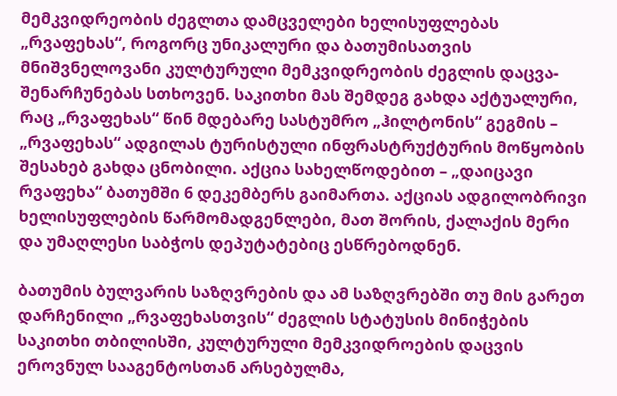მემკვიდრეობის ძეგლთა დამცველები ხელისუფლებას „რვაფეხას“, როგორც უნიკალური და ბათუმისათვის მნიშვნელოვანი კულტურული მემკვიდრეობის ძეგლის დაცვა-შენარჩუნებას სთხოვენ. საკითხი მას შემდეგ გახდა აქტუალური, რაც „რვაფეხას“ წინ მდებარე სასტუმრო „ჰილტონის“ გეგმის – „რვაფეხას“ ადგილას ტურისტული ინფრასტრუქტურის მოწყობის შესახებ გახდა ცნობილი. აქცია სახელწოდებით – „დაიცავი რვაფეხა“ ბათუმში 6 დეკემბერს გაიმართა. აქციას ადგილობრივი ხელისუფლების წარმომადგენლები, მათ შორის, ქალაქის მერი და უმაღლესი საბჭოს დეპუტატებიც ესწრებოდნენ.

ბათუმის ბულვარის საზღვრების და ამ საზღვრებში თუ მის გარეთ დარჩენილი „რვაფეხასთვის“ ძეგლის სტატუსის მინიჭების საკითხი თბილისში, კულტურული მემკვიდროების დაცვის ეროვნულ სააგენტოსთან არსებულმა,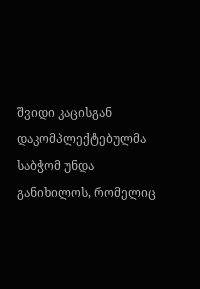შვიდი კაცისგან დაკომპლექტებულმა საბჭომ უნდა განიხილოს, რომელიც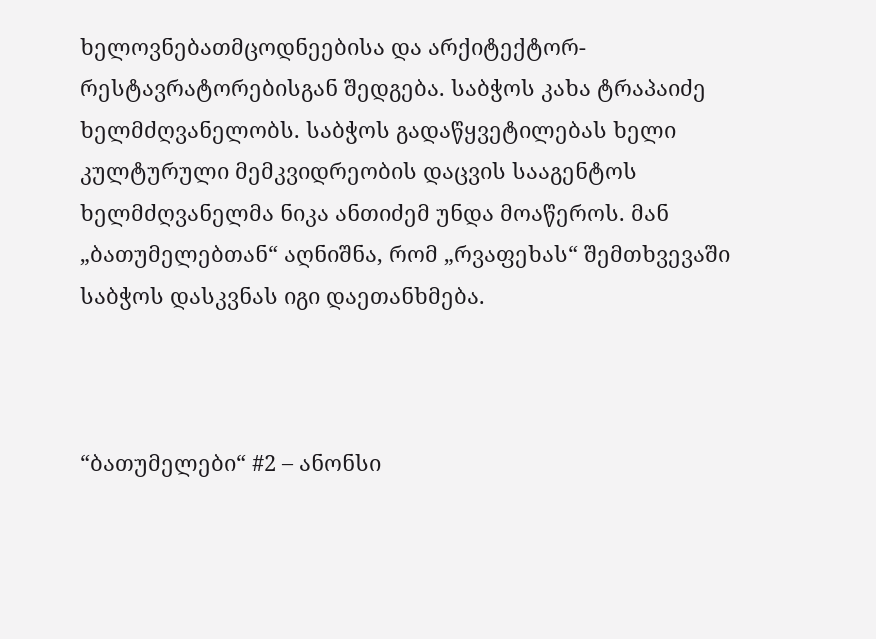ხელოვნებათმცოდნეებისა და არქიტექტორ-რესტავრატორებისგან შედგება. საბჭოს კახა ტრაპაიძე ხელმძღვანელობს. საბჭოს გადაწყვეტილებას ხელი კულტურული მემკვიდრეობის დაცვის სააგენტოს ხელმძღვანელმა ნიკა ანთიძემ უნდა მოაწეროს. მან „ბათუმელებთან“ აღნიშნა, რომ „რვაფეხას“ შემთხვევაში საბჭოს დასკვნას იგი დაეთანხმება.



“ბათუმელები“ #2 – ანონსი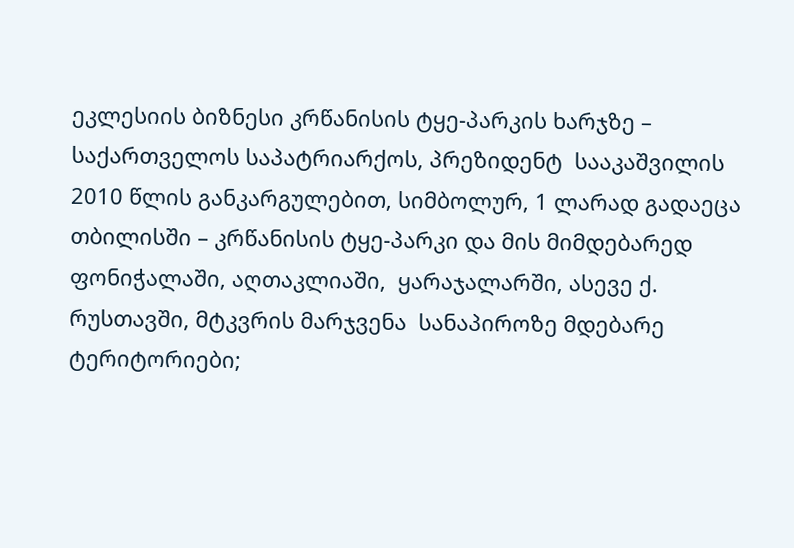ეკლესიის ბიზნესი კრწანისის ტყე-პარკის ხარჯზე – საქართველოს საპატრიარქოს, პრეზიდენტ  სააკაშვილის 2010 წლის განკარგულებით, სიმბოლურ, 1 ლარად გადაეცა თბილისში – კრწანისის ტყე-პარკი და მის მიმდებარედ ფონიჭალაში, აღთაკლიაში,  ყარაჯალარში, ასევე ქ. რუსთავში, მტკვრის მარჯვენა  სანაპიროზე მდებარე ტერიტორიები;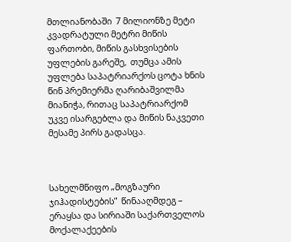მთლიანობაში  7 მილიონზე მეტი კვადრატული მეტრი მიწის  ფართობი, მიწის გასხვისების უფლების გარეშე,  თუმცა ამის უფლება საპატრიარქოს ცოტა ხნის წინ პრემიერმა ღარიბაშვილმა მიანიჭა, რითაც საპატრიარქომ უკვე ისარგებლა და მიწის ნაკვეთი მესამე პირს გადასცა.



სახელმწიფო „მოგზაური ჯიჰადისტების“  წინააღმდეგ – ერაყსა და სირიაში საქართველოს მოქალაქეების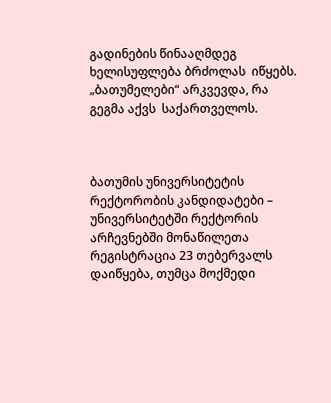გადინების წინააღმდეგ ხელისუფლება ბრძოლას  იწყებს. „ბათუმელები“ არკვევდა, რა გეგმა აქვს  საქართველოს.



ბათუმის უნივერსიტეტის რექტორობის კანდიდატები – უნივერსიტეტში რექტორის არჩევნებში მონაწილეთა რეგისტრაცია 23 თებერვალს  დაიწყება, თუმცა მოქმედი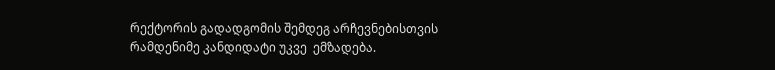რექტორის გადადგომის შემდეგ არჩევნებისთვის რამდენიმე კანდიდატი უკვე  ემზადება.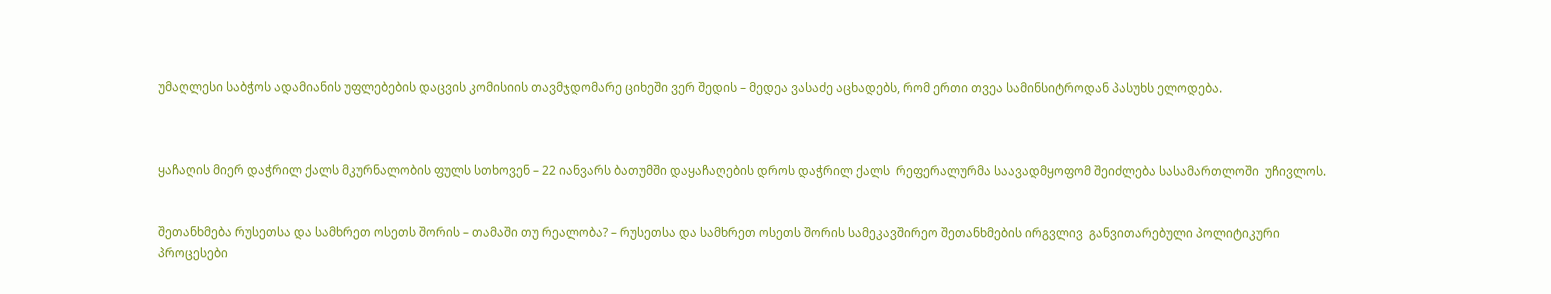უმაღლესი საბჭოს ადამიანის უფლებების დაცვის კომისიის თავმჯდომარე ციხეში ვერ შედის – მედეა ვასაძე აცხადებს, რომ ერთი თვეა სამინსიტროდან პასუხს ელოდება.



ყაჩაღის მიერ დაჭრილ ქალს მკურნალობის ფულს სთხოვენ – 22 იანვარს ბათუმში დაყაჩაღების დროს დაჭრილ ქალს  რეფერალურმა საავადმყოფომ შეიძლება სასამართლოში  უჩივლოს.


შეთანხმება რუსეთსა და სამხრეთ ოსეთს შორის – თამაში თუ რეალობა? – რუსეთსა და სამხრეთ ოსეთს შორის სამეკავშირეო შეთანხმების ირგვლივ  განვითარებული პოლიტიკური  პროცესები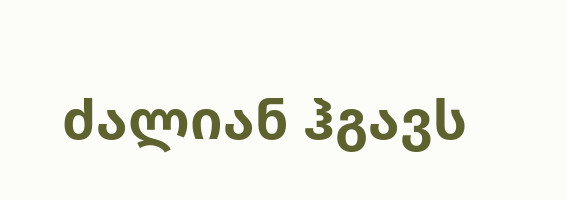ძალიან ჰგავს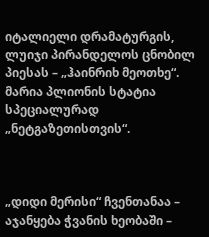იტალიელი დრამატურგის, ლუიჯი პირანდელოს ცნობილ პიესას – „ჰაინრიხ მეოთხე“.  მარია პლიონის სტატია სპეციალურად „ნეტგაზეთისთვის“.



„დიდი მერისი“ ჩვენთანაა – აჯანყება ჭვანის ხეობაში –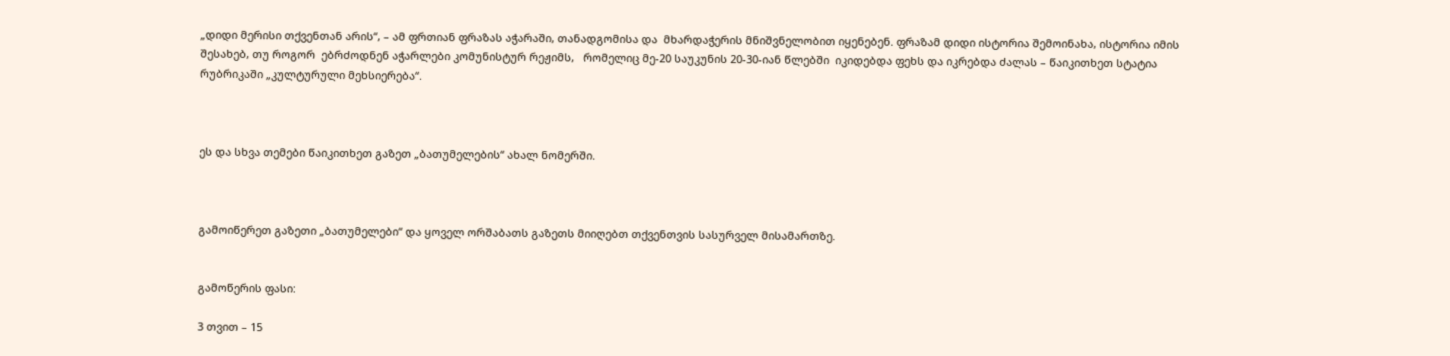„დიდი მერისი თქვენთან არის“, – ამ ფრთიან ფრაზას აჭარაში, თანადგომისა და  მხარდაჭერის მნიშვნელობით იყენებენ. ფრაზამ დიდი ისტორია შემოინახა, ისტორია იმის შესახებ, თუ როგორ  ებრძოდნენ აჭარლები კომუნისტურ რეჟიმს,   რომელიც მე-20 საუკუნის 20-30-იან წლებში  იკიდებდა ფეხს და იკრებდა ძალას – წაიკითხეთ სტატია რუბრიკაში „კულტურული მეხსიერება“.



ეს და სხვა თემები წაიკითხეთ გაზეთ „ბათუმელების“ ახალ ნომერში.



გამოიწერეთ გაზეთი „ბათუმელები“ და ყოველ ორშაბათს გაზეთს მიიღებთ თქვენთვის სასურველ მისამართზე.


გამოწერის ფასი:

3 თვით – 15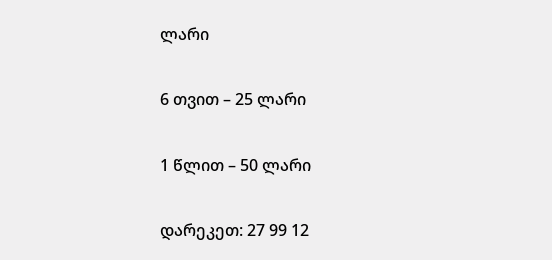ლარი

6 თვით – 25 ლარი

1 წლით – 50 ლარი

დარეკეთ: 27 99 12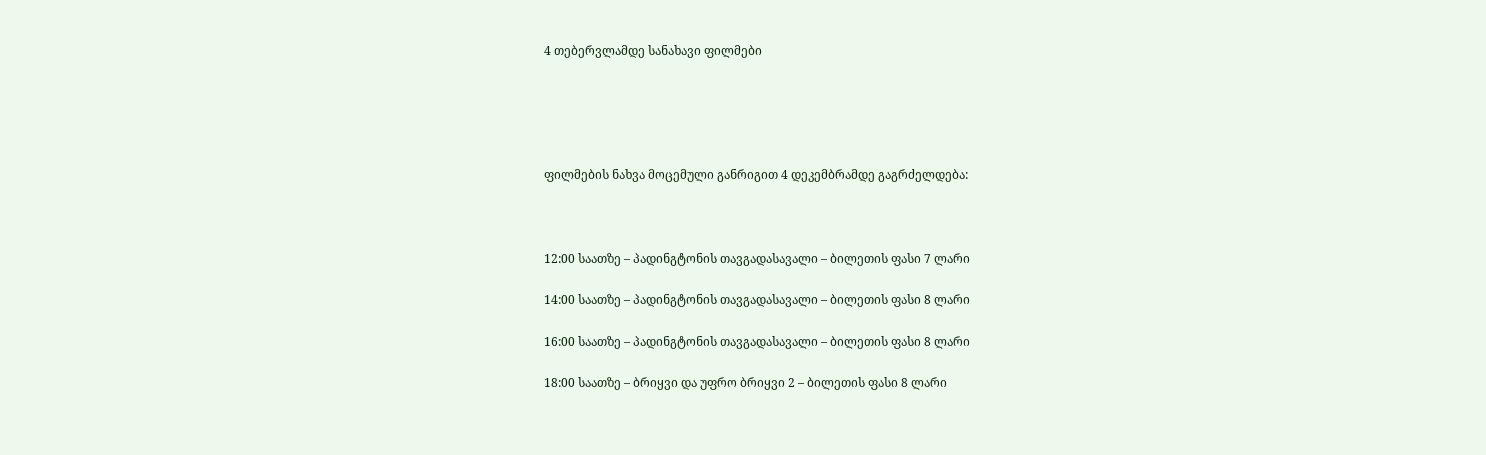4 თებერვლამდე სანახავი ფილმები





ფილმების ნახვა მოცემული განრიგით 4 დეკემბრამდე გაგრძელდება:



12:00 საათზე – პადინგტონის თავგადასავალი – ბილეთის ფასი 7 ლარი

14:00 საათზე – პადინგტონის თავგადასავალი – ბილეთის ფასი 8 ლარი

16:00 საათზე – პადინგტონის თავგადასავალი – ბილეთის ფასი 8 ლარი

18:00 საათზე – ბრიყვი და უფრო ბრიყვი 2 – ბილეთის ფასი 8 ლარი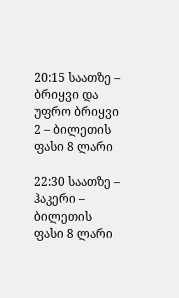20:15 საათზე – ბრიყვი და უფრო ბრიყვი 2 – ბილეთის ფასი 8 ლარი

22:30 საათზე – ჰაკერი – ბილეთის ფასი 8 ლარი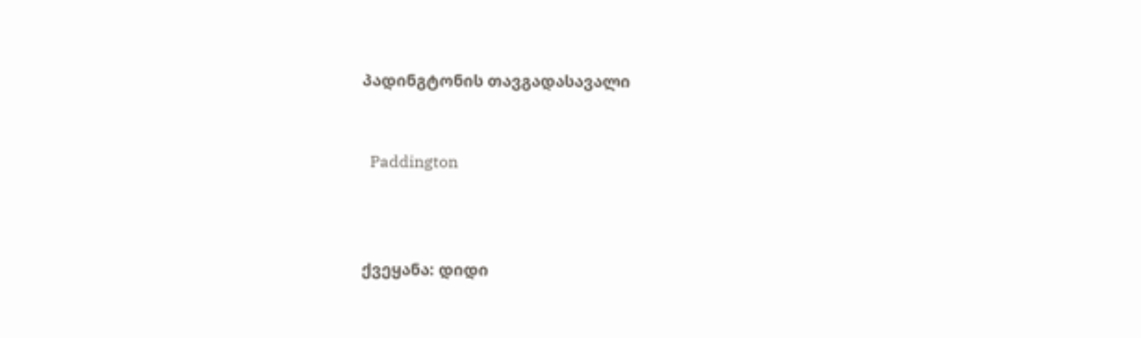პადინგტონის თავგადასავალი


  Paddington



ქვეყანა: დიდი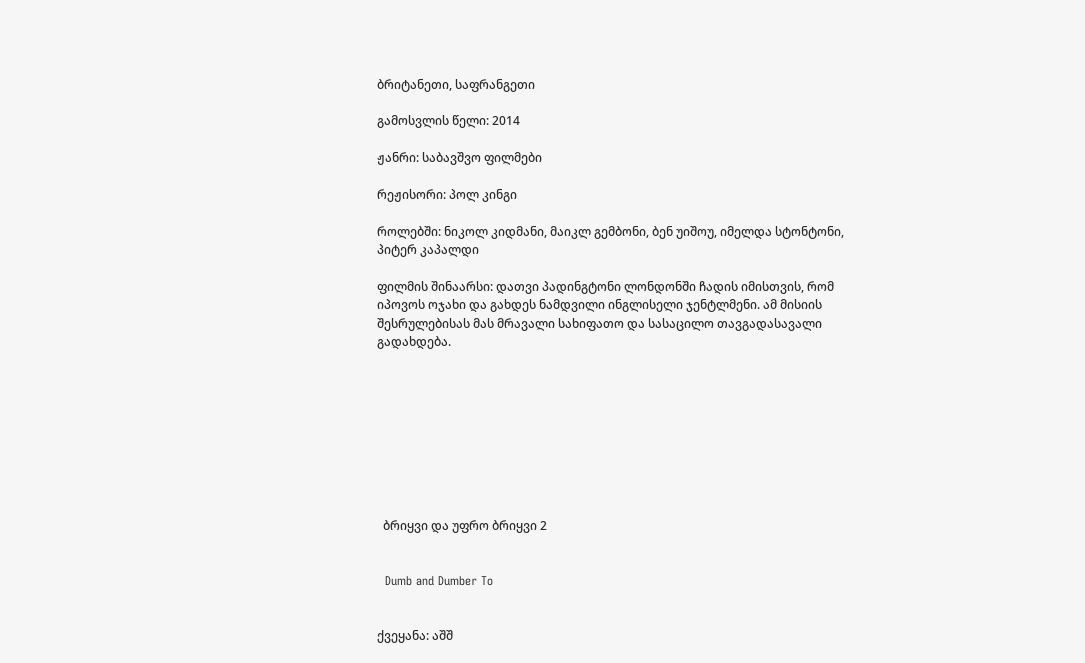ბრიტანეთი, საფრანგეთი

გამოსვლის წელი: 2014

ჟანრი: საბავშვო ფილმები

რეჟისორი: პოლ კინგი

როლებში: ნიკოლ კიდმანი, მაიკლ გემბონი, ბენ უიშოუ, იმელდა სტონტონი, პიტერ კაპალდი

ფილმის შინაარსი: დათვი პადინგტონი ლონდონში ჩადის იმისთვის, რომ იპოვოს ოჯახი და გახდეს ნამდვილი ინგლისელი ჯენტლმენი. ამ მისიის შესრულებისას მას მრავალი სახიფათო და სასაცილო თავგადასავალი გადახდება.









  ბრიყვი და უფრო ბრიყვი 2


  Dumb and Dumber To


ქვეყანა: აშშ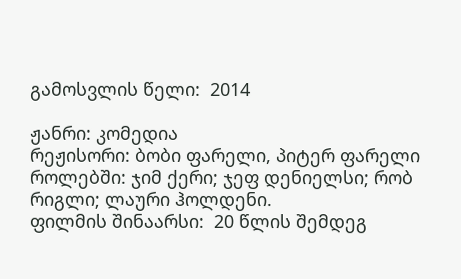გამოსვლის წელი:  2014

ჟანრი: კომედია
რეჟისორი: ბობი ფარელი, პიტერ ფარელი
როლებში: ჯიმ ქერი; ჯეფ დენიელსი; რობ რიგლი; ლაური ჰოლდენი.
ფილმის შინაარსი:  20 წლის შემდეგ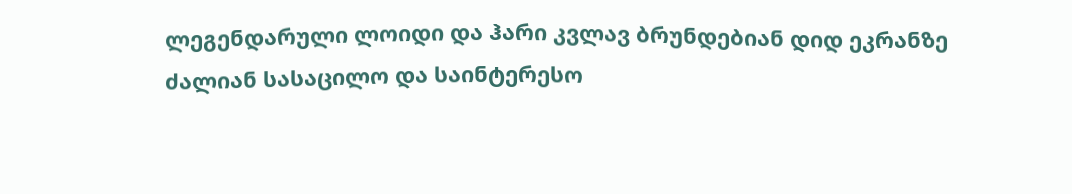ლეგენდარული ლოიდი და ჰარი კვლავ ბრუნდებიან დიდ ეკრანზე ძალიან სასაცილო და საინტერესო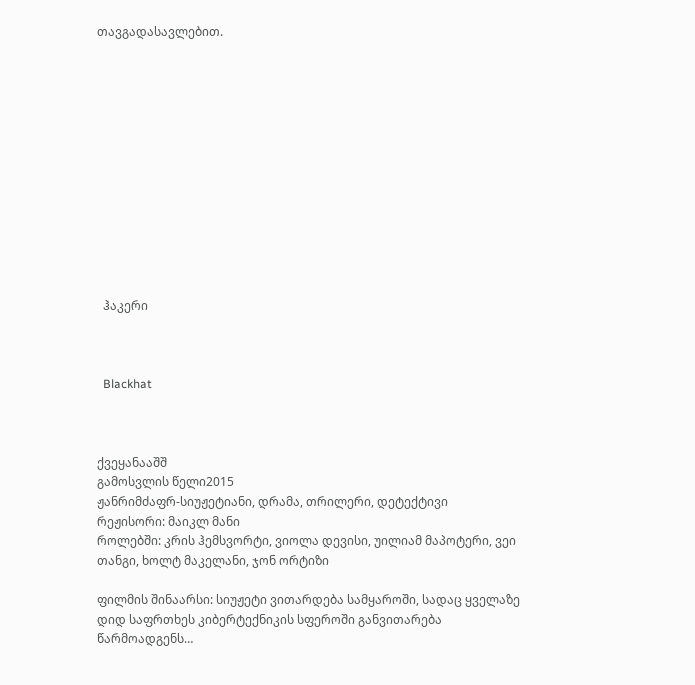თავგადასავლებით.













  ჰაკერი



  Blackhat



ქვეყანააშშ
გამოსვლის წელი2015
ჟანრიმძაფრ-სიუჟეტიანი, დრამა, თრილერი, დეტექტივი
რეჟისორი: მაიკლ მანი
როლებში: კრის ჰემსვორტი, ვიოლა დევისი, უილიამ მაპოტერი, ვეი თანგი, ხოლტ მაკელანი, ჯონ ორტიზი

ფილმის შინაარსი: სიუჟეტი ვითარდება სამყაროში, სადაც ყველაზე დიდ საფრთხეს კიბერტექნიკის სფეროში განვითარება წარმოადგენს…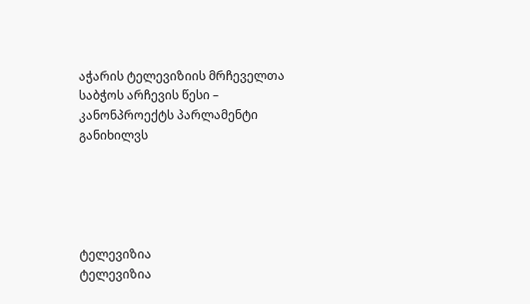აჭარის ტელევიზიის მრჩეველთა საბჭოს არჩევის წესი – კანონპროექტს პარლამენტი განიხილვს





ტელევიზია
ტელევიზია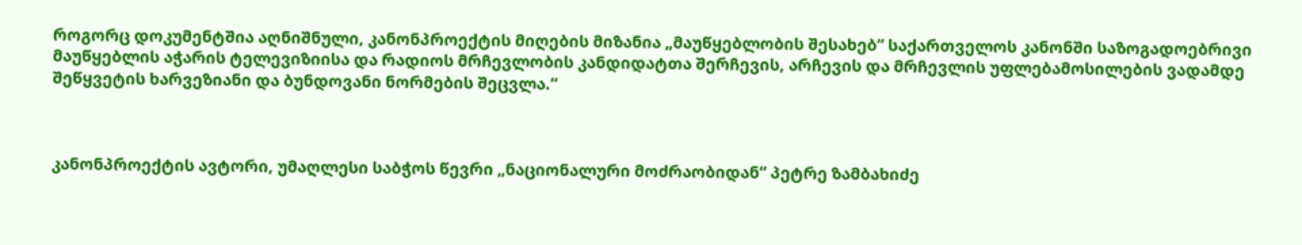როგორც დოკუმენტშია აღნიშნული, კანონპროექტის მიღების მიზანია „მაუწყებლობის შესახებ“ საქართველოს კანონში საზოგადოებრივი მაუწყებლის აჭარის ტელევიზიისა და რადიოს მრჩევლობის კანდიდატთა შერჩევის, არჩევის და მრჩევლის უფლებამოსილების ვადამდე შეწყვეტის ხარვეზიანი და ბუნდოვანი ნორმების შეცვლა.“



კანონპროექტის ავტორი, უმაღლესი საბჭოს წევრი „ნაციონალური მოძრაობიდან“ პეტრე ზამბახიძე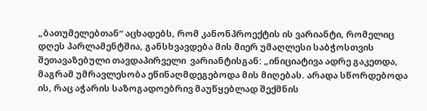„ბათუმელებთან“ აცხადებს, რომ კანონპროექტის ის ვარიანტი, რომელიც დღეს პარლამენტშია, განსხვავდება მის მიერ უმაღლესი საბჭოსთვის შეთავაზებული თავდაპირველი  ვარიანტისგან: „ინიციატივა ადრე გაკეთდა, მაგრამ უმრავლესობა ეწინაღმდეგებოდა მის მიღებას. არადა სწორდებოდა ის, რაც აჭარის საზოგადოებრივ მაუწყებლად შექმნის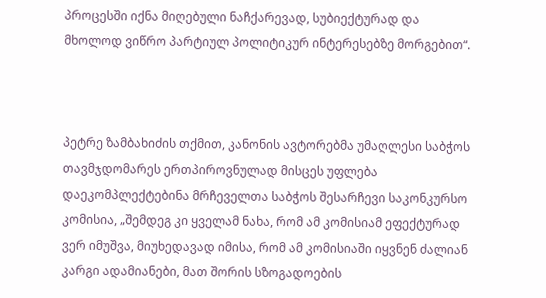პროცესში იქნა მიღებული ნაჩქარევად, სუბიექტურად და მხოლოდ ვიწრო პარტიულ პოლიტიკურ ინტერესებზე მორგებით“.



პეტრე ზამბახიძის თქმით, კანონის ავტორებმა უმაღლესი საბჭოს თავმჯდომარეს ერთპიროვნულად მისცეს უფლება დაეკომპლექტებინა მრჩეველთა საბჭოს შესარჩევი საკონკურსო კომისია, „შემდეგ კი ყველამ ნახა, რომ ამ კომისიამ ეფექტურად ვერ იმუშვა, მიუხედავად იმისა, რომ ამ კომისიაში იყვნენ ძალიან კარგი ადამიანები, მათ შორის სზოგადოების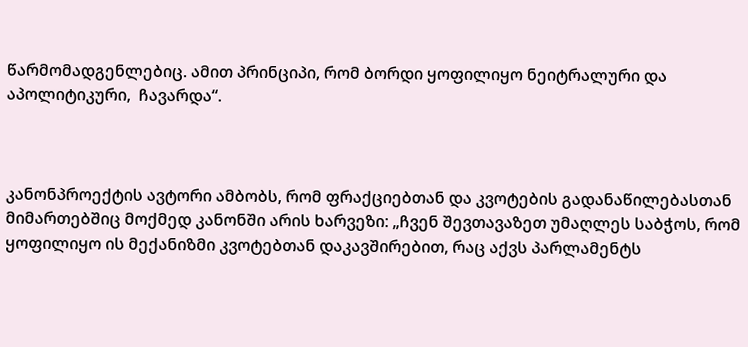წარმომადგენლებიც. ამით პრინციპი, რომ ბორდი ყოფილიყო ნეიტრალური და აპოლიტიკური,  ჩავარდა“.



კანონპროექტის ავტორი ამბობს, რომ ფრაქციებთან და კვოტების გადანაწილებასთან მიმართებშიც მოქმედ კანონში არის ხარვეზი: „ჩვენ შევთავაზეთ უმაღლეს საბჭოს, რომ ყოფილიყო ის მექანიზმი კვოტებთან დაკავშირებით, რაც აქვს პარლამენტს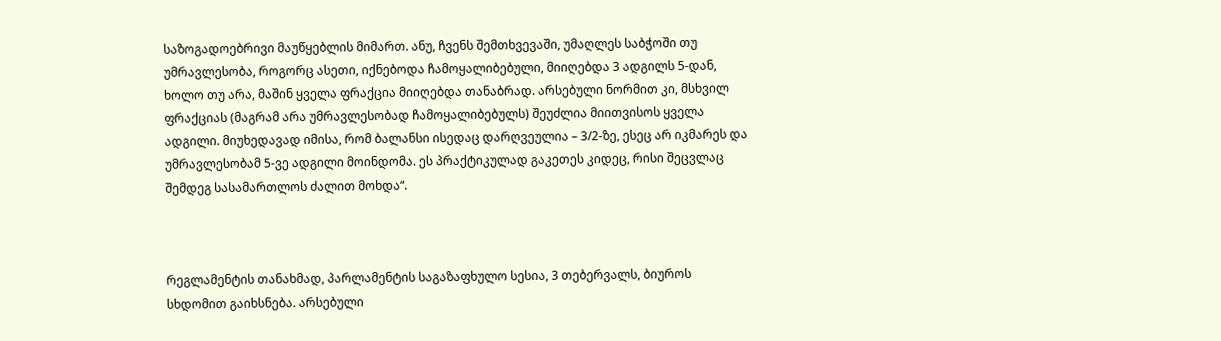საზოგადოებრივი მაუწყებლის მიმართ. ანუ, ჩვენს შემთხვევაში, უმაღლეს საბჭოში თუ უმრავლესობა, როგორც ასეთი, იქნებოდა ჩამოყალიბებული, მიიღებდა 3 ადგილს 5-დან, ხოლო თუ არა, მაშინ ყველა ფრაქცია მიიღებდა თანაბრად. არსებული ნორმით კი, მსხვილ ფრაქციას (მაგრამ არა უმრავლესობად ჩამოყალიბებულს) შეუძლია მიითვისოს ყველა ადგილი. მიუხედავად იმისა, რომ ბალანსი ისედაც დარღვეულია – 3/2-ზე, ესეც არ იკმარეს და უმრავლესობამ 5-ვე ადგილი მოინდომა. ეს პრაქტიკულად გაკეთეს კიდეც, რისი შეცვლაც შემდეგ სასამართლოს ძალით მოხდა“.



რეგლამენტის თანახმად, პარლამენტის საგაზაფხულო სესია, 3 თებერვალს, ბიუროს სხდომით გაიხსნება. არსებული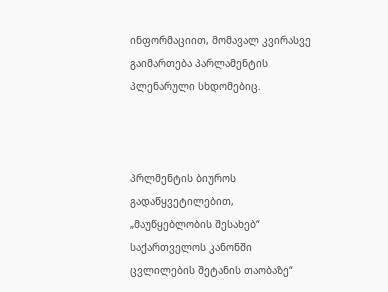ინფორმაციით, მომავალ კვირასვე გაიმართება პარლამენტის პლენარული სხდომებიც.



პრლმენტის ბიუროს გადაწყვეტილებით, „მაუწყებლობის შესახებ“ საქართველოს კანონში ცვლილების შეტანის თაობაზე“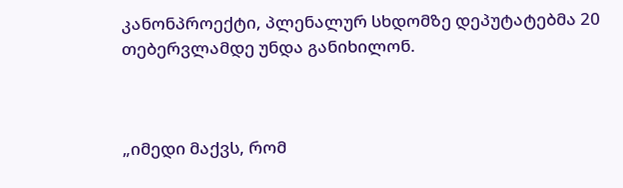კანონპროექტი, პლენალურ სხდომზე დეპუტატებმა 20 თებერვლამდე უნდა განიხილონ.



„იმედი მაქვს, რომ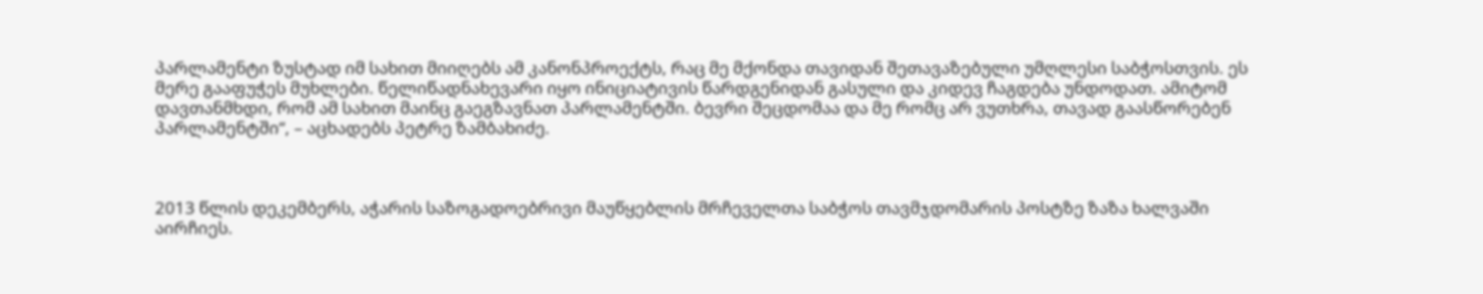პარლამენტი ზუსტად იმ სახით მიიღებს ამ კანონპროექტს, რაც მე მქონდა თავიდან შეთავაზებული უმღლესი საბჭოსთვის. ეს მერე გააფუჭეს მუხლები. წელიწადნახევარი იყო ინიციატივის წარდგენიდან გასული და კიდევ ჩაგდება უნდოდათ. ამიტომ დავთანმხდი, რომ ამ სახით მაინც გაეგზავნათ პარლამენტში. ბევრი შეცდომაა და მე რომც არ ვუთხრა, თავად გაასწორებენ პარლამენტში“, – აცხადებს პეტრე ზამბახიძე.



2013 წლის დეკემბერს, აჭარის საზოგადოებრივი მაუწყებლის მრჩეველთა საბჭოს თავმჯდომარის პოსტზე ზაზა ხალვაში აირჩიეს.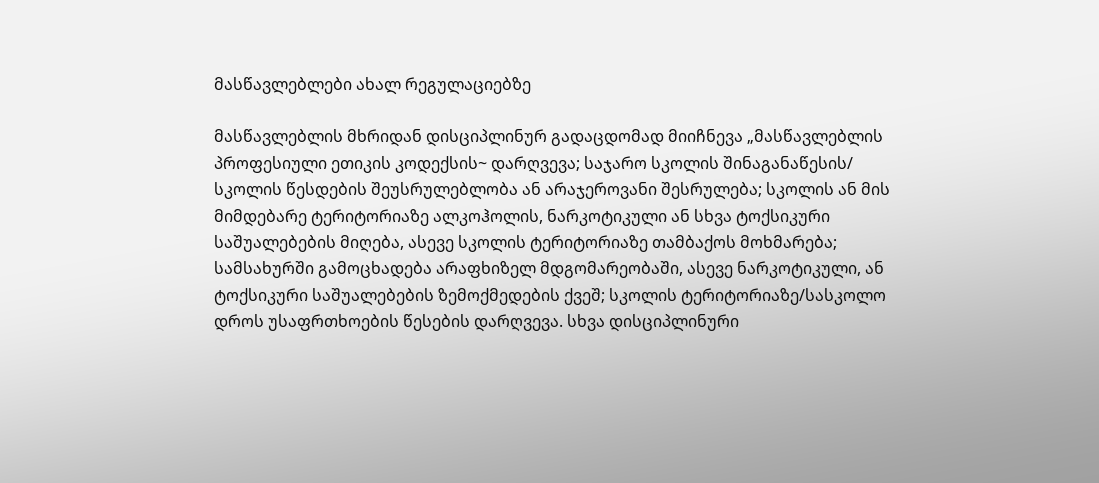მასწავლებლები ახალ რეგულაციებზე

მასწავლებლის მხრიდან დისციპლინურ გადაცდომად მიიჩნევა „მასწავლებლის პროფესიული ეთიკის კოდექსის~ დარღვევა; საჯარო სკოლის შინაგანაწესის/ სკოლის წესდების შეუსრულებლობა ან არაჯეროვანი შესრულება; სკოლის ან მის მიმდებარე ტერიტორიაზე ალკოჰოლის, ნარკოტიკული ან სხვა ტოქსიკური საშუალებების მიღება, ასევე სკოლის ტერიტორიაზე თამბაქოს მოხმარება; სამსახურში გამოცხადება არაფხიზელ მდგომარეობაში, ასევე ნარკოტიკული, ან ტოქსიკური საშუალებების ზემოქმედების ქვეშ; სკოლის ტერიტორიაზე/სასკოლო დროს უსაფრთხოების წესების დარღვევა. სხვა დისციპლინური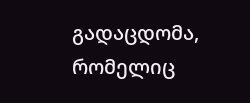გადაცდომა, რომელიც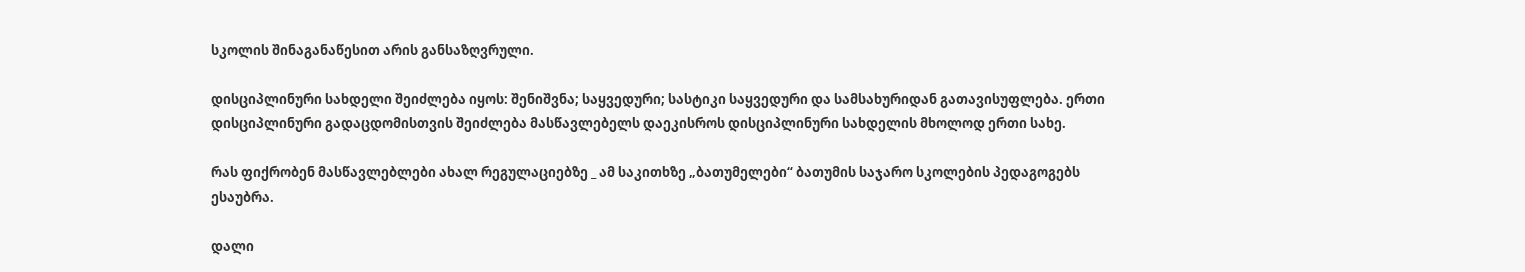სკოლის შინაგანაწესით არის განსაზღვრული.

დისციპლინური სახდელი შეიძლება იყოს: შენიშვნა; საყვედური; სასტიკი საყვედური და სამსახურიდან გათავისუფლება. ერთი დისციპლინური გადაცდომისთვის შეიძლება მასწავლებელს დაეკისროს დისციპლინური სახდელის მხოლოდ ერთი სახე.

რას ფიქრობენ მასწავლებლები ახალ რეგულაციებზე _ ამ საკითხზე „ბათუმელები“ ბათუმის საჯარო სკოლების პედაგოგებს ესაუბრა.

დალი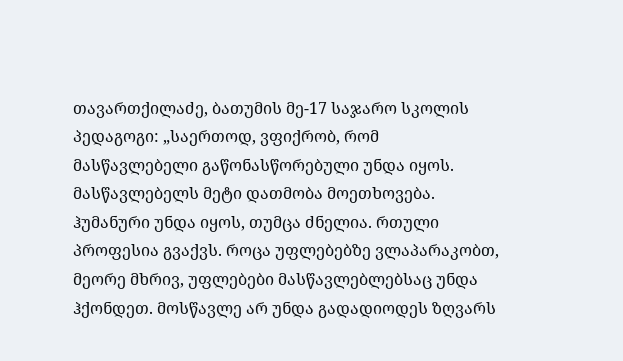თავართქილაძე, ბათუმის მე-17 საჯარო სკოლის პედაგოგი: „საერთოდ, ვფიქრობ, რომ მასწავლებელი გაწონასწორებული უნდა იყოს. მასწავლებელს მეტი დათმობა მოეთხოვება. ჰუმანური უნდა იყოს, თუმცა ძნელია. რთული პროფესია გვაქვს. როცა უფლებებზე ვლაპარაკობთ, მეორე მხრივ, უფლებები მასწავლებლებსაც უნდა ჰქონდეთ. მოსწავლე არ უნდა გადადიოდეს ზღვარს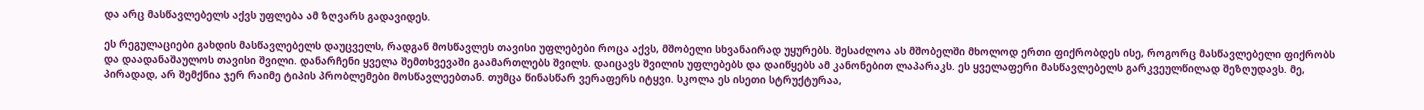და არც მასწავლებელს აქვს უფლება ამ ზღვარს გადავიდეს.

ეს რეგულაციები გახდის მასწავლებელს დაუცველს, რადგან მოსწავლეს თავისი უფლებები როცა აქვს, მშობელი სხვანაირად უყურებს. შესაძლოა ას მშობელში მხოლოდ ერთი ფიქრობდეს ისე, როგორც მასწავლებელი ფიქრობს და დაადანაშაულოს თავისი შვილი. დანარჩენი ყველა შემთხვევაში გაამართლებს შვილს. დაიცავს შვილის უფლებებს და დაიწყებს ამ კანონებით ლაპარაკს. ეს ყველაფერი მასწავლებელს გარკვეულწილად შეზღუდავს. მე, პირადად, არ შემქნია ჯერ რაიმე ტიპის პრობლემები მოსწავლეებთან. თუმცა წინასწარ ვერაფერს იტყვი. სკოლა ეს ისეთი სტრუქტურაა,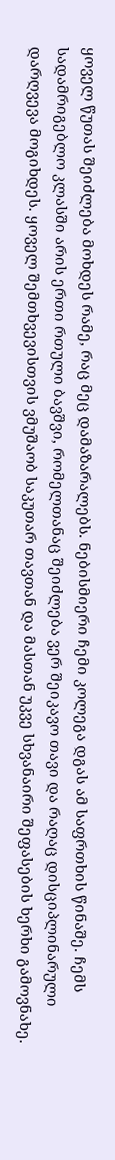ყოველ წუთას შეიძლება მოხდეს რამე, რაც მეც დამაზარალებს. ნებისმიერი ჩემი კოლეგა დგას ამ საფრთხის წინაშე. ჩემს სადამრიგებლო კლასში არის ერთი რთული ბავშვი, რომელთანაც შეიძლება ვერ შეიკავო თავი და რაღაც დისციპლინარული დარღვევა მოგიხდეს. ყოველ შემთხვევისთვის ვმუშაობ საკუთარ თავთან და მასთან უკვე სხვანაირი შეფასების ხერხი გამოვნახე.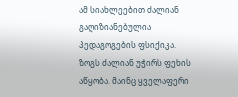ამ სიახლეებით ძალიან გაღიზიანებულია პედაგოგების ფსიქიკა. ზოგს ძალიან უჭირს ფეხის აწყობა. მაინც ყველაფერი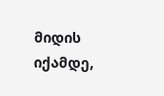მიდის იქამდე,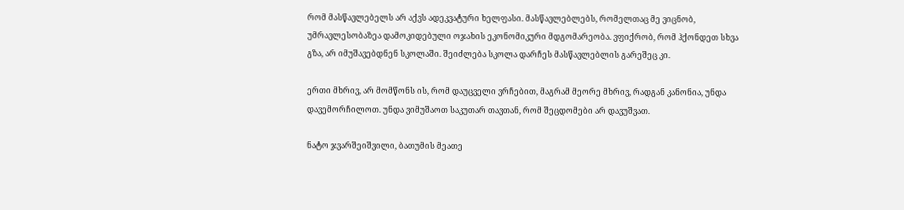რომ მასწავლებელს არ აქვს ადეკვატური ხელფასი. მასწავლებლებს, რომელთაც მე ვიცნობ, უმრავლესობაზეა დამოკიდებული ოჯახის ეკონომიკური მდგომარეობა. ვფიქრობ, რომ ჰქონდეთ სხვა გზა, არ იმუშავებდნენ სკოლაში. შეიძლება სკოლა დარჩეს მასწავლებლის გარეშეც კი.

ერთი მხრივ, არ მომწონს ის, რომ დაუცველი ვრჩებით, მაგრამ მეორე მხრივ, რადგან კანონია, უნდა დავემორჩილოთ. უნდა ვიმუშაოთ საკუთარ თავთან, რომ შეცდომები არ დავუშვათ.

ნატო ჯვარშეიშვილი, ბათუმის მეათე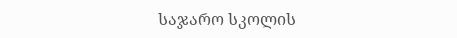საჯარო სკოლის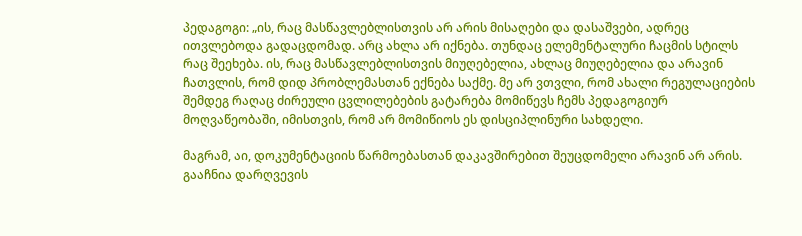პედაგოგი: „ის, რაც მასწავლებლისთვის არ არის მისაღები და დასაშვები, ადრეც ითვლებოდა გადაცდომად. არც ახლა არ იქნება. თუნდაც ელემენტალური ჩაცმის სტილს რაც შეეხება. ის, რაც მასწავლებლისთვის მიუღებელია, ახლაც მიუღებელია და არავინ ჩათვლის, რომ დიდ პრობლემასთან ექნება საქმე. მე არ ვთვლი, რომ ახალი რეგულაციების შემდეგ რაღაც ძირეული ცვლილებების გატარება მომიწევს ჩემს პედაგოგიურ მოღვაწეობაში, იმისთვის, რომ არ მომიწიოს ეს დისციპლინური სახდელი.

მაგრამ, აი, დოკუმენტაციის წარმოებასთან დაკავშირებით შეუცდომელი არავინ არ არის. გააჩნია დარღვევის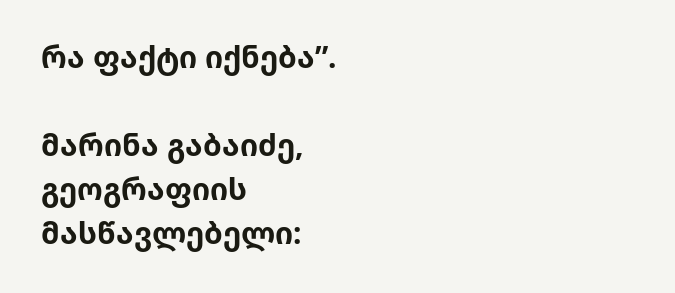რა ფაქტი იქნება”.

მარინა გაბაიძე, გეოგრაფიის მასწავლებელი: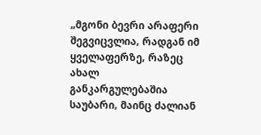„მგონი ბევრი არაფერი შეგვიცვლია, რადგან იმ ყველაფერზე, რაზეც ახალ განკარგულებაშია საუბარი, მაინც ძალიან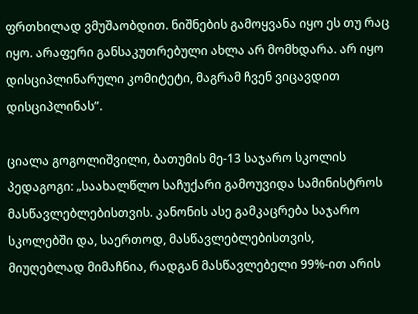ფრთხილად ვმუშაობდით. ნიშნების გამოყვანა იყო ეს თუ რაც იყო. არაფერი განსაკუთრებული ახლა არ მომხდარა. არ იყო დისციპლინარული კომიტეტი, მაგრამ ჩვენ ვიცავდით დისციპლინას”.

ციალა გოგოლიშვილი, ბათუმის მე-13 საჯარო სკოლის პედაგოგი: „საახალწლო საჩუქარი გამოუვიდა სამინისტროს მასწავლებლებისთვის. კანონის ასე გამკაცრება საჯარო სკოლებში და, საერთოდ, მასწავლებლებისთვის, მიუღებლად მიმაჩნია, რადგან მასწავლებელი 99%-ით არის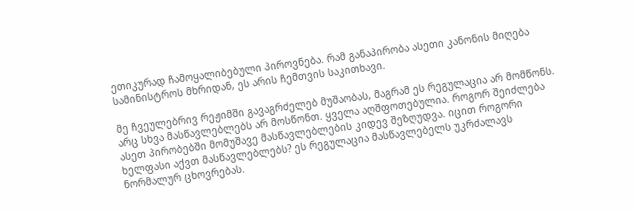ეთიკურად ჩამოყალიბებული პიროვნება. რამ განაპირობა ასეთი კანონის მიღება სამინისტროს მხრიდან, ეს არის ჩემთვის საკითხავი.

მე ჩვეულებრივ რეჟიმში გავაგრძელებ მუშაობას, მაგრამ ეს რეგულაცია არ მომწონს. არც სხვა მასწავლებლებს არ მოსწონთ. ყველა აღშფოთებულია. როგორ შეიძლება ასეთ პირობებში მომუშავე მასწავლებლების კიდევ შეზღუდვა. იცით როგორი ხელფასი აქვთ მასწავლებლებს? ეს რეგულაცია მასწავლებელს უკრძალავს ნორმალურ ცხოვრებას.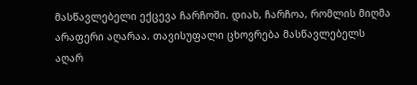მასწავლებელი ექცევა ჩარჩოში. დიახ, ჩარჩოა, რომლის მიღმა არაფერი აღარაა. თავისუფალი ცხოვრება მასწავლებელს აღარ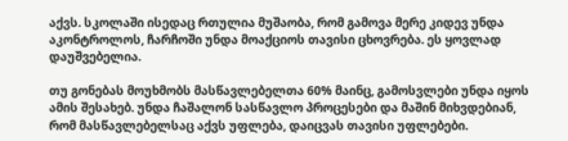აქვს. სკოლაში ისედაც რთულია მუშაობა, რომ გამოვა მერე კიდევ უნდა აკონტროლოს, ჩარჩოში უნდა მოაქციოს თავისი ცხოვრება. ეს ყოვლად დაუშვებელია.

თუ გონებას მოუხმობს მასწავლებელთა 60% მაინც, გამოსვლები უნდა იყოს ამის შესახებ. უნდა ჩაშალონ სასწავლო პროცესები და მაშინ მიხვდებიან, რომ მასწავლებელსაც აქვს უფლება, დაიცვას თავისი უფლებები.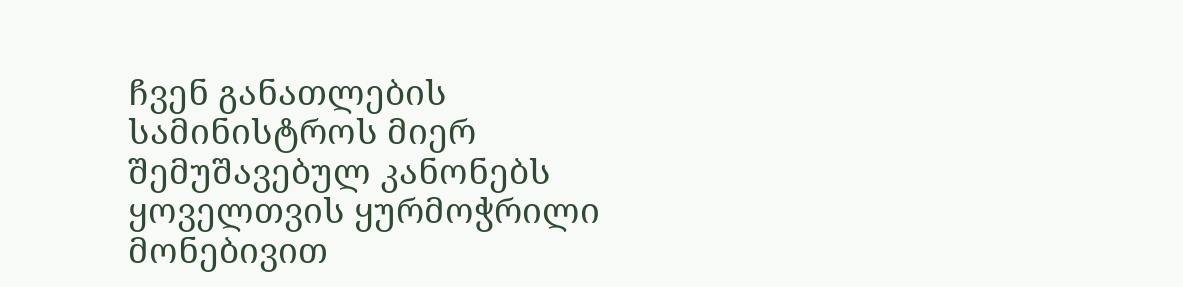ჩვენ განათლების სამინისტროს მიერ შემუშავებულ კანონებს ყოველთვის ყურმოჭრილი მონებივით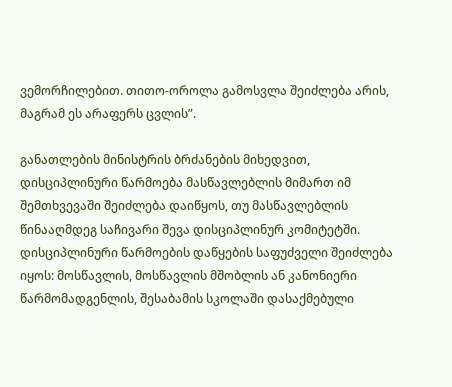ვემორჩილებით. თითო-ოროლა გამოსვლა შეიძლება არის, მაგრამ ეს არაფერს ცვლის”.

განათლების მინისტრის ბრძანების მიხედვით, დისციპლინური წარმოება მასწავლებლის მიმართ იმ შემთხვევაში შეიძლება დაიწყოს, თუ მასწავლებლის წინააღმდეგ საჩივარი შევა დისციპლინურ კომიტეტში. დისციპლინური წარმოების დაწყების საფუძველი შეიძლება იყოს: მოსწავლის, მოსწავლის მშობლის ან კანონიერი წარმომადგენლის, შესაბამის სკოლაში დასაქმებული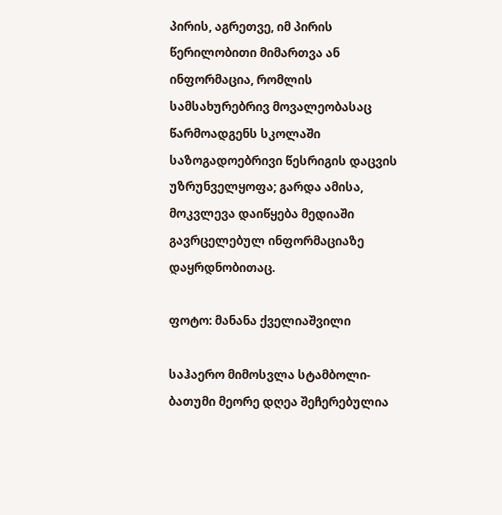პირის, აგრეთვე, იმ პირის წერილობითი მიმართვა ან ინფორმაცია, რომლის სამსახურებრივ მოვალეობასაც წარმოადგენს სკოლაში საზოგადოებრივი წესრიგის დაცვის უზრუნველყოფა; გარდა ამისა, მოკვლევა დაიწყება მედიაში გავრცელებულ ინფორმაციაზე დაყრდნობითაც.

ფოტო: მანანა ქველიაშვილი

საჰაერო მიმოსვლა სტამბოლი-ბათუმი მეორე დღეა შეჩერებულია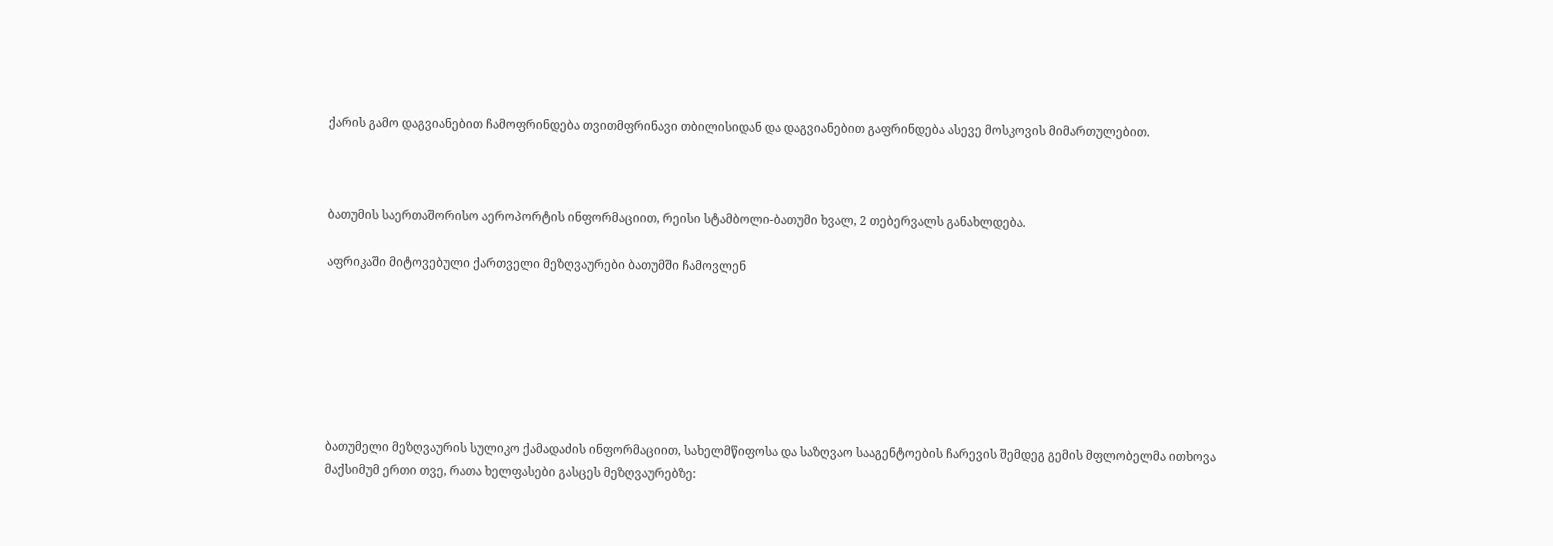ქარის გამო დაგვიანებით ჩამოფრინდება თვითმფრინავი თბილისიდან და დაგვიანებით გაფრინდება ასევე მოსკოვის მიმართულებით.



ბათუმის საერთაშორისო აეროპორტის ინფორმაციით, რეისი სტამბოლი-ბათუმი ხვალ, 2 თებერვალს განახლდება.

აფრიკაში მიტოვებული ქართველი მეზღვაურები ბათუმში ჩამოვლენ







ბათუმელი მეზღვაურის სულიკო ქამადაძის ინფორმაციით, სახელმწიფოსა და საზღვაო სააგენტოების ჩარევის შემდეგ გემის მფლობელმა ითხოვა მაქსიმუმ ერთი თვე, რათა ხელფასები გასცეს მეზღვაურებზე: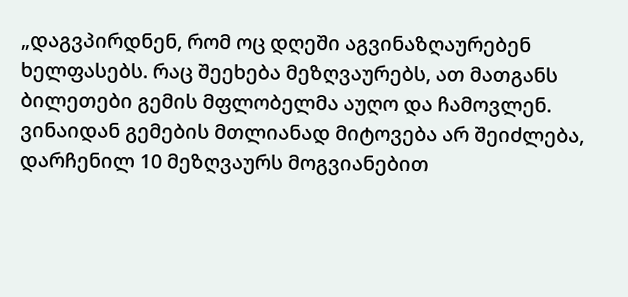„დაგვპირდნენ, რომ ოც დღეში აგვინაზღაურებენ ხელფასებს. რაც შეეხება მეზღვაურებს, ათ მათგანს ბილეთები გემის მფლობელმა აუღო და ჩამოვლენ. ვინაიდან გემების მთლიანად მიტოვება არ შეიძლება, დარჩენილ 10 მეზღვაურს მოგვიანებით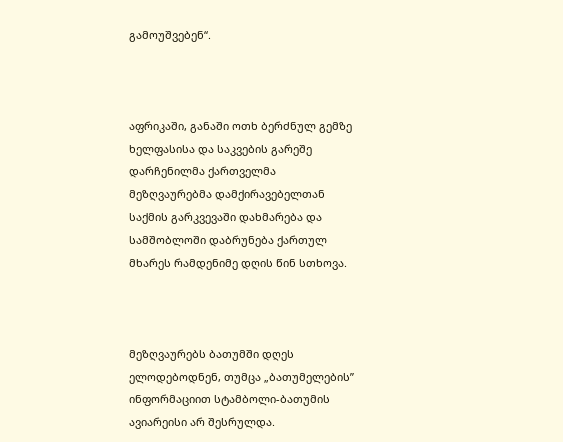გამოუშვებენ“.



აფრიკაში, განაში ოთხ ბერძნულ გემზე ხელფასისა და საკვების გარეშე დარჩენილმა ქართველმა მეზღვაურებმა დამქირავებელთან საქმის გარკვევაში დახმარება და სამშობლოში დაბრუნება ქართულ მხარეს რამდენიმე დღის წინ სთხოვა.



მეზღვაურებს ბათუმში დღეს ელოდებოდნენ, თუმცა „ბათუმელების” ინფორმაციით სტამბოლი-ბათუმის ავიარეისი არ შესრულდა.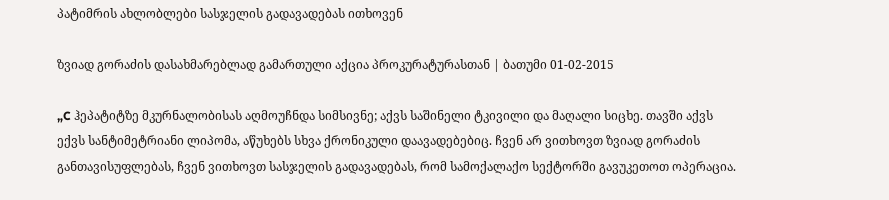პატიმრის ახლობლები სასჯელის გადავადებას ითხოვენ

ზვიად გორაძის დასახმარებლად გამართული აქცია პროკურატურასთან | ბათუმი 01-02-2015

„C ჰეპატიტზე მკურნალობისას აღმოუჩნდა სიმსივნე; აქვს საშინელი ტკივილი და მაღალი სიცხე. თავში აქვს ექვს სანტიმეტრიანი ლიპომა, აწუხებს სხვა ქრონიკული დაავადებებიც. ჩვენ არ ვითხოვთ ზვიად გორაძის განთავისუფლებას, ჩვენ ვითხოვთ სასჯელის გადავადებას, რომ სამოქალაქო სექტორში გავუკეთოთ ოპერაცია.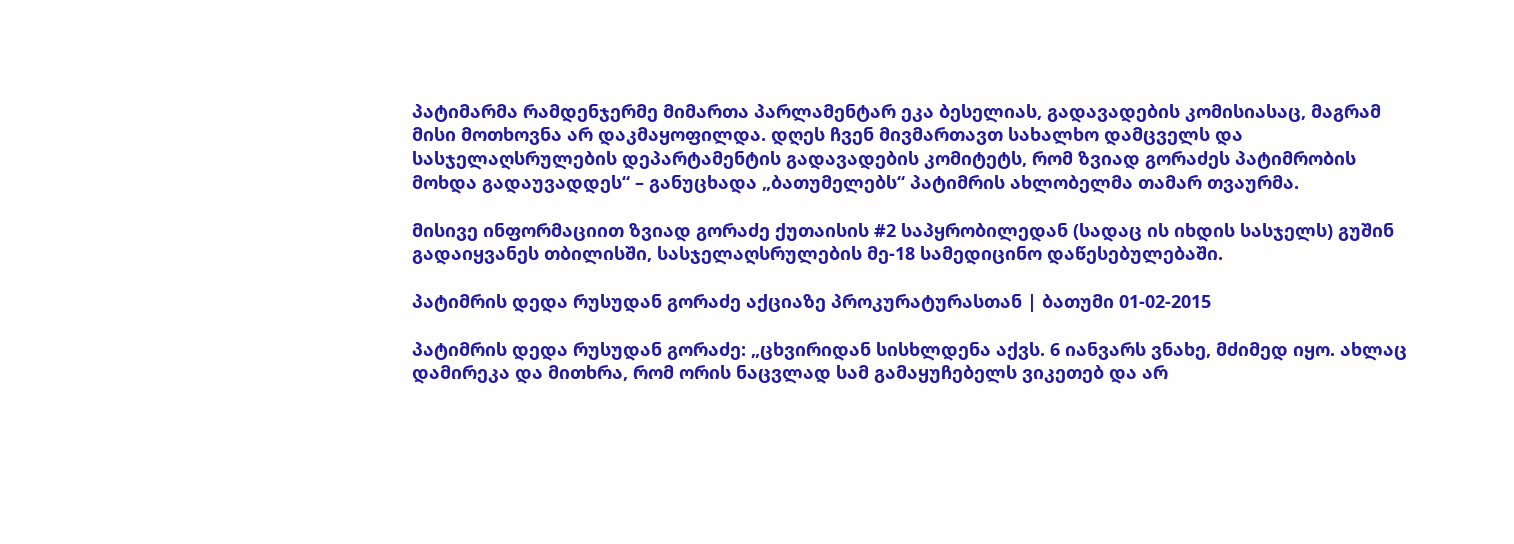პატიმარმა რამდენჯერმე მიმართა პარლამენტარ ეკა ბესელიას, გადავადების კომისიასაც, მაგრამ მისი მოთხოვნა არ დაკმაყოფილდა. დღეს ჩვენ მივმართავთ სახალხო დამცველს და სასჯელაღსრულების დეპარტამენტის გადავადების კომიტეტს, რომ ზვიად გორაძეს პატიმრობის მოხდა გადაუვადდეს“ – განუცხადა „ბათუმელებს“ პატიმრის ახლობელმა თამარ თვაურმა.

მისივე ინფორმაციით ზვიად გორაძე ქუთაისის #2 საპყრობილედან (სადაც ის იხდის სასჯელს) გუშინ გადაიყვანეს თბილისში, სასჯელაღსრულების მე-18 სამედიცინო დაწესებულებაში.

პატიმრის დედა რუსუდან გორაძე აქციაზე პროკურატურასთან | ბათუმი 01-02-2015

პატიმრის დედა რუსუდან გორაძე: „ცხვირიდან სისხლდენა აქვს. 6 იანვარს ვნახე, მძიმედ იყო. ახლაც დამირეკა და მითხრა, რომ ორის ნაცვლად სამ გამაყუჩებელს ვიკეთებ და არ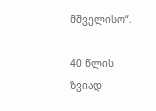მშველისო“.

40 წლის ზვიად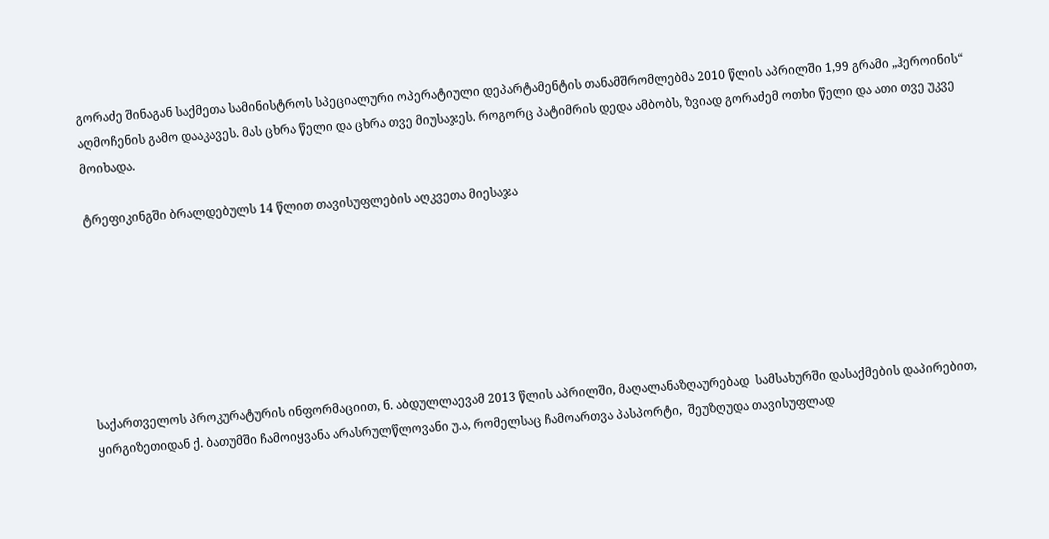გორაძე შინაგან საქმეთა სამინისტროს სპეციალური ოპერატიული დეპარტამენტის თანამშრომლებმა 2010 წლის აპრილში 1,99 გრამი „ჰეროინის“ აღმოჩენის გამო დააკავეს. მას ცხრა წელი და ცხრა თვე მიუსაჯეს. როგორც პატიმრის დედა ამბობს, ზვიად გორაძემ ოთხი წელი და ათი თვე უკვე მოიხადა.

ტრეფიკინგში ბრალდებულს 14 წლით თავისუფლების აღკვეთა მიესაჯა







საქართველოს პროკურატურის ინფორმაციით, ნ. აბდულლაევამ 2013 წლის აპრილში, მაღალანაზღაურებად  სამსახურში დასაქმების დაპირებით, ყირგიზეთიდან ქ. ბათუმში ჩამოიყვანა არასრულწლოვანი უ.ა, რომელსაც ჩამოართვა პასპორტი,  შეუზღუდა თავისუფლად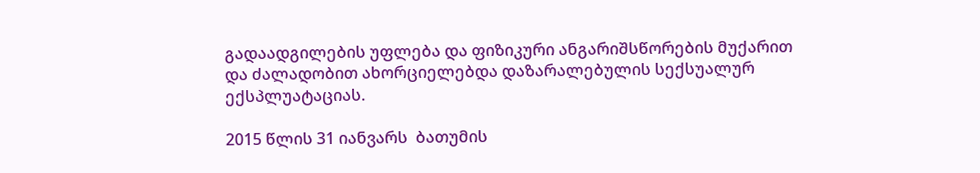გადაადგილების უფლება და ფიზიკური ანგარიშსწორების მუქარით და ძალადობით ახორციელებდა დაზარალებულის სექსუალურ ექსპლუატაციას.

2015 წლის 31 იანვარს  ბათუმის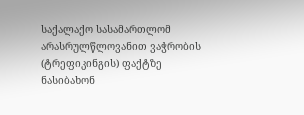საქალაქო სასამართლომ  არასრულწლოვანით ვაჭრობის (ტრეფიკინგის) ფაქტზე ნასიბახონ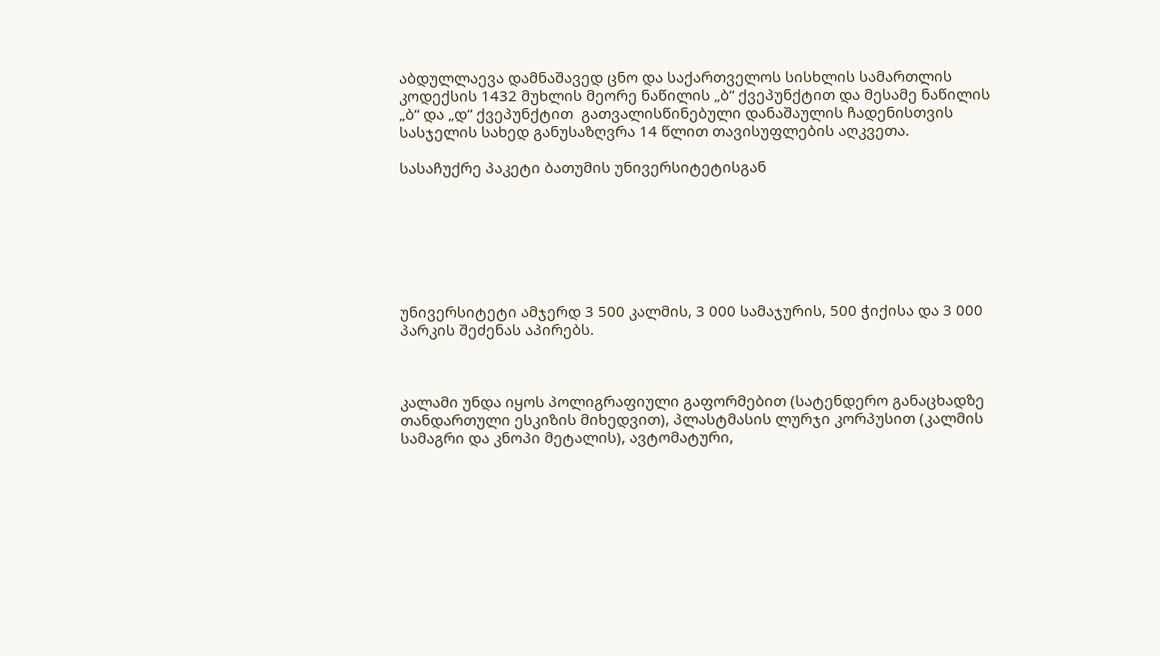აბდულლაევა დამნაშავედ ცნო და საქართველოს სისხლის სამართლის კოდექსის 1432 მუხლის მეორე ნაწილის „ბ“ ქვეპუნქტით და მესამე ნაწილის  „ბ“ და „დ“ ქვეპუნქტით  გათვალისწინებული დანაშაულის ჩადენისთვის სასჯელის სახედ განუსაზღვრა 14 წლით თავისუფლების აღკვეთა.

სასაჩუქრე პაკეტი ბათუმის უნივერსიტეტისგან







უნივერსიტეტი ამჯერდ 3 500 კალმის, 3 000 სამაჯურის, 500 ჭიქისა და 3 000 პარკის შეძენას აპირებს.



კალამი უნდა იყოს პოლიგრაფიული გაფორმებით (სატენდერო განაცხადზე თანდართული ესკიზის მიხედვით), პლასტმასის ლურჯი კორპუსით (კალმის სამაგრი და კნოპი მეტალის), ავტომატური,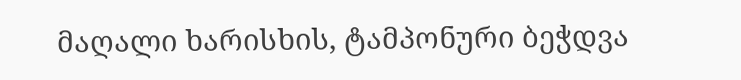მაღალი ხარისხის, ტამპონური ბეჭდვა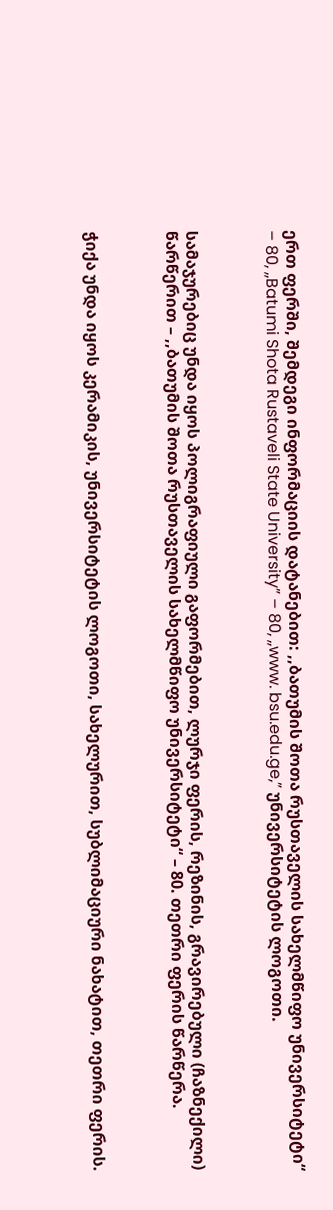ერთ ფერში, შემდეგი ინფორმაციის დატანებით: ,,ბათუმის შოთა რუსთაველის სახელმწიფო უნივერსიტეტი“ – 80, ,,Batumi Shota Rustaveli State University” – 80, ,,www. bsu.edu.ge,” უნივერსიტეტის ლოგოთი.



სამაჯურებიც უნდა იყოს პოლიგრაფიული გაფორმებით, ლურჯი ფერის, რეზინის, გრავირებული (ჩაზნექილი) წარწერით – ,,ბათუმის შოთა რუსთაველის სახელმწიფო უნივერსიტეტი“ – 80. თეთრი ფერის წარწერა.



ჭიქა უნდა იყოს კერამიკის, უნივერსიტეტის ლოგოთი, სახელურით, სუბლიმაციური ნახატით, თეთრი ფერის.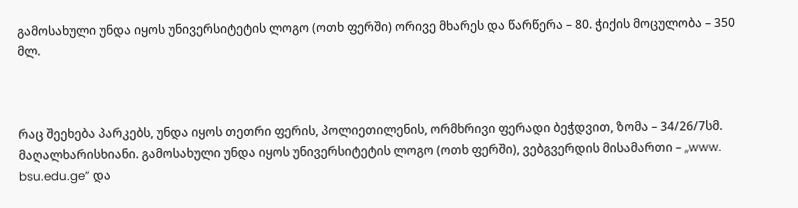გამოსახული უნდა იყოს უნივერსიტეტის ლოგო (ოთხ ფერში) ორივე მხარეს და წარწერა – 80. ჭიქის მოცულობა – 350 მლ.



რაც შეეხება პარკებს, უნდა იყოს თეთრი ფერის, პოლიეთილენის, ორმხრივი ფერადი ბეჭდვით, ზომა – 34/26/7სმ. მაღალხარისხიანი. გამოსახული უნდა იყოს უნივერსიტეტის ლოგო (ოთხ ფერში), ვებგვერდის მისამართი – ,,www. bsu.edu.ge” და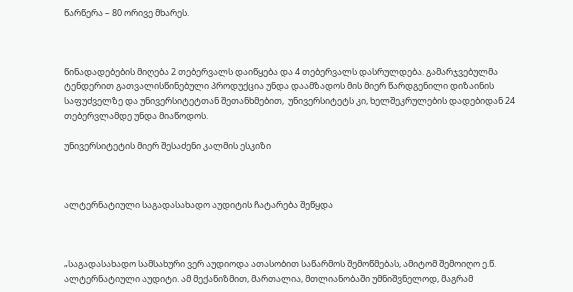წარწერა – 80 ორივე მხარეს.



წინადადებების მიღება 2 თებერვალს დაიწყება და 4 თებერვალს დასრულდება. გამარჯვებულმა ტენდერით გათვალისწინებული პროდუქცია უნდა დაამზადოს მის მიერ წარდგენილი დიზაინის საფუძველზე და უნივერსიტეტთან შეთანხმებით,  უნივერსიტეტს კი, ხელშეკრულების დადებიდან 24 თებერვლამდე უნდა მიაწოდოს.

უნივერსიტეტის მიერ შესაძენი კალმის ესკიზი



ალტერნატიული საგადასახადო აუდიტის ჩატარება შეწყდა



„საგადასახადო სამსახური ვერ აუდიოდა ათასობით საწარმოს შემოწმებას, ამიტომ შემოიღო ე.წ. ალტერნატიული აუდიტი. ამ მექანიზმით, მართალია, მთლიანობაში უმნიშვნელოდ, მაგრამ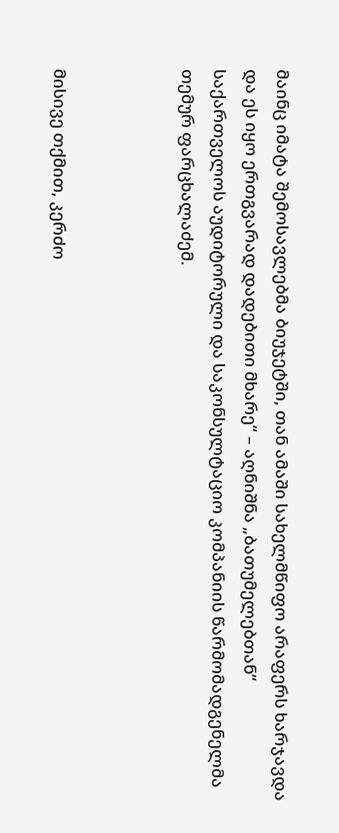მაინც იმატა შემოსავლებმა ბიუჯეტში, თან ამაში სახელმწიფო არაფერს ხარჯავდა და ეს იყო ერთგვარად დადებითი მხარე“ – აღნიშნა „ბათუმელებთან“ საქართველოს აუდიტორული და საკონსულტაციო კომპანიის წარმომადგენელმა თემურ ფარცხალაძემ.



მისივე თქმით, კერძო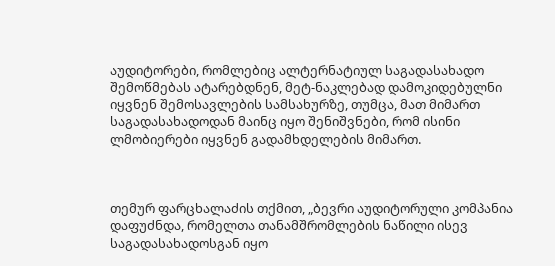აუდიტორები, რომლებიც ალტერნატიულ საგადასახადო შემოწმებას ატარებდნენ, მეტ-ნაკლებად დამოკიდებულნი იყვნენ შემოსავლების სამსახურზე, თუმცა, მათ მიმართ საგადასახადოდან მაინც იყო შენიშვნები, რომ ისინი ლმობიერები იყვნენ გადამხდელების მიმართ.



თემურ ფარცხალაძის თქმით, „ბევრი აუდიტორული კომპანია დაფუძნდა, რომელთა თანამშრომლების ნაწილი ისევ საგადასახადოსგან იყო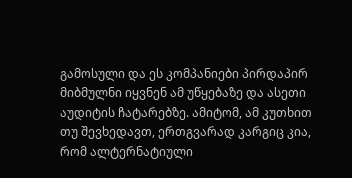გამოსული და ეს კომპანიები პირდაპირ მიბმულნი იყვნენ ამ უწყებაზე და ასეთი აუდიტის ჩატარებზე. ამიტომ, ამ კუთხით თუ შევხედავთ, ერთგვარად კარგიც კია, რომ ალტერნატიული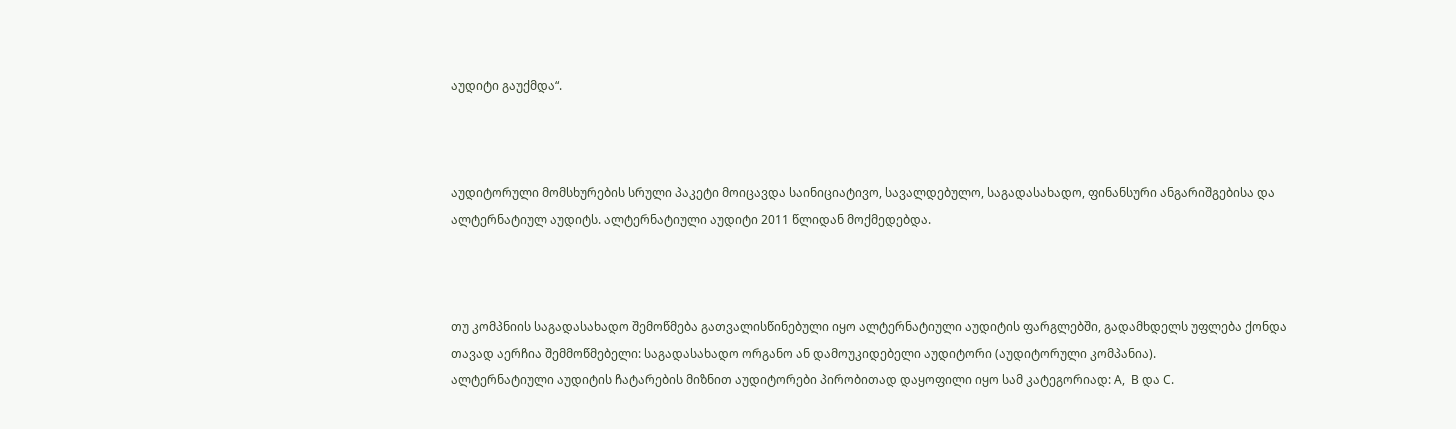აუდიტი გაუქმდა“.



აუდიტორული მომსხურების სრული პაკეტი მოიცავდა საინიციატივო, სავალდებულო, საგადასახადო, ფინანსური ანგარიშგებისა და ალტერნატიულ აუდიტს. ალტერნატიული აუდიტი 2011 წლიდან მოქმედებდა.



თუ კომპნიის საგადასახადო შემოწმება გათვალისწინებული იყო ალტერნატიული აუდიტის ფარგლებში, გადამხდელს უფლება ქონდა თავად აერჩია შემმოწმებელი: საგადასახადო ორგანო ან დამოუკიდებელი აუდიტორი (აუდიტორული კომპანია).
ალტერნატიული აუდიტის ჩატარების მიზნით აუდიტორები პირობითად დაყოფილი იყო სამ კატეგორიად: A,  B და C.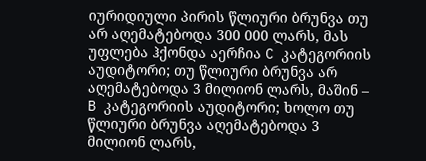იურიდიული პირის წლიური ბრუნვა თუ არ აღემატებოდა 300 000 ლარს, მას უფლება ჰქონდა აერჩია C კატეგორიის აუდიტორი; თუ წლიური ბრუნვა არ აღემატებოდა 3 მილიონ ლარს, მაშინ – B კატეგორიის აუდიტორი; ხოლო თუ წლიური ბრუნვა აღემატებოდა 3 მილიონ ლარს,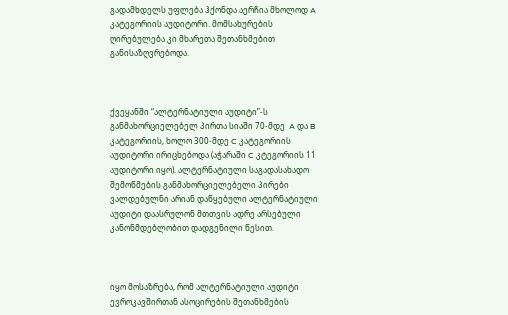გადამხდელს უფლება ჰქონდა აერჩია მხოლოდ A კატეგორიის აუდიტორი. მომსახურების ღირებულება კი მხარეთა შეთანხმებით განისაზღვრებოდა.



ქვეყანში “ალტერნატიული აუდიტი”-ს განმახორციელებელ პირთა სიაში 70-მდე  A და B კატეგორიის, ხოლო 300-მდე C კატეგორიის აუდიტორი ირიცხებოდა (აჭარაში C კტეგორიის 11 აუდიტორი იყო). ალტერნატიული საგადასახადო შემოწმების განმახორციელებელი პირები ვალდებულნი არიან დაწყებული ალტერნატიული აუდიტი დაასრულონ მთთვის ადრე არსებული კანონმდებლობით დადგენილი წესით.



იყო მოსაზრება, რომ ალტერნატიული აუდიტი ევროკავშირთან ასოცირების შეთანხმების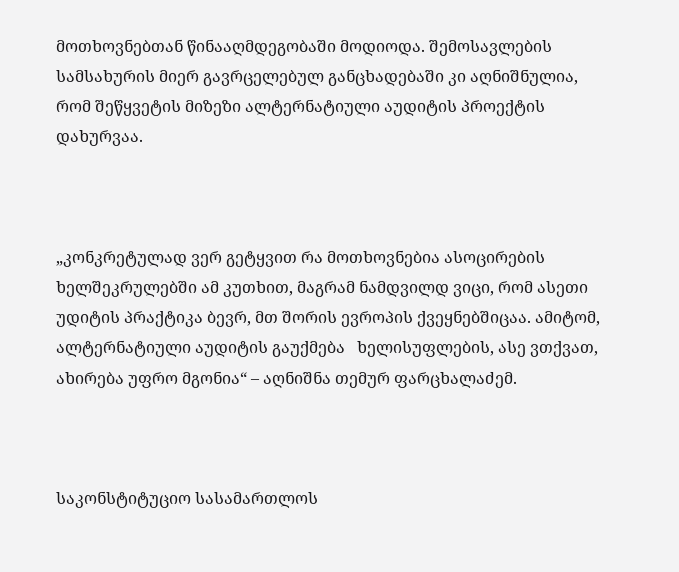მოთხოვნებთან წინააღმდეგობაში მოდიოდა. შემოსავლების სამსახურის მიერ გავრცელებულ განცხადებაში კი აღნიშნულია, რომ შეწყვეტის მიზეზი ალტერნატიული აუდიტის პროექტის დახურვაა.



„კონკრეტულად ვერ გეტყვით რა მოთხოვნებია ასოცირების ხელშეკრულებში ამ კუთხით, მაგრამ ნამდვილდ ვიცი, რომ ასეთი უდიტის პრაქტიკა ბევრ, მთ შორის ევროპის ქვეყნებშიცაა. ამიტომ, ალტერნატიული აუდიტის გაუქმება   ხელისუფლების, ასე ვთქვათ, ახირება უფრო მგონია“ – აღნიშნა თემურ ფარცხალაძემ.



საკონსტიტუციო სასამართლოს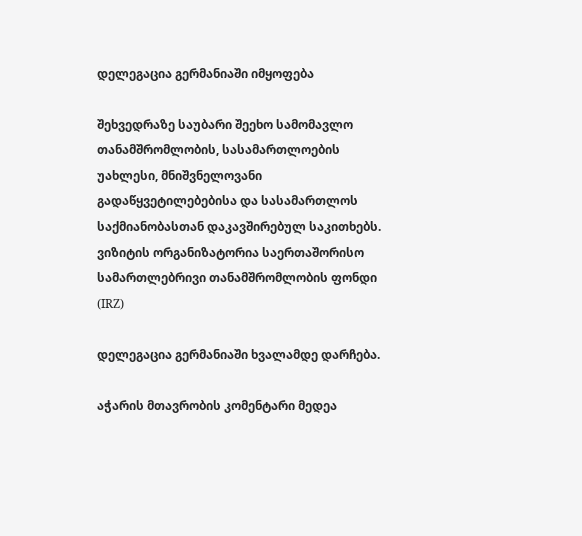დელეგაცია გერმანიაში იმყოფება

შეხვედრაზე საუბარი შეეხო სამომავლო თანამშრომლობის, სასამართლოების უახლესი, მნიშვნელოვანი გადაწყვეტილებებისა და სასამართლოს საქმიანობასთან დაკავშირებულ საკითხებს.
ვიზიტის ორგანიზატორია საერთაშორისო სამართლებრივი თანამშრომლობის ფონდი (IRZ)

დელეგაცია გერმანიაში ხვალამდე დარჩება.

აჭარის მთავრობის კომენტარი მედეა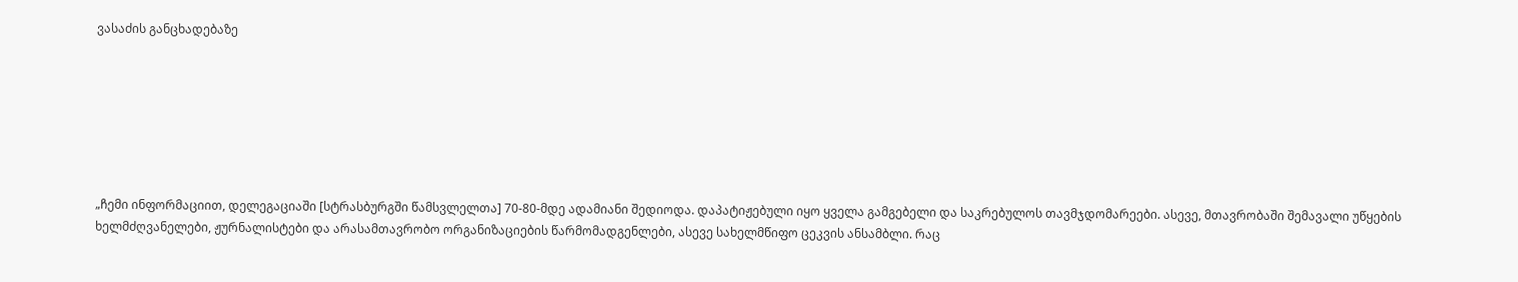ვასაძის განცხადებაზე







„ჩემი ინფორმაციით, დელეგაციაში [სტრასბურგში წამსვლელთა] 70-80-მდე ადამიანი შედიოდა. დაპატიჟებული იყო ყველა გამგებელი და საკრებულოს თავმჯდომარეები. ასევე, მთავრობაში შემავალი უწყების ხელმძღვანელები, ჟურნალისტები და არასამთავრობო ორგანიზაციების წარმომადგენლები, ასევე სახელმწიფო ცეკვის ანსამბლი. რაც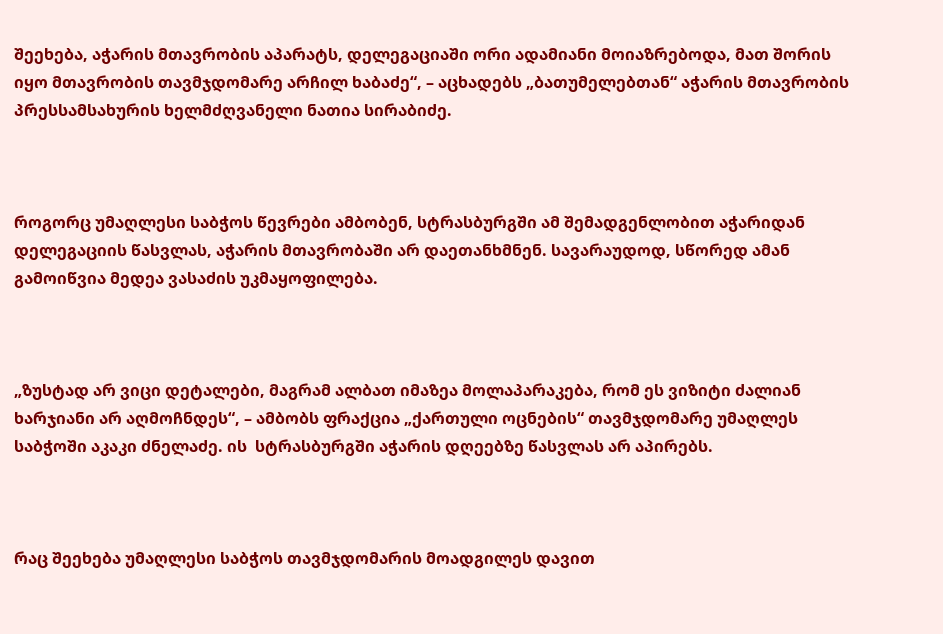შეეხება, აჭარის მთავრობის აპარატს, დელეგაციაში ორი ადამიანი მოიაზრებოდა, მათ შორის იყო მთავრობის თავმჯდომარე არჩილ ხაბაძე“, – აცხადებს „ბათუმელებთან“ აჭარის მთავრობის პრესსამსახურის ხელმძღვანელი ნათია სირაბიძე.



როგორც უმაღლესი საბჭოს წევრები ამბობენ, სტრასბურგში ამ შემადგენლობით აჭარიდან დელეგაციის წასვლას, აჭარის მთავრობაში არ დაეთანხმნენ. სავარაუდოდ, სწორედ ამან გამოიწვია მედეა ვასაძის უკმაყოფილება.



„ზუსტად არ ვიცი დეტალები, მაგრამ ალბათ იმაზეა მოლაპარაკება, რომ ეს ვიზიტი ძალიან ხარჯიანი არ აღმოჩნდეს“, – ამბობს ფრაქცია „ქართული ოცნების“ თავმჯდომარე უმაღლეს საბჭოში აკაკი ძნელაძე. ის  სტრასბურგში აჭარის დღეებზე წასვლას არ აპირებს.



რაც შეეხება უმაღლესი საბჭოს თავმჯდომარის მოადგილეს დავით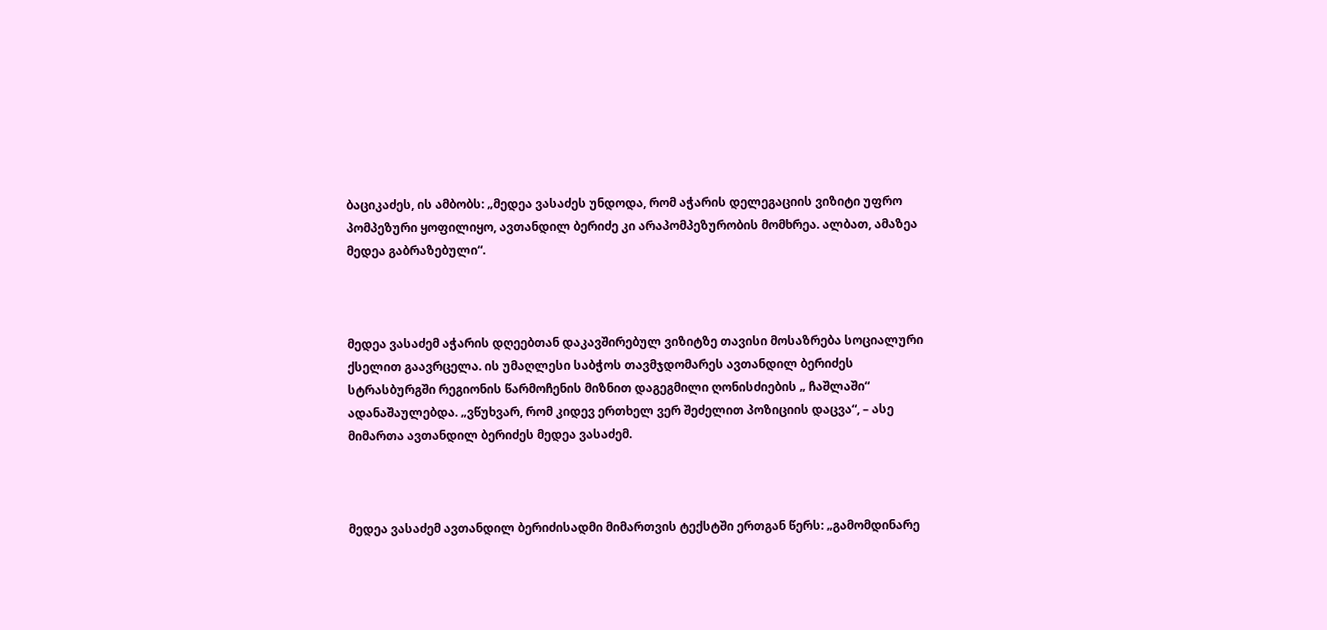ბაციკაძეს, ის ამბობს: „მედეა ვასაძეს უნდოდა, რომ აჭარის დელეგაციის ვიზიტი უფრო პომპეზური ყოფილიყო, ავთანდილ ბერიძე კი არაპომპეზურობის მომხრეა. ალბათ, ამაზეა მედეა გაბრაზებული“.



მედეა ვასაძემ აჭარის დღეებთან დაკავშირებულ ვიზიტზე თავისი მოსაზრება სოციალური ქსელით გაავრცელა. ის უმაღლესი საბჭოს თავმჯდომარეს ავთანდილ ბერიძეს სტრასბურგში რეგიონის წარმოჩენის მიზნით დაგეგმილი ღონისძიების „ ჩაშლაში“ ადანაშაულებდა. „ვწუხვარ, რომ კიდევ ერთხელ ვერ შეძელით პოზიციის დაცვა“, – ასე მიმართა ავთანდილ ბერიძეს მედეა ვასაძემ.



მედეა ვასაძემ ავთანდილ ბერიძისადმი მიმართვის ტექსტში ერთგან წერს: „გამომდინარე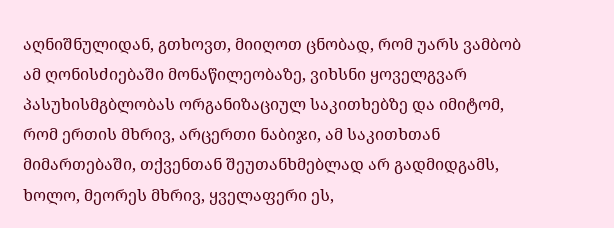აღნიშნულიდან, გთხოვთ, მიიღოთ ცნობად, რომ უარს ვამბობ ამ ღონისძიებაში მონაწილეობაზე, ვიხსნი ყოველგვარ პასუხისმგბლობას ორგანიზაციულ საკითხებზე და იმიტომ, რომ ერთის მხრივ, არცერთი ნაბიჯი, ამ საკითხთან მიმართებაში, თქვენთან შეუთანხმებლად არ გადმიდგამს, ხოლო, მეორეს მხრივ, ყველაფერი ეს,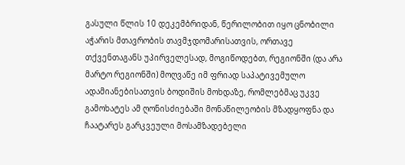გასული წლის 10 დეკემბრიდან, წერილობით იყო ცნობილი აჭარის მთავრობის თავმჯდომარისათვის, ორთავე თქვენთაგანს უპირველესად, მოგიწოდებთ, რეგიონში (და არა მარტო რეგიონში) მოღვაწე იმ ფრიად საპატივემულო ადამიანებისათვის ბოდიშის მოხდაზე, რომლებმაც უკვე გამოხატეს ამ ღონისძიებაში მონაწილეობის მზადყოფნა და ჩაატარეს გარკვეული მოსამზადებელი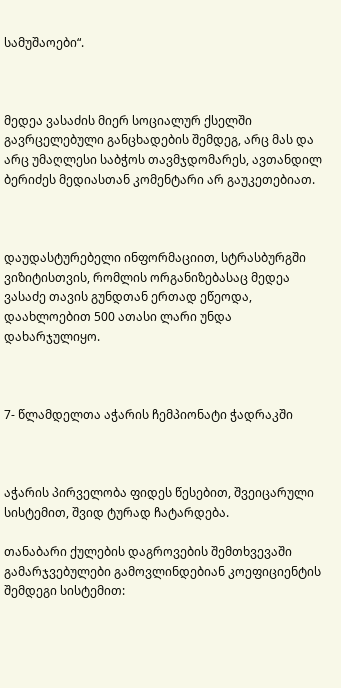სამუშაოები“.



მედეა ვასაძის მიერ სოციალურ ქსელში გავრცელებული განცხადების შემდეგ, არც მას და არც უმაღლესი საბჭოს თავმჯდომარეს, ავთანდილ ბერიძეს მედიასთან კომენტარი არ გაუკეთებიათ.



დაუდასტურებელი ინფორმაციით, სტრასბურგში ვიზიტისთვის, რომლის ორგანიზებასაც მედეა ვასაძე თავის გუნდთან ერთად ეწეოდა, დაახლოებით 500 ათასი ლარი უნდა დახარჯულიყო.



7- წლამდელთა აჭარის ჩემპიონატი ჭადრაკში



აჭარის პირველობა ფიდეს წესებით, შვეიცარული სისტემით, შვიდ ტურად ჩატარდება.

თანაბარი ქულების დაგროვების შემთხვევაში გამარჯვებულები გამოვლინდებიან კოეფიციენტის შემდეგი სისტემით: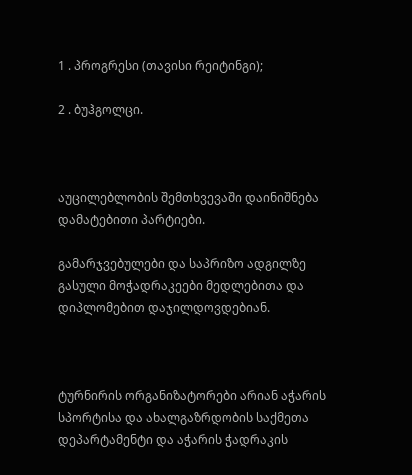1 . პროგრესი (თავისი რეიტინგი);

2 . ბუჰგოლცი.



აუცილებლობის შემთხვევაში დაინიშნება დამატებითი პარტიები.

გამარჯვებულები და საპრიზო ადგილზე გასული მოჭადრაკეები მედლებითა და დიპლომებით დაჯილდოვდებიან.



ტურნირის ორგანიზატორები არიან აჭარის სპორტისა და ახალგაზრდობის საქმეთა დეპარტამენტი და აჭარის ჭადრაკის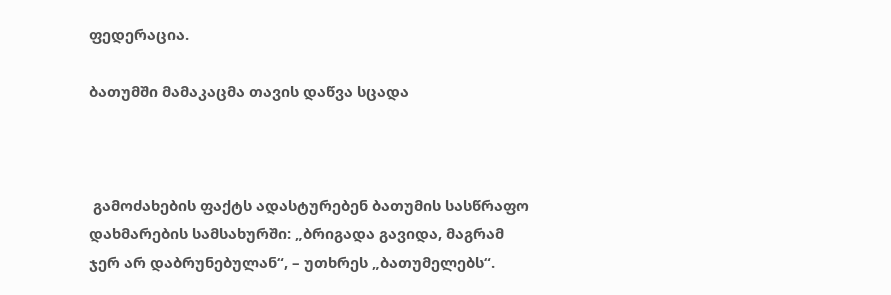ფედერაცია.

ბათუმში მამაკაცმა თავის დაწვა სცადა



 გამოძახების ფაქტს ადასტურებენ ბათუმის სასწრაფო დახმარების სამსახურში: „ბრიგადა გავიდა, მაგრამ ჯერ არ დაბრუნებულან“, – უთხრეს „ბათუმელებს“.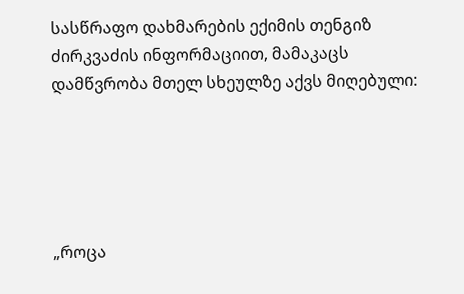სასწრაფო დახმარების ექიმის თენგიზ ძირკვაძის ინფორმაციით, მამაკაცს დამწვრობა მთელ სხეულზე აქვს მიღებული:





„როცა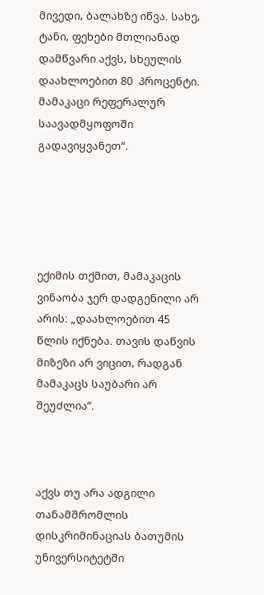მივედი, ბალახზე იწვა. სახე, ტანი, ფეხები მთლიანად დამწვარი აქვს, სხეულის დაახლოებით 80  პროცენტი. მამაკაცი რეფერალურ საავადმყოფოში გადავიყვანეთ“.





ექიმის თქმით, მამაკაცის ვინაობა ჯერ დადგენილი არ არის: „დაახლოებით 45 წლის იქნება. თავის დაწვის მიზეზი არ ვიცით, რადგან მამაკაცს საუბარი არ შეუძლია“.



აქვს თუ არა ადგილი თანამშრომლის დისკრიმინაციას ბათუმის უნივერსიტეტში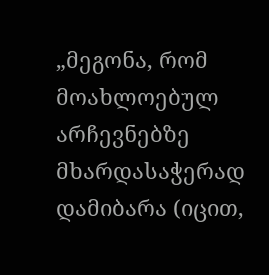„მეგონა, რომ მოახლოებულ არჩევნებზე მხარდასაჭერად დამიბარა (იცით,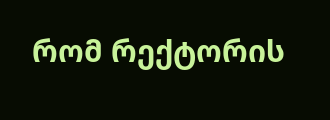რომ რექტორის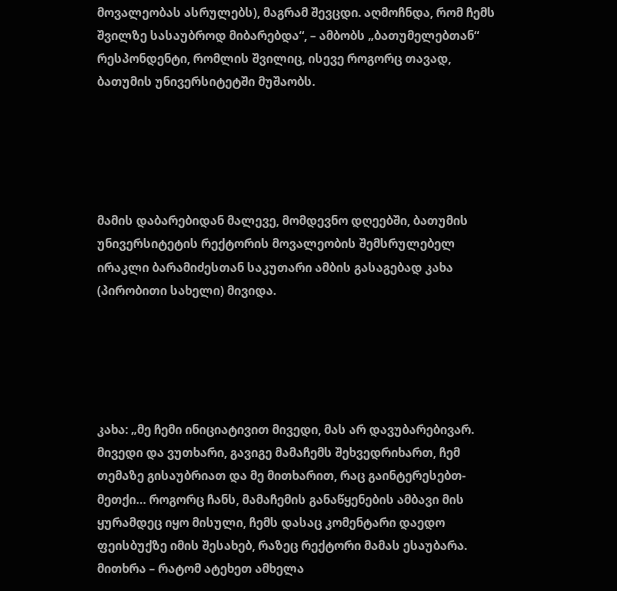მოვალეობას ასრულებს), მაგრამ შევცდი. აღმოჩნდა, რომ ჩემს შვილზე სასაუბროდ მიბარებდა“, – ამბობს „ბათუმელებთან“ რესპონდენტი, რომლის შვილიც, ისევე როგორც თავად, ბათუმის უნივერსიტეტში მუშაობს.





მამის დაბარებიდან მალევე, მომდევნო დღეებში, ბათუმის უნივერსიტეტის რექტორის მოვალეობის შემსრულებელ ირაკლი ბარამიძესთან საკუთარი ამბის გასაგებად კახა (პირობითი სახელი) მივიდა.





კახა: „მე ჩემი ინიციატივით მივედი, მას არ დავუბარებივარ. მივედი და ვუთხარი, გავიგე მამაჩემს შეხვედრიხართ, ჩემ თემაზე გისაუბრიათ და მე მითხარით, რაც გაინტერესებთ-მეთქი… როგორც ჩანს, მამაჩემის განაწყენების ამბავი მის ყურამდეც იყო მისული, ჩემს დასაც კომენტარი დაედო ფეისბუქზე იმის შესახებ, რაზეც რექტორი მამას ესაუბარა. მითხრა – რატომ ატეხეთ ამხელა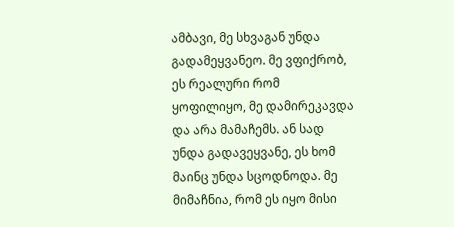ამბავი, მე სხვაგან უნდა გადამეყვანეო. მე ვფიქრობ, ეს რეალური რომ ყოფილიყო, მე დამირეკავდა და არა მამაჩემს. ან სად უნდა გადავეყვანე, ეს ხომ მაინც უნდა სცოდნოდა. მე მიმაჩნია, რომ ეს იყო მისი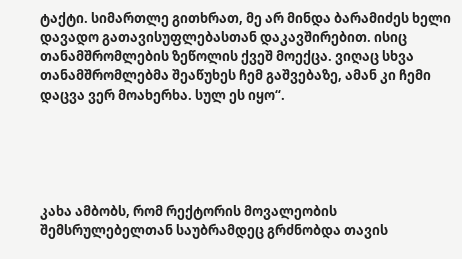ტაქტი. სიმართლე გითხრათ, მე არ მინდა ბარამიძეს ხელი დავადო გათავისუფლებასთან დაკავშირებით. ისიც თანამშრომლების ზეწოლის ქვეშ მოექცა. ვიღაც სხვა თანამშრომლებმა შეაწუხეს ჩემ გაშვებაზე, ამან კი ჩემი დაცვა ვერ მოახერხა. სულ ეს იყო“.





კახა ამბობს, რომ რექტორის მოვალეობის შემსრულებელთან საუბრამდეც გრძნობდა თავის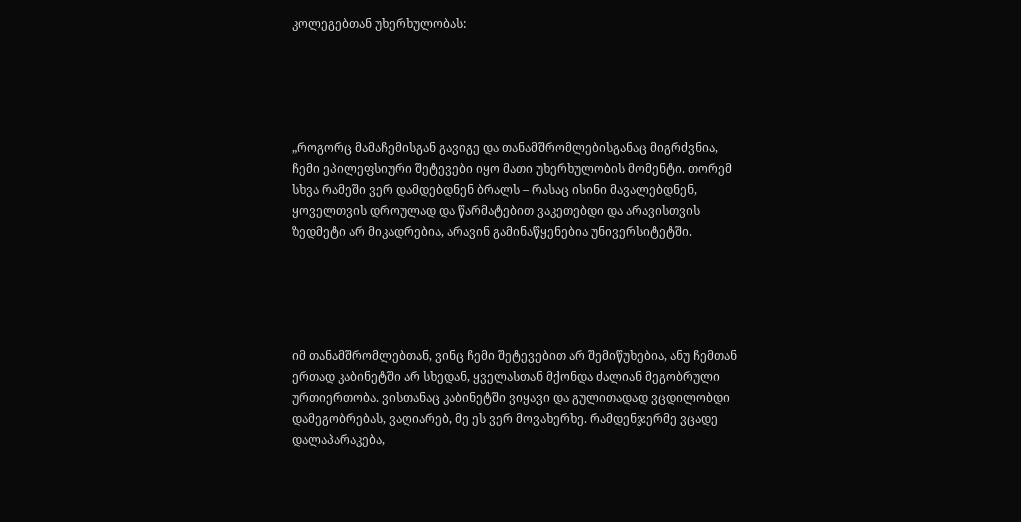კოლეგებთან უხერხულობას:





„როგორც მამაჩემისგან გავიგე და თანამშრომლებისგანაც მიგრძვნია, ჩემი ეპილეფსიური შეტევები იყო მათი უხერხულობის მომენტი. თორემ სხვა რამეში ვერ დამდებდნენ ბრალს – რასაც ისინი მავალებდნენ, ყოველთვის დროულად და წარმატებით ვაკეთებდი და არავისთვის ზედმეტი არ მიკადრებია, არავინ გამინაწყენებია უნივერსიტეტში.





იმ თანამშრომლებთან, ვინც ჩემი შეტევებით არ შემიწუხებია, ანუ ჩემთან ერთად კაბინეტში არ სხედან, ყველასთან მქონდა ძალიან მეგობრული ურთიერთობა. ვისთანაც კაბინეტში ვიყავი და გულითადად ვცდილობდი დამეგობრებას, ვაღიარებ, მე ეს ვერ მოვახერხე. რამდენჯერმე ვცადე დალაპარაკება,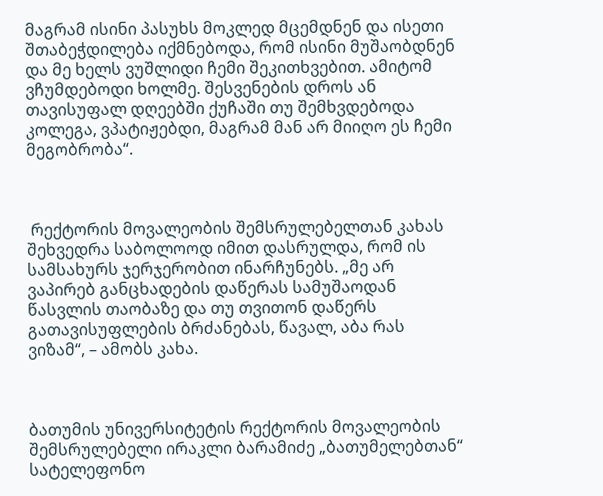მაგრამ ისინი პასუხს მოკლედ მცემდნენ და ისეთი შთაბეჭდილება იქმნებოდა, რომ ისინი მუშაობდნენ და მე ხელს ვუშლიდი ჩემი შეკითხვებით. ამიტომ ვჩუმდებოდი ხოლმე. შესვენების დროს ან თავისუფალ დღეებში ქუჩაში თუ შემხვდებოდა კოლეგა, ვპატიჟებდი, მაგრამ მან არ მიიღო ეს ჩემი მეგობრობა“.



 რექტორის მოვალეობის შემსრულებელთან კახას შეხვედრა საბოლოოდ იმით დასრულდა, რომ ის სამსახურს ჯერჯერობით ინარჩუნებს. „მე არ ვაპირებ განცხადების დაწერას სამუშაოდან წასვლის თაობაზე და თუ თვითონ დაწერს გათავისუფლების ბრძანებას, წავალ, აბა რას ვიზამ“, – ამობს კახა.



ბათუმის უნივერსიტეტის რექტორის მოვალეობის შემსრულებელი ირაკლი ბარამიძე „ბათუმელებთან“ სატელეფონო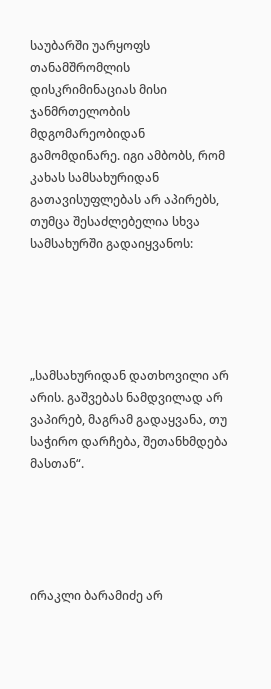საუბარში უარყოფს თანამშრომლის  დისკრიმინაციას მისი ჯანმრთელობის მდგომარეობიდან გამომდინარე. იგი ამბობს, რომ კახას სამსახურიდან გათავისუფლებას არ აპირებს, თუმცა შესაძლებელია სხვა სამსახურში გადაიყვანოს:





„სამსახურიდან დათხოვილი არ არის. გაშვებას ნამდვილად არ ვაპირებ, მაგრამ გადაყვანა, თუ საჭირო დარჩება, შეთანხმდება მასთან“.





ირაკლი ბარამიძე არ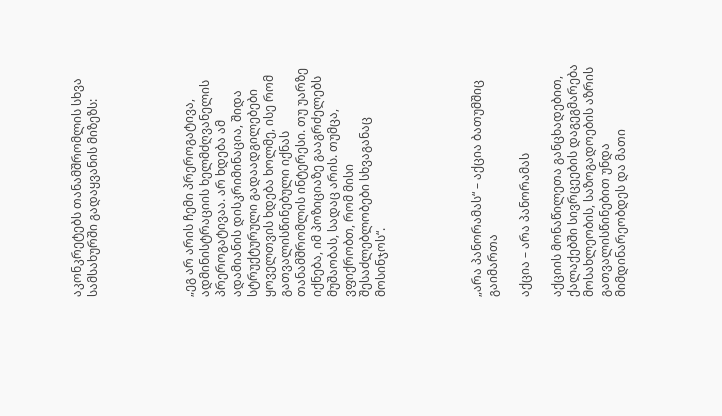აკონკრეტებს თანამშრომლის სხვა სამსახურში გადაყვანის მიზეზს:





„ეგ არ არის ჩემი პრეროგატივა, ადმინისტრაციის ხელმძღვანელის პრეროგატივაა. არ ხდება ამ ადამიანის დისკრიმინაცია, შიდა სტრუქტურული გადაადგილებები ყოველთვის ხდება ხოლმე, ისე რომ გათვალისწინებული იქნას თანამშრომლის ინტერესი. თუ უარზე იქნება, იმ პოზიციაზე გააგრძელებს მუშაობას, სადაც არის. თუმცა, ვფიქრობთ, რომ მისი შესაძლებლობები სხვაგანაც მოსინჯოს“.





„არა პანორამას“ – აქცია ბათუმშიც გაიმართა

აქცია – არა პანორამას

აქციის მონაწილეთა განცხადებით, ქალაქებში სივრცეების დაგეგმარება  მოსახლეობის, საზოგადოების აზრის გათვალისწინებით უნდა მიმდინარეობდეს და მათი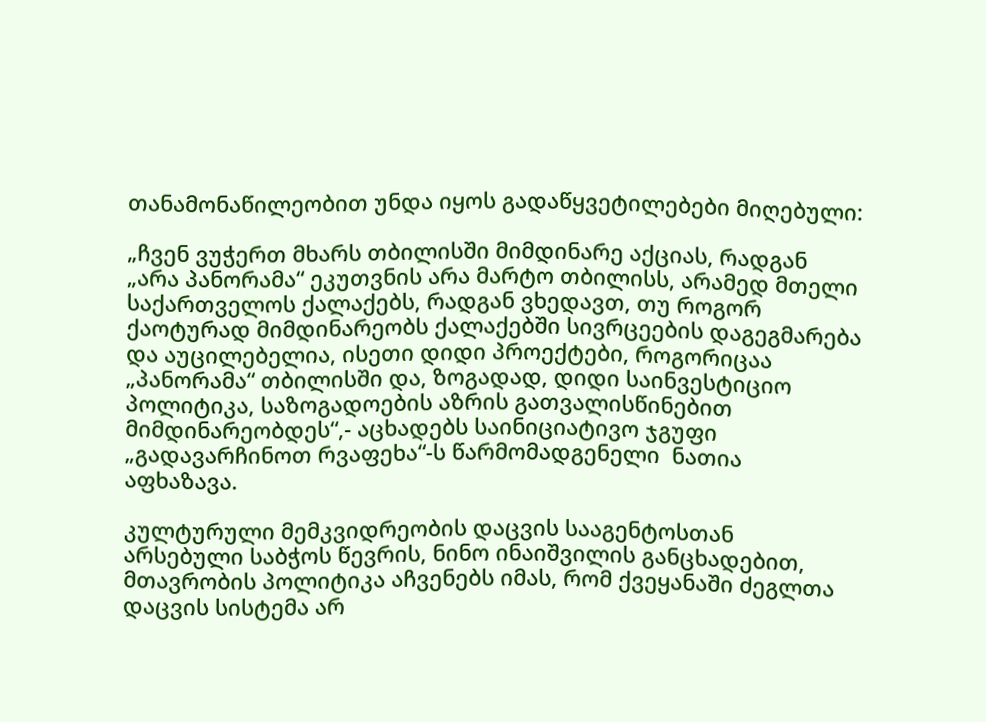თანამონაწილეობით უნდა იყოს გადაწყვეტილებები მიღებული:

„ჩვენ ვუჭერთ მხარს თბილისში მიმდინარე აქციას, რადგან „არა პანორამა“ ეკუთვნის არა მარტო თბილისს, არამედ მთელი საქართველოს ქალაქებს, რადგან ვხედავთ, თუ როგორ ქაოტურად მიმდინარეობს ქალაქებში სივრცეების დაგეგმარება და აუცილებელია, ისეთი დიდი პროექტები, როგორიცაა „პანორამა“ თბილისში და, ზოგადად, დიდი საინვესტიციო პოლიტიკა, საზოგადოების აზრის გათვალისწინებით მიმდინარეობდეს“,- აცხადებს საინიციატივო ჯგუფი „გადავარჩინოთ რვაფეხა“-ს წარმომადგენელი  ნათია აფხაზავა.

კულტურული მემკვიდრეობის დაცვის სააგენტოსთან არსებული საბჭოს წევრის, ნინო ინაიშვილის განცხადებით, მთავრობის პოლიტიკა აჩვენებს იმას, რომ ქვეყანაში ძეგლთა დაცვის სისტემა არ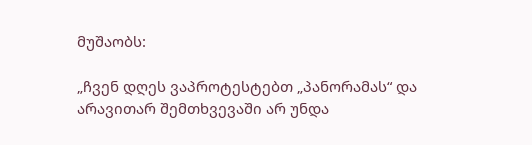მუშაობს:

„ჩვენ დღეს ვაპროტესტებთ „პანორამას“ და არავითარ შემთხვევაში არ უნდა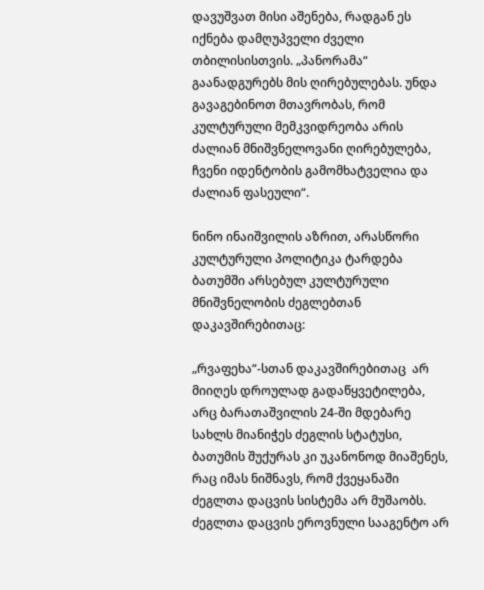დავუშვათ მისი აშენება, რადგან ეს იქნება დამღუპველი ძველი თბილისისთვის. „პანორამა“ გაანადგურებს მის ღირებულებას. უნდა გავაგებინოთ მთავრობას, რომ კულტურული მემკვიდრეობა არის ძალიან მნიშვნელოვანი ღირებულება, ჩვენი იდენტობის გამომხატველია და ძალიან ფასეული“.

ნინო ინაიშვილის აზრით, არასწორი კულტურული პოლიტიკა ტარდება ბათუმში არსებულ კულტურული მნიშვნელობის ძეგლებთან დაკავშირებითაც:

„რვაფეხა“-სთან დაკავშირებითაც  არ მიიღეს დროულად გადაწყვეტილება, არც ბარათაშვილის 24-ში მდებარე სახლს მიანიჭეს ძეგლის სტატუსი, ბათუმის შუქურას კი უკანონოდ მიაშენეს, რაც იმას ნიშნავს, რომ ქვეყანაში ძეგლთა დაცვის სისტემა არ მუშაობს. ძეგლთა დაცვის ეროვნული სააგენტო არ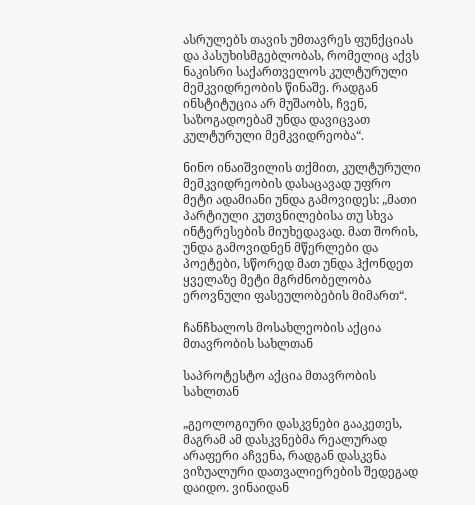ასრულებს თავის უმთავრეს ფუნქციას და პასუხისმგებლობას, რომელიც აქვს ნაკისრი საქართველოს კულტურული მემკვიდრეობის წინაშე. რადგან ინსტიტუცია არ მუშაობს, ჩვენ, საზოგადოებამ უნდა დავიცვათ კულტურული მემკვიდრეობა“.

ნინო ინაიშვილის თქმით, კულტურული მემკვიდრეობის დასაცავად უფრო მეტი ადამიანი უნდა გამოვიდეს: „მათი პარტიული კუთვნილებისა თუ სხვა ინტერესების მიუხედავად. მათ შორის, უნდა გამოვიდნენ მწერლები და პოეტები, სწორედ მათ უნდა ჰქონდეთ ყველაზე მეტი მგრძნობელობა ეროვნული ფასეულობების მიმართ“.

ჩანჩხალოს მოსახლეობის აქცია მთავრობის სახლთან

საპროტესტო აქცია მთავრობის სახლთან

„გეოლოგიური დასკვნები გააკეთეს, მაგრამ ამ დასკვნებმა რეალურად არაფერი აჩვენა, რადგან დასკვნა ვიზუალური დათვალიერების შედეგად დაიდო. ვინაიდან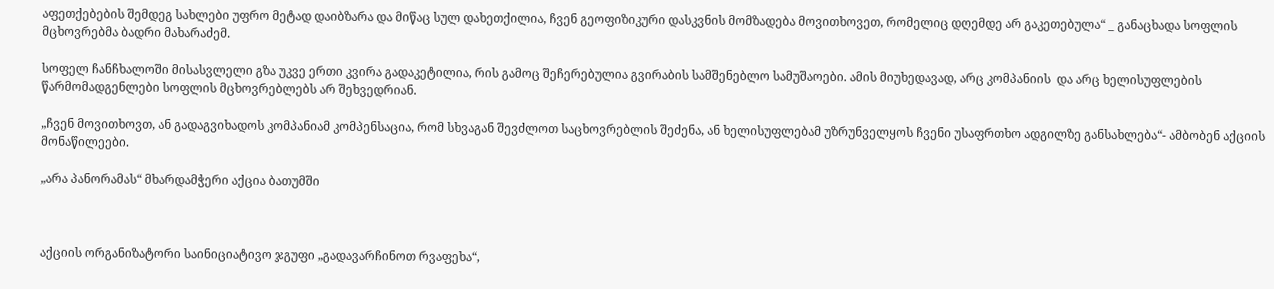აფეთქებების შემდეგ სახლები უფრო მეტად დაიბზარა და მიწაც სულ დახეთქილია, ჩვენ გეოფიზიკური დასკვნის მომზადება მოვითხოვეთ, რომელიც დღემდე არ გაკეთებულა“ _ განაცხადა სოფლის მცხოვრებმა ბადრი მახარაძემ.

სოფელ ჩანჩხალოში მისასვლელი გზა უკვე ერთი კვირა გადაკეტილია, რის გამოც შეჩერებულია გვირაბის სამშენებლო სამუშაოები. ამის მიუხედავად, არც კომპანიის  და არც ხელისუფლების წარმომადგენლები სოფლის მცხოვრებლებს არ შეხვედრიან.

„ჩვენ მოვითხოვთ, ან გადაგვიხადოს კომპანიამ კომპენსაცია, რომ სხვაგან შევძლოთ საცხოვრებლის შეძენა, ან ხელისუფლებამ უზრუნველყოს ჩვენი უსაფრთხო ადგილზე განსახლება“- ამბობენ აქციის მონაწილეები.

„არა პანორამას“ მხარდამჭერი აქცია ბათუმში



აქციის ორგანიზატორი საინიციატივო ჯგუფი „გადავარჩინოთ რვაფეხა“,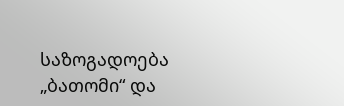საზოგადოება „ბათომი“ და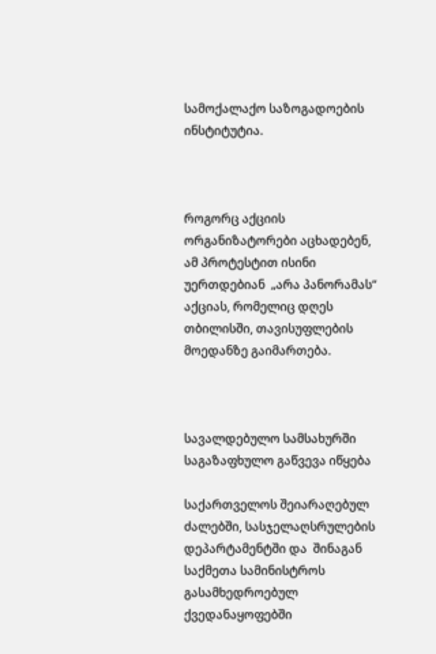სამოქალაქო საზოგადოების ინსტიტუტია.



როგორც აქციის ორგანიზატორები აცხადებენ, ამ პროტესტით ისინი უერთდებიან  „არა პანორამას“ აქციას, რომელიც დღეს თბილისში, თავისუფლების მოედანზე გაიმართება.



სავალდებულო სამსახურში საგაზაფხულო გაწვევა იწყება

საქართველოს შეიარაღებულ ძალებში, სასჯელაღსრულების დეპარტამენტში და  შინაგან საქმეთა სამინისტროს გასამხედროებულ ქვედანაყოფებში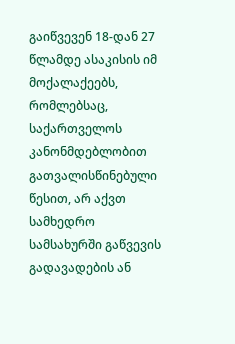გაიწვევენ 18-დან 27 წლამდე ასაკისის იმ მოქალაქეებს, რომლებსაც, საქართველოს კანონმდებლობით გათვალისწინებული წესით, არ აქვთ სამხედრო სამსახურში გაწვევის გადავადების ან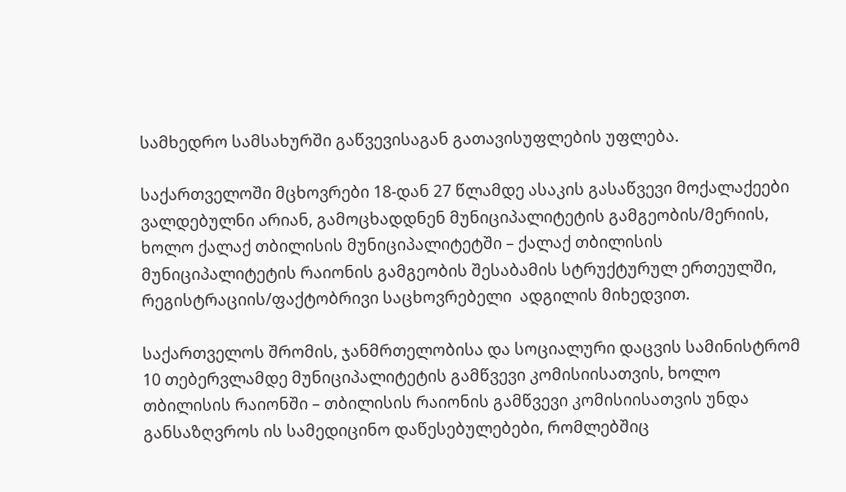სამხედრო სამსახურში გაწვევისაგან გათავისუფლების უფლება.

საქართველოში მცხოვრები 18-დან 27 წლამდე ასაკის გასაწვევი მოქალაქეები ვალდებულნი არიან, გამოცხადდნენ მუნიციპალიტეტის გამგეობის/მერიის, ხოლო ქალაქ თბილისის მუნიციპალიტეტში – ქალაქ თბილისის მუნიციპალიტეტის რაიონის გამგეობის შესაბამის სტრუქტურულ ერთეულში,  რეგისტრაციის/ფაქტობრივი საცხოვრებელი  ადგილის მიხედვით.

საქართველოს შრომის, ჯანმრთელობისა და სოციალური დაცვის სამინისტრომ 10 თებერვლამდე მუნიციპალიტეტის გამწვევი კომისიისათვის, ხოლო თბილისის რაიონში – თბილისის რაიონის გამწვევი კომისიისათვის უნდა განსაზღვროს ის სამედიცინო დაწესებულებები, რომლებშიც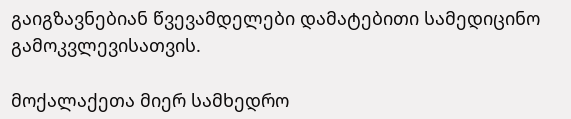გაიგზავნებიან წვევამდელები დამატებითი სამედიცინო გამოკვლევისათვის.

მოქალაქეთა მიერ სამხედრო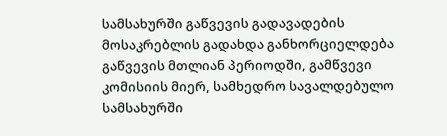სამსახურში გაწვევის გადავადების მოსაკრებლის გადახდა განხორციელდება გაწვევის მთლიან პერიოდში, გამწვევი კომისიის მიერ, სამხედრო სავალდებულო სამსახურში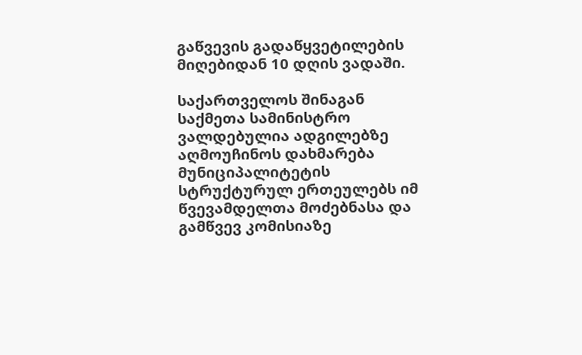გაწვევის გადაწყვეტილების მიღებიდან 10 დღის ვადაში.

საქართველოს შინაგან საქმეთა სამინისტრო ვალდებულია ადგილებზე აღმოუჩინოს დახმარება მუნიციპალიტეტის სტრუქტურულ ერთეულებს იმ წვევამდელთა მოძებნასა და გამწვევ კომისიაზე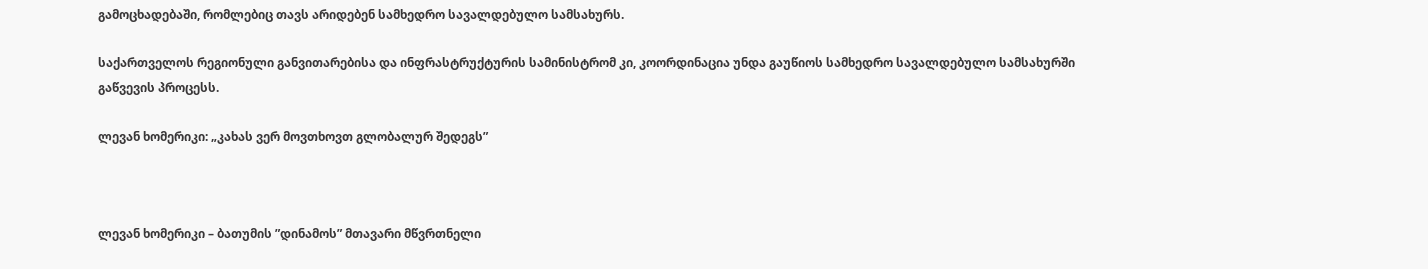გამოცხადებაში, რომლებიც თავს არიდებენ სამხედრო სავალდებულო სამსახურს.

საქართველოს რეგიონული განვითარებისა და ინფრასტრუქტურის სამინისტრომ კი, კოორდინაცია უნდა გაუწიოს სამხედრო სავალდებულო სამსახურში გაწვევის პროცესს.

ლევან ხომერიკი: „კახას ვერ მოვთხოვთ გლობალურ შედეგს”



ლევან ხომერიკი – ბათუმის ”დინამოს” მთავარი მწვრთნელი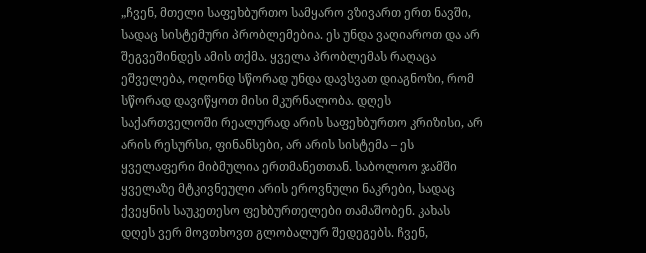„ჩვენ, მთელი საფეხბურთო სამყარო ვზივართ ერთ ნავში, სადაც სისტემური პრობლემებია. ეს უნდა ვაღიაროთ და არ შეგვეშინდეს ამის თქმა. ყველა პრობლემას რაღაცა ეშველება, ოღონდ სწორად უნდა დავსვათ დიაგნოზი, რომ სწორად დავიწყოთ მისი მკურნალობა. დღეს საქართველოში რეალურად არის საფეხბურთო კრიზისი, არ არის რესურსი, ფინანსები, არ არის სისტემა – ეს ყველაფერი მიბმულია ერთმანეთთან. საბოლოო ჯამში ყველაზე მტკივნეული არის ეროვნული ნაკრები, სადაც ქვეყნის საუკეთესო ფეხბურთელები თამაშობენ. კახას დღეს ვერ მოვთხოვთ გლობალურ შედეგებს. ჩვენ,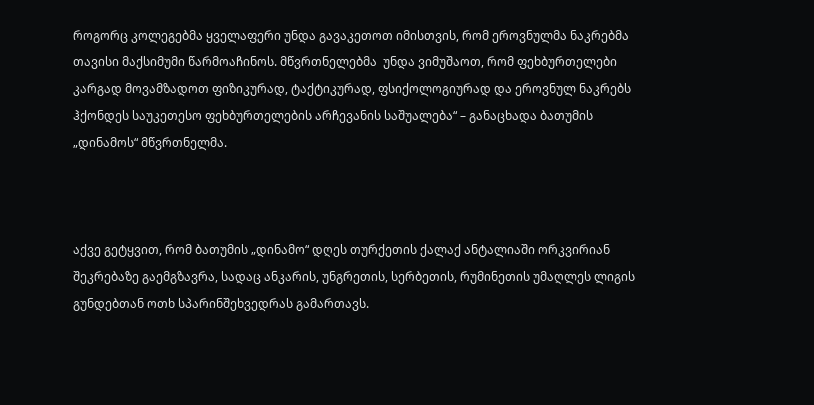როგორც კოლეგებმა ყველაფერი უნდა გავაკეთოთ იმისთვის, რომ ეროვნულმა ნაკრებმა თავისი მაქსიმუმი წარმოაჩინოს. მწვრთნელებმა  უნდა ვიმუშაოთ, რომ ფეხბურთელები კარგად მოვამზადოთ ფიზიკურად, ტაქტიკურად, ფსიქოლოგიურად და ეროვნულ ნაკრებს ჰქონდეს საუკეთესო ფეხბურთელების არჩევანის საშუალება“ – განაცხადა ბათუმის „დინამოს“ მწვრთნელმა.



აქვე გეტყვით, რომ ბათუმის „დინამო“ დღეს თურქეთის ქალაქ ანტალიაში ორკვირიან შეკრებაზე გაემგზავრა, სადაც ანკარის, უნგრეთის, სერბეთის, რუმინეთის უმაღლეს ლიგის გუნდებთან ოთხ სპარინშეხვედრას გამართავს.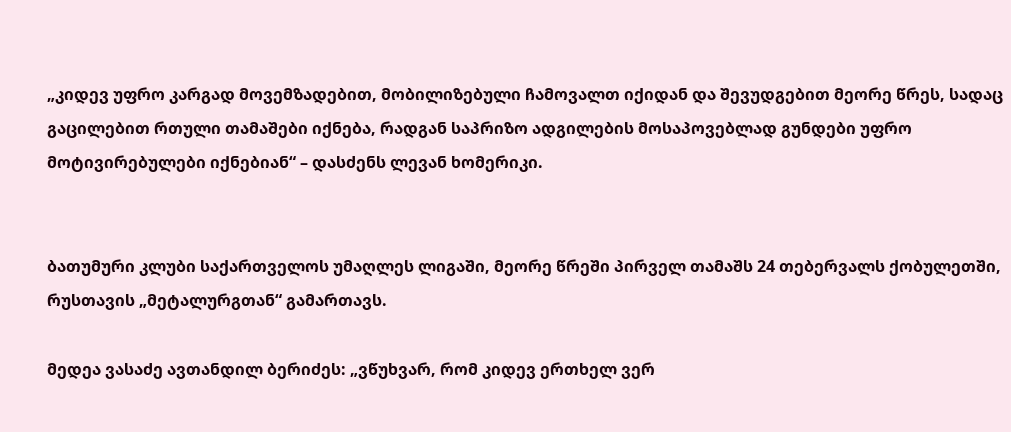„კიდევ უფრო კარგად მოვემზადებით, მობილიზებული ჩამოვალთ იქიდან და შევუდგებით მეორე წრეს, სადაც გაცილებით რთული თამაშები იქნება, რადგან საპრიზო ადგილების მოსაპოვებლად გუნდები უფრო მოტივირებულები იქნებიან“ – დასძენს ლევან ხომერიკი.


ბათუმური კლუბი საქართველოს უმაღლეს ლიგაში, მეორე წრეში პირველ თამაშს 24 თებერვალს ქობულეთში, რუსთავის „მეტალურგთან“ გამართავს.

მედეა ვასაძე ავთანდილ ბერიძეს: „ვწუხვარ, რომ კიდევ ერთხელ ვერ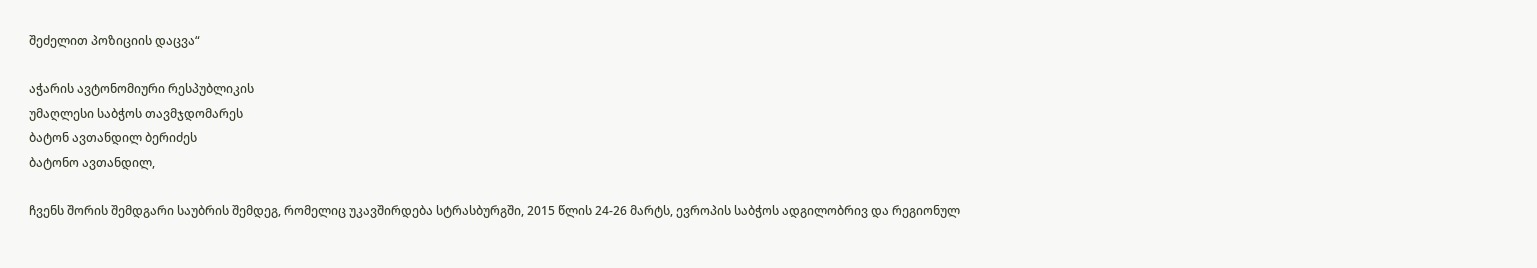შეძელით პოზიციის დაცვა“

აჭარის ავტონომიური რესპუბლიკის
უმაღლესი საბჭოს თავმჯდომარეს
ბატონ ავთანდილ ბერიძეს
ბატონო ავთანდილ,

ჩვენს შორის შემდგარი საუბრის შემდეგ, რომელიც უკავშირდება სტრასბურგში, 2015 წლის 24-26 მარტს, ევროპის საბჭოს ადგილობრივ და რეგიონულ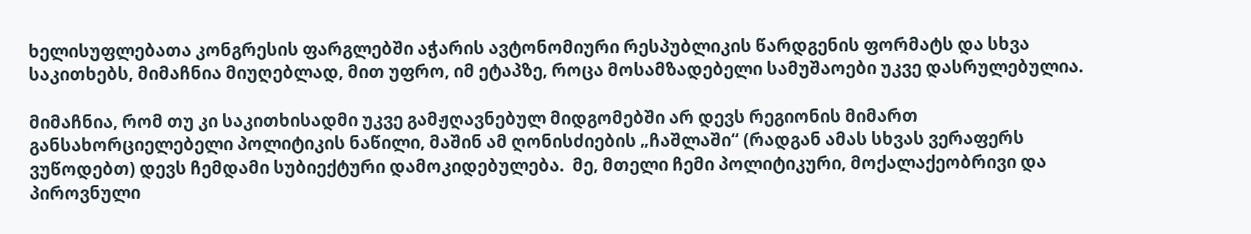ხელისუფლებათა კონგრესის ფარგლებში აჭარის ავტონომიური რესპუბლიკის წარდგენის ფორმატს და სხვა საკითხებს, მიმაჩნია მიუღებლად, მით უფრო, იმ ეტაპზე, როცა მოსამზადებელი სამუშაოები უკვე დასრულებულია.

მიმაჩნია, რომ თუ კი საკითხისადმი უკვე გამჟღავნებულ მიდგომებში არ დევს რეგიონის მიმართ განსახორციელებელი პოლიტიკის ნაწილი, მაშინ ამ ღონისძიების „ჩაშლაში“ (რადგან ამას სხვას ვერაფერს ვუწოდებთ) დევს ჩემდამი სუბიექტური დამოკიდებულება.  მე, მთელი ჩემი პოლიტიკური, მოქალაქეობრივი და პიროვნული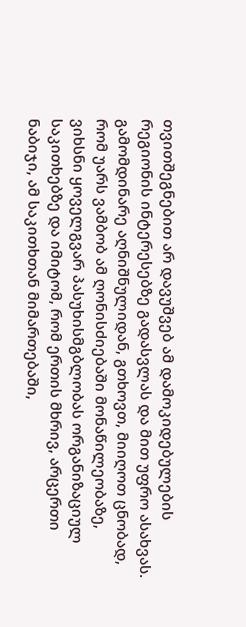თვითშეგნებით არ დავუშვებ ამ დამოკიდებულების რეგიონის ინტერესებზე გადასვლას და მით უფრო ასახვას. გამომდინარე აღნიშნულიდან, გთხოვთ, მიიღოთ ცნობად, რომ უარს ვამბობ ამ ღონისძიებაში მონაწილეობაზე, ვიხსნი ყოველგვარ პასუხისმგბლობას ორგანიზაციულ საკითხებზე და იმიტომ, რომ ერთის მხრივ, არცერთი ნაბიჯი, ამ საკითხთან მიმართებაში,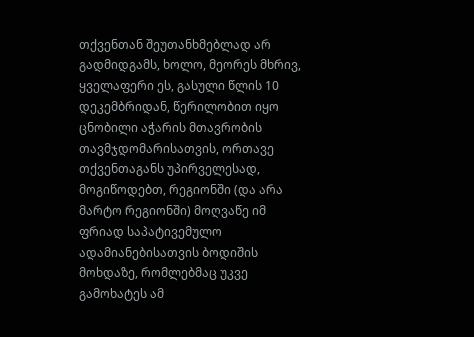თქვენთან შეუთანხმებლად არ გადმიდგამს, ხოლო, მეორეს მხრივ, ყველაფერი ეს, გასული წლის 10 დეკემბრიდან, წერილობით იყო ცნობილი აჭარის მთავრობის თავმჯდომარისათვის, ორთავე თქვენთაგანს უპირველესად, მოგიწოდებთ, რეგიონში (და არა მარტო რეგიონში) მოღვაწე იმ ფრიად საპატივემულო ადამიანებისათვის ბოდიშის მოხდაზე, რომლებმაც უკვე გამოხატეს ამ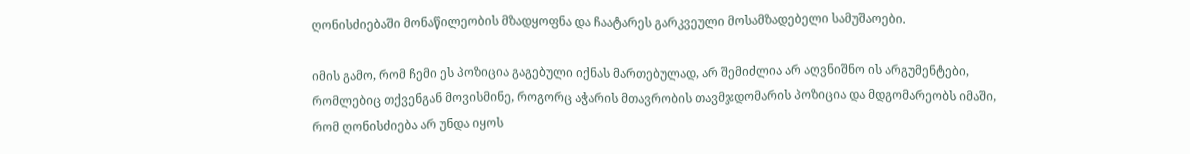ღონისძიებაში მონაწილეობის მზადყოფნა და ჩაატარეს გარკვეული მოსამზადებელი სამუშაოები.

იმის გამო, რომ ჩემი ეს პოზიცია გაგებული იქნას მართებულად, არ შემიძლია არ აღვნიშნო ის არგუმენტები, რომლებიც თქვენგან მოვისმინე, როგორც აჭარის მთავრობის თავმჯდომარის პოზიცია და მდგომარეობს იმაში, რომ ღონისძიება არ უნდა იყოს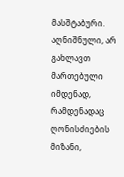მასშტაბური. აღნიშნული, არ გახლავთ მართებული იმდენად, რამდენადაც ღონისძიების მიზანი,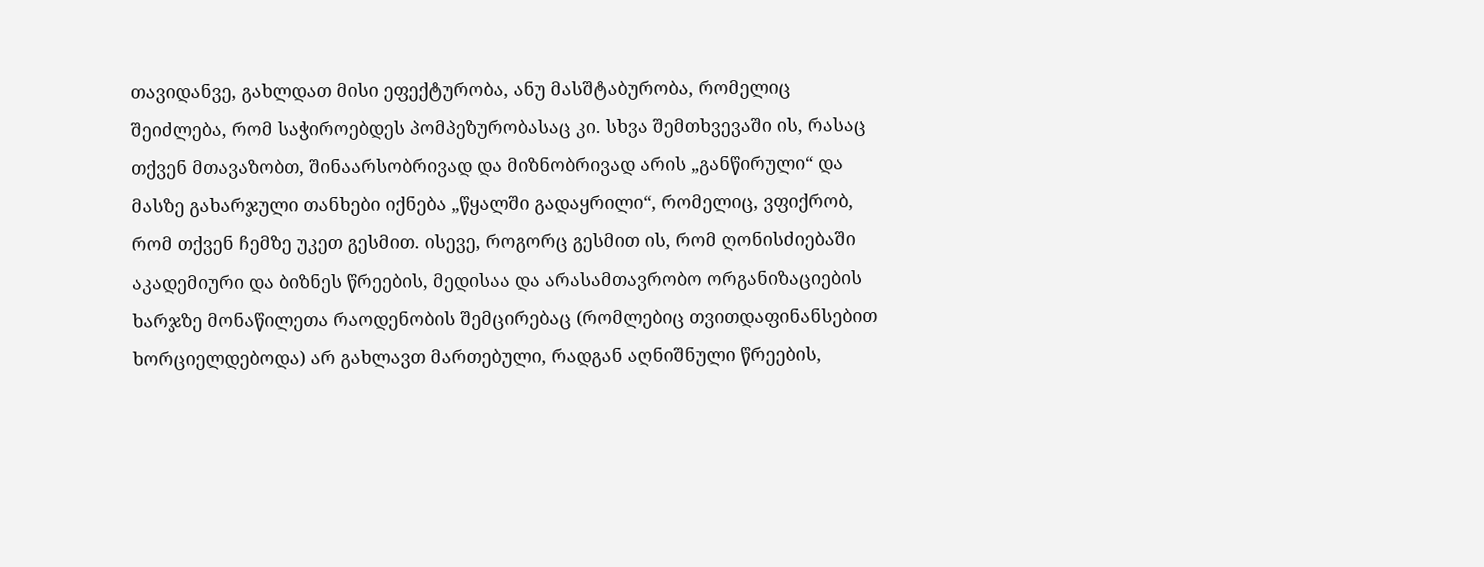თავიდანვე, გახლდათ მისი ეფექტურობა, ანუ მასშტაბურობა, რომელიც შეიძლება, რომ საჭიროებდეს პომპეზურობასაც კი. სხვა შემთხვევაში ის, რასაც თქვენ მთავაზობთ, შინაარსობრივად და მიზნობრივად არის „განწირული“ და მასზე გახარჯული თანხები იქნება „წყალში გადაყრილი“, რომელიც, ვფიქრობ, რომ თქვენ ჩემზე უკეთ გესმით. ისევე, როგორც გესმით ის, რომ ღონისძიებაში აკადემიური და ბიზნეს წრეების, მედისაა და არასამთავრობო ორგანიზაციების ხარჯზე მონაწილეთა რაოდენობის შემცირებაც (რომლებიც თვითდაფინანსებით ხორციელდებოდა) არ გახლავთ მართებული, რადგან აღნიშნული წრეების,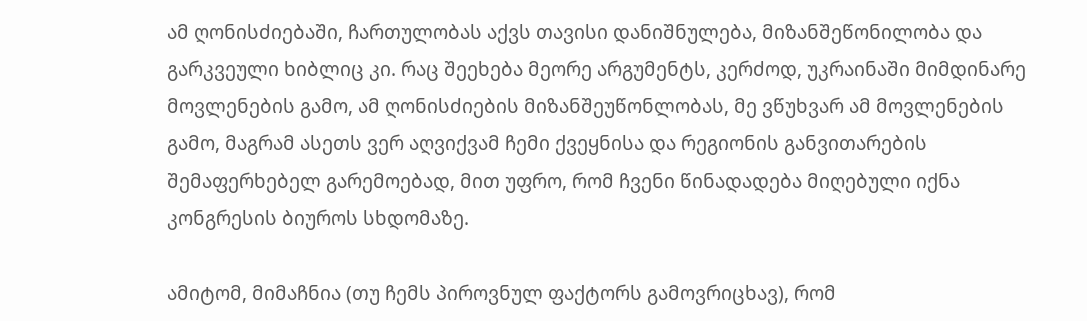ამ ღონისძიებაში, ჩართულობას აქვს თავისი დანიშნულება, მიზანშეწონილობა და გარკვეული ხიბლიც კი. რაც შეეხება მეორე არგუმენტს, კერძოდ, უკრაინაში მიმდინარე მოვლენების გამო, ამ ღონისძიების მიზანშეუწონლობას, მე ვწუხვარ ამ მოვლენების გამო, მაგრამ ასეთს ვერ აღვიქვამ ჩემი ქვეყნისა და რეგიონის განვითარების შემაფერხებელ გარემოებად, მით უფრო, რომ ჩვენი წინადადება მიღებული იქნა კონგრესის ბიუროს სხდომაზე.

ამიტომ, მიმაჩნია (თუ ჩემს პიროვნულ ფაქტორს გამოვრიცხავ), რომ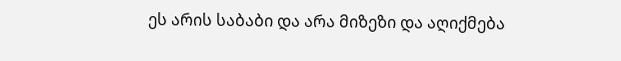ეს არის საბაბი და არა მიზეზი და აღიქმება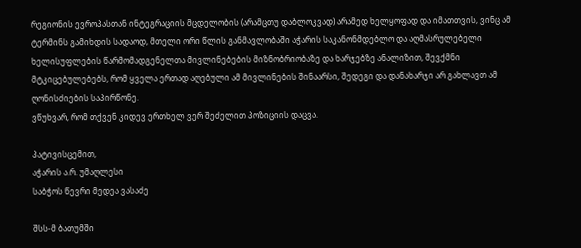რეგიონის ევროპასთან ინტეგრაციის მცდელობის (არამცთუ დაბლოკვად) არამედ ხელყოფად და იმათთვის, ვინც ამ ტერმინს გამიხდის სადაოდ, მთელი ორი წლის განმავლობაში აჭარის საკანონმდებლო და აღმასრულებელი ხელისუფლების წარმომადგენელთა მივლინებების მიზნობრიობაზე და ხარჯებზე ანალიზით, შევქმნი მტკიცებულებებს, რომ ყველა ერთად აღებული ამ მივლინების შინაარსი, შედეგი და დანახარჯი არ გახლავთ ამ ღონისძიების საპირწონე.
ვწუხვარ, რომ თქვენ კიდევ ერთხელ ვერ შეძელით პოზიციის დაცვა.

პატივისცემით,
აჭარის ა.რ. უმაღლესი
საბჭოს წევრი მედეა ვასაძე

შსს-მ ბათუმში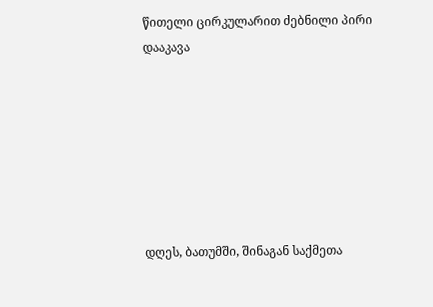წითელი ცირკულარით ძებნილი პირი დააკავა







დღეს, ბათუმში, შინაგან საქმეთა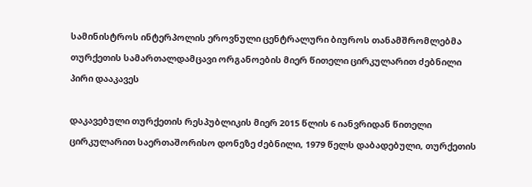სამინისტროს ინტერპოლის ეროვნული ცენტრალური ბიუროს თანამშრომლებმა თურქეთის სამართალდამცავი ორგანოების მიერ წითელი ცირკულარით ძებნილი პირი დააკავეს

დაკავებული თურქეთის რესპუბლიკის მიერ 2015 წლის 6 იანვრიდან წითელი ცირკულარით საერთაშორისო დონეზე ძებნილი, 1979 წელს დაბადებული, თურქეთის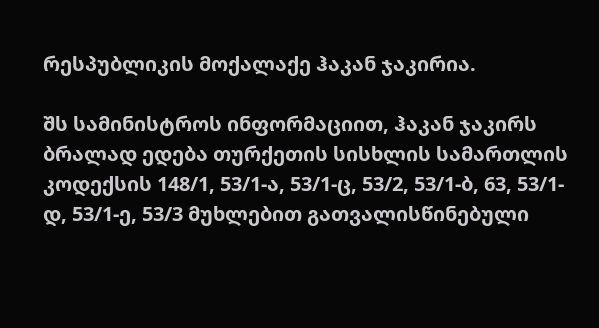რესპუბლიკის მოქალაქე ჰაკან ჯაკირია.

შს სამინისტროს ინფორმაციით, ჰაკან ჯაკირს ბრალად ედება თურქეთის სისხლის სამართლის კოდექსის 148/1, 53/1-ა, 53/1-ც, 53/2, 53/1-ბ, 63, 53/1-დ, 53/1-ე, 53/3 მუხლებით გათვალისწინებული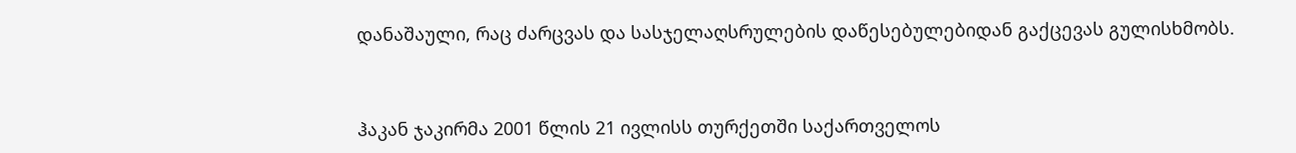დანაშაული, რაც ძარცვას და სასჯელაღსრულების დაწესებულებიდან გაქცევას გულისხმობს.



ჰაკან ჯაკირმა 2001 წლის 21 ივლისს თურქეთში საქართველოს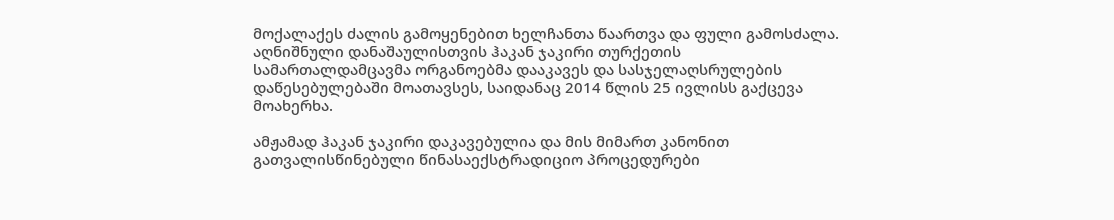მოქალაქეს ძალის გამოყენებით ხელჩანთა წაართვა და ფული გამოსძალა. აღნიშნული დანაშაულისთვის ჰაკან ჯაკირი თურქეთის სამართალდამცავმა ორგანოებმა დააკავეს და სასჯელაღსრულების დაწესებულებაში მოათავსეს, საიდანაც 2014 წლის 25 ივლისს გაქცევა მოახერხა.

ამჟამად ჰაკან ჯაკირი დაკავებულია და მის მიმართ კანონით გათვალისწინებული წინასაექსტრადიციო პროცედურები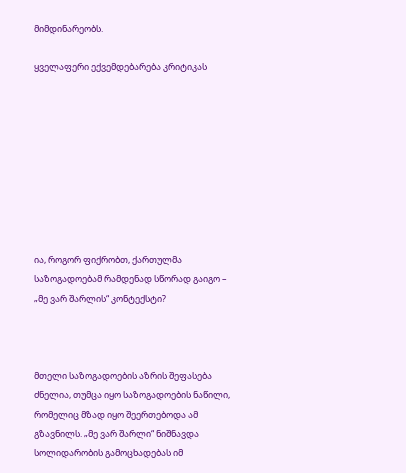მიმდინარეობს.

ყველაფერი ექვემდებარება კრიტიკას









ია, როგორ ფიქრობთ, ქართულმა საზოგადოებამ რამდენად სწორად გაიგო – „მე ვარ შარლის“ კონტექსტი?



მთელი საზოგადოების აზრის შეფასება ძნელია, თუმცა იყო საზოგადოების ნაწილი, რომელიც მზად იყო შეერთებოდა ამ გზავნილს. „მე ვარ შარლი“ ნიშნავდა სოლიდარობის გამოცხადებას იმ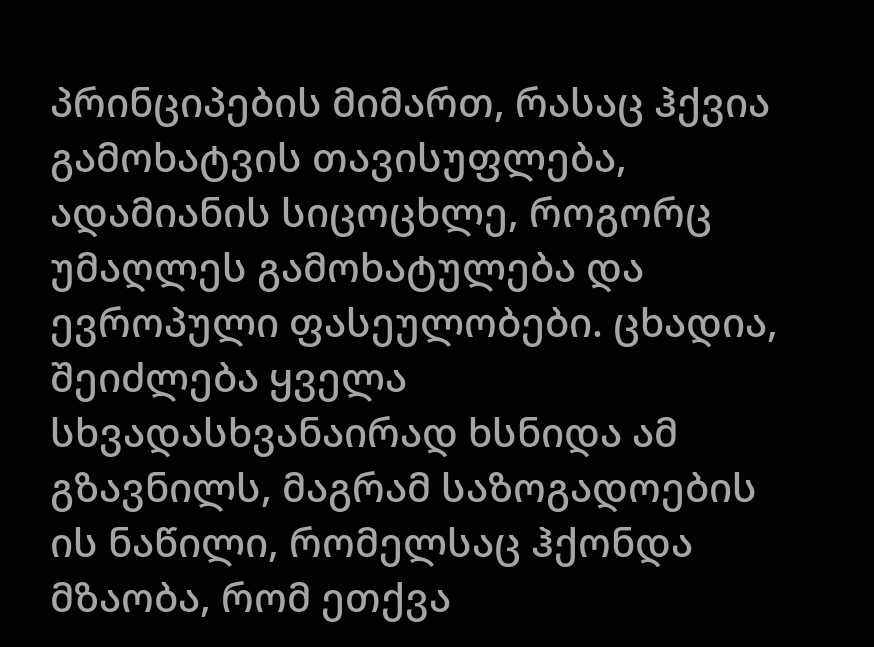პრინციპების მიმართ, რასაც ჰქვია გამოხატვის თავისუფლება, ადამიანის სიცოცხლე, როგორც უმაღლეს გამოხატულება და ევროპული ფასეულობები. ცხადია, შეიძლება ყველა სხვადასხვანაირად ხსნიდა ამ გზავნილს, მაგრამ საზოგადოების ის ნაწილი, რომელსაც ჰქონდა მზაობა, რომ ეთქვა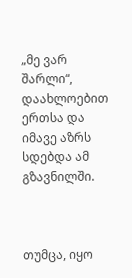„მე ვარ შარლი“, დაახლოებით ერთსა და იმავე აზრს სდებდა ამ გზავნილში.



თუმცა, იყო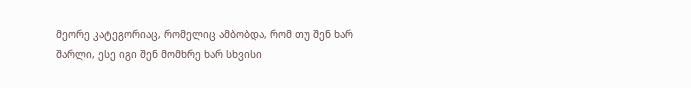მეორე კატეგორიაც, რომელიც ამბობდა, რომ თუ შენ ხარ შარლი, ესე იგი შენ მომხრე ხარ სხვისი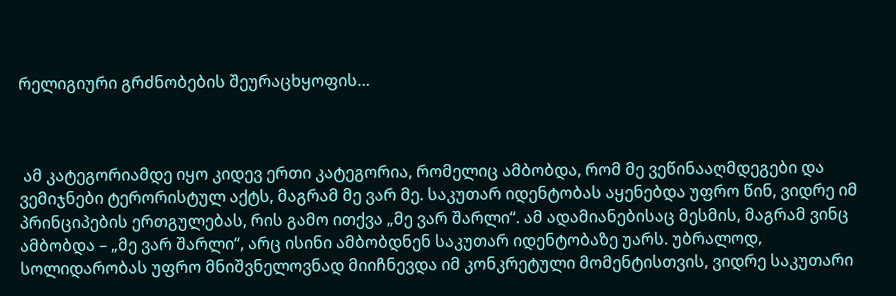რელიგიური გრძნობების შეურაცხყოფის…



 ამ კატეგორიამდე იყო კიდევ ერთი კატეგორია, რომელიც ამბობდა, რომ მე ვეწინააღმდეგები და ვემიჯნები ტერორისტულ აქტს, მაგრამ მე ვარ მე. საკუთარ იდენტობას აყენებდა უფრო წინ, ვიდრე იმ პრინციპების ერთგულებას, რის გამო ითქვა „მე ვარ შარლი“. ამ ადამიანებისაც მესმის, მაგრამ ვინც ამბობდა – „მე ვარ შარლი“, არც ისინი ამბობდნენ საკუთარ იდენტობაზე უარს. უბრალოდ, სოლიდარობას უფრო მნიშვნელოვნად მიიჩნევდა იმ კონკრეტული მომენტისთვის, ვიდრე საკუთარი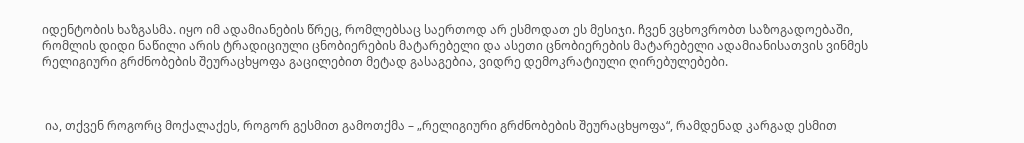იდენტობის ხაზგასმა. იყო იმ ადამიანების წრეც, რომლებსაც საერთოდ არ ესმოდათ ეს მესიჯი. ჩვენ ვცხოვრობთ საზოგადოებაში, რომლის დიდი ნაწილი არის ტრადიციული ცნობიერების მატარებელი და ასეთი ცნობიერების მატარებელი ადამიანისათვის ვინმეს რელიგიური გრძნობების შეურაცხყოფა გაცილებით მეტად გასაგებია, ვიდრე დემოკრატიული ღირებულებები.



 ია, თქვენ როგორც მოქალაქეს, როგორ გესმით გამოთქმა – „რელიგიური გრძნობების შეურაცხყოფა“, რამდენად კარგად ესმით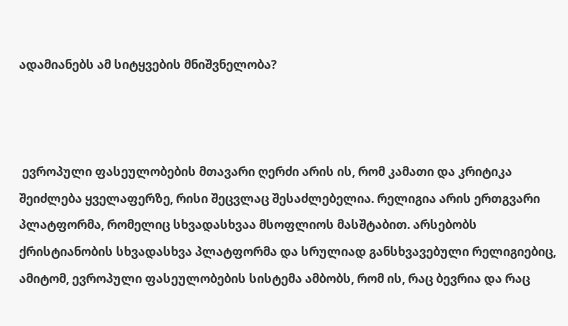ადამიანებს ამ სიტყვების მნიშვნელობა?



 ევროპული ფასეულობების მთავარი ღერძი არის ის, რომ კამათი და კრიტიკა შეიძლება ყველაფერზე, რისი შეცვლაც შესაძლებელია. რელიგია არის ერთგვარი პლატფორმა, რომელიც სხვადასხვაა მსოფლიოს მასშტაბით. არსებობს ქრისტიანობის სხვადასხვა პლატფორმა და სრულიად განსხვავებული რელიგიებიც, ამიტომ, ევროპული ფასეულობების სისტემა ამბობს, რომ ის, რაც ბევრია და რაც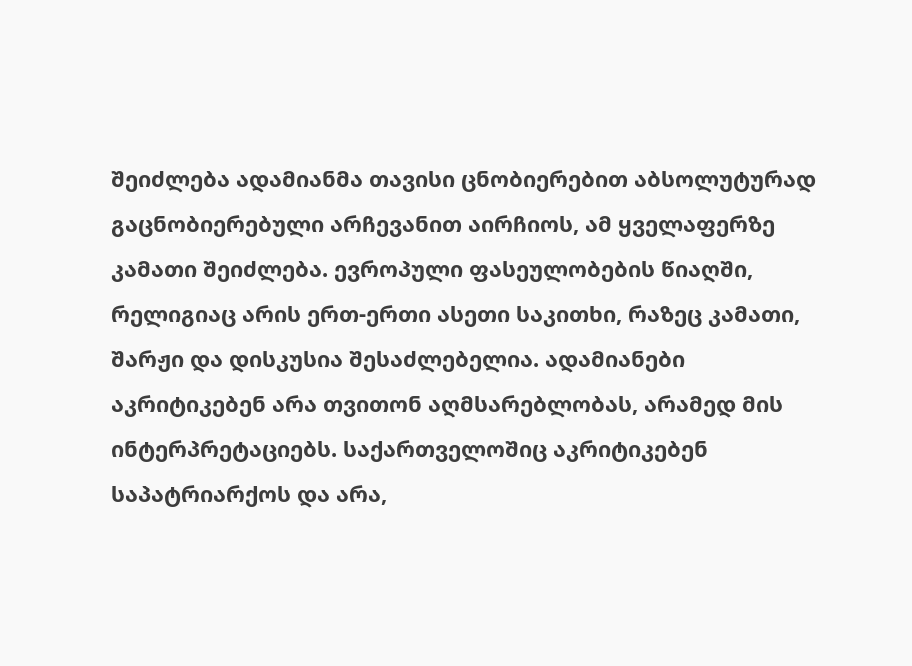შეიძლება ადამიანმა თავისი ცნობიერებით აბსოლუტურად გაცნობიერებული არჩევანით აირჩიოს, ამ ყველაფერზე კამათი შეიძლება. ევროპული ფასეულობების წიაღში, რელიგიაც არის ერთ-ერთი ასეთი საკითხი, რაზეც კამათი, შარჟი და დისკუსია შესაძლებელია. ადამიანები აკრიტიკებენ არა თვითონ აღმსარებლობას, არამედ მის ინტერპრეტაციებს. საქართველოშიც აკრიტიკებენ საპატრიარქოს და არა,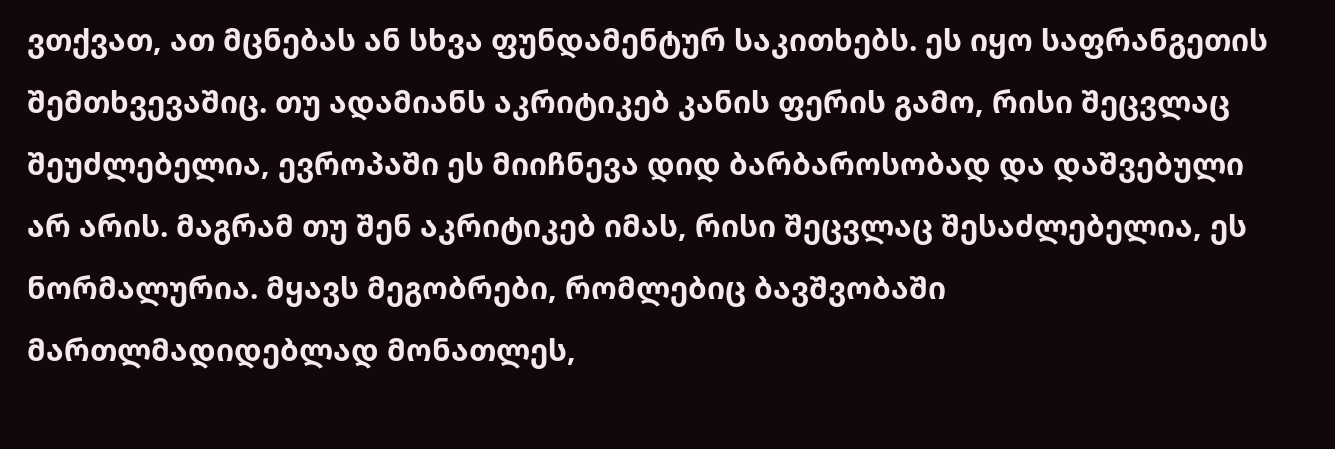ვთქვათ, ათ მცნებას ან სხვა ფუნდამენტურ საკითხებს. ეს იყო საფრანგეთის შემთხვევაშიც. თუ ადამიანს აკრიტიკებ კანის ფერის გამო, რისი შეცვლაც შეუძლებელია, ევროპაში ეს მიიჩნევა დიდ ბარბაროსობად და დაშვებული არ არის. მაგრამ თუ შენ აკრიტიკებ იმას, რისი შეცვლაც შესაძლებელია, ეს ნორმალურია. მყავს მეგობრები, რომლებიც ბავშვობაში მართლმადიდებლად მონათლეს,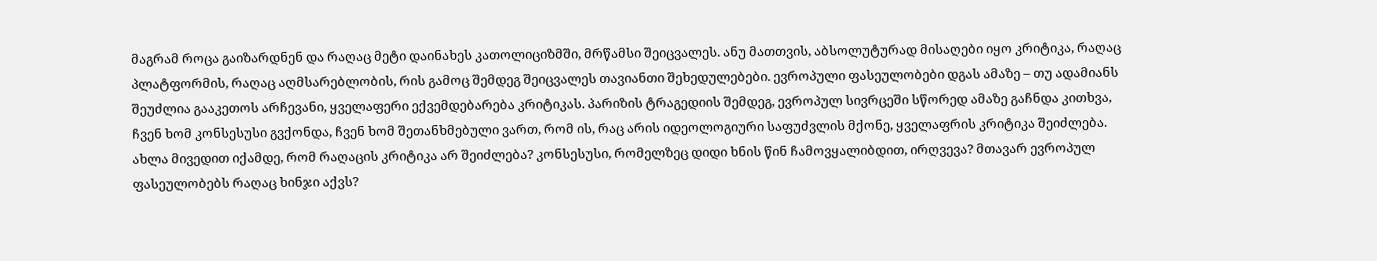მაგრამ როცა გაიზარდნენ და რაღაც მეტი დაინახეს კათოლიციზმში, მრწამსი შეიცვალეს. ანუ მათთვის, აბსოლუტურად მისაღები იყო კრიტიკა, რაღაც პლატფორმის, რაღაც აღმსარებლობის, რის გამოც შემდეგ შეიცვალეს თავიანთი შეხედულებები. ევროპული ფასეულობები დგას ამაზე – თუ ადამიანს შეუძლია გააკეთოს არჩევანი, ყველაფერი ექვემდებარება კრიტიკას. პარიზის ტრაგედიის შემდეგ, ევროპულ სივრცეში სწორედ ამაზე გაჩნდა კითხვა, ჩვენ ხომ კონსესუსი გვქონდა, ჩვენ ხომ შეთანხმებული ვართ, რომ ის, რაც არის იდეოლოგიური საფუძვლის მქონე, ყველაფრის კრიტიკა შეიძლება. ახლა მივედით იქამდე, რომ რაღაცის კრიტიკა არ შეიძლება? კონსესუსი, რომელზეც დიდი ხნის წინ ჩამოვყალიბდით, ირღვევა? მთავარ ევროპულ ფასეულობებს რაღაც ხინჯი აქვს?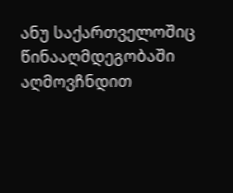ანუ საქართველოშიც წინააღმდეგობაში აღმოვჩნდით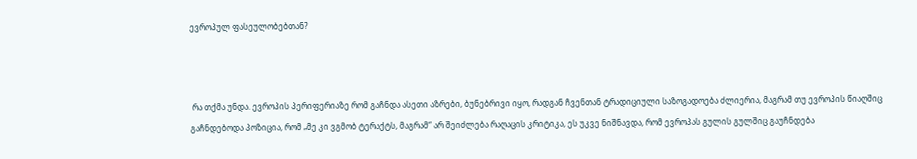ევროპულ ფასეულობებთან?



 რა თქმა უნდა. ევროპის პერიფერიაზე რომ გაჩნდა ასეთი აზრები, ბუნებრივი იყო, რადგან ჩვენთან ტრადიციული საზოგადოება ძლიერია, მაგრამ თუ ევროპის წიაღშიც გაჩნდებოდა პოზიცია, რომ „მე კი ვგმობ ტერაქტს, მაგრამ“ არ შეიძლება რაღაცის კრიტიკა, ეს უკვე ნიშნავდა, რომ ევროპას გულის გულშიც გაუჩნდება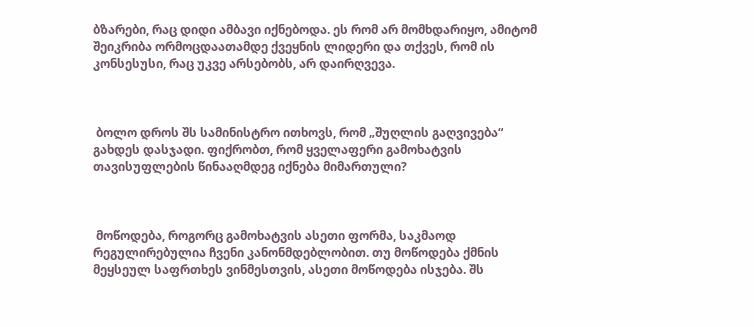ბზარები, რაც დიდი ამბავი იქნებოდა. ეს რომ არ მომხდარიყო, ამიტომ შეიკრიბა ორმოცდაათამდე ქვეყნის ლიდერი და თქვეს, რომ ის კონსესუსი, რაც უკვე არსებობს, არ დაირღვევა.



 ბოლო დროს შს სამინისტრო ითხოვს, რომ „შუღლის გაღვივება“ გახდეს დასჯადი. ფიქრობთ, რომ ყველაფერი გამოხატვის თავისუფლების წინააღმდეგ იქნება მიმართული?



 მოწოდება, როგორც გამოხატვის ასეთი ფორმა, საკმაოდ რეგულირებულია ჩვენი კანონმდებლობით. თუ მოწოდება ქმნის მეყსეულ საფრთხეს ვინმესთვის, ასეთი მოწოდება ისჯება. შს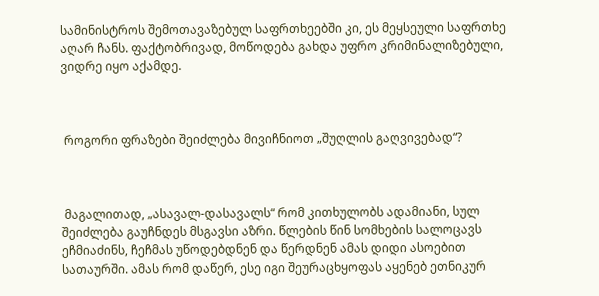სამინისტროს შემოთავაზებულ საფრთხეებში კი, ეს მეყსეული საფრთხე აღარ ჩანს. ფაქტობრივად, მოწოდება გახდა უფრო კრიმინალიზებული, ვიდრე იყო აქამდე.



 როგორი ფრაზები შეიძლება მივიჩნიოთ „შუღლის გაღვივებად“?



 მაგალითად, „ასავალ-დასავალს“ რომ კითხულობს ადამიანი, სულ შეიძლება გაუჩნდეს მსგავსი აზრი. წლების წინ სომხების სალოცავს ეჩმიაძინს, ჩეჩმას უწოდებდნენ და წერდნენ ამას დიდი ასოებით სათაურში. ამას რომ დაწერ, ესე იგი შეურაცხყოფას აყენებ ეთნიკურ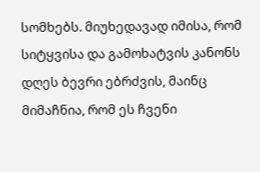სომხებს. მიუხედავად იმისა, რომ სიტყვისა და გამოხატვის კანონს დღეს ბევრი ებრძვის, მაინც მიმაჩნია, რომ ეს ჩვენი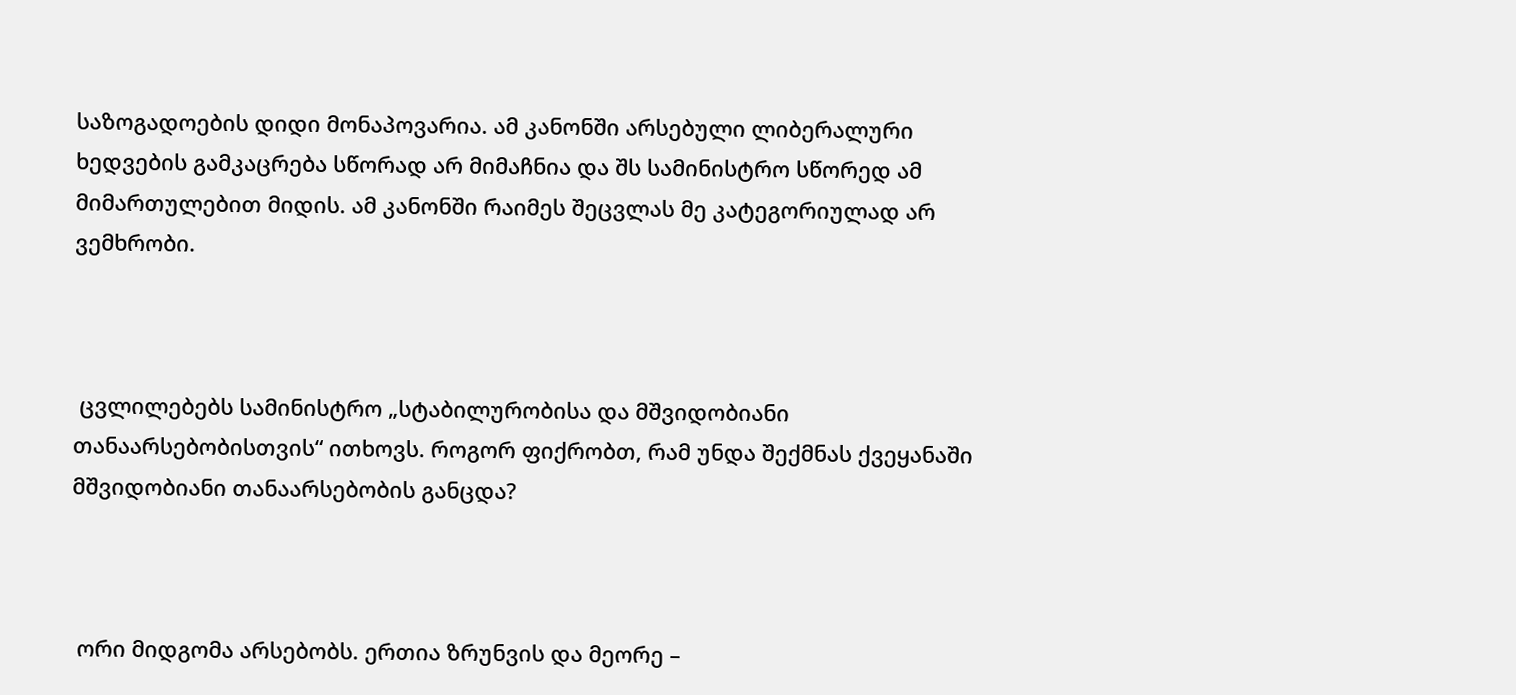საზოგადოების დიდი მონაპოვარია. ამ კანონში არსებული ლიბერალური ხედვების გამკაცრება სწორად არ მიმაჩნია და შს სამინისტრო სწორედ ამ მიმართულებით მიდის. ამ კანონში რაიმეს შეცვლას მე კატეგორიულად არ ვემხრობი.



 ცვლილებებს სამინისტრო „სტაბილურობისა და მშვიდობიანი თანაარსებობისთვის“ ითხოვს. როგორ ფიქრობთ, რამ უნდა შექმნას ქვეყანაში მშვიდობიანი თანაარსებობის განცდა?



 ორი მიდგომა არსებობს. ერთია ზრუნვის და მეორე –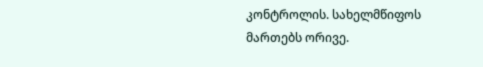კონტროლის. სახელმწიფოს მართებს ორივე.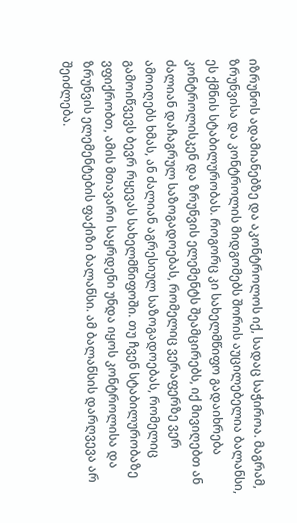იზრუნოს ადამიანებზე და აკონტროლოს იქ, სადაც საჭიროა. მაგრამ, ზრუნვისა და კონტროლის მიდგომებს შორის აუცილებელია ბალანსი, ეს ქმნის სტაბილურობას. როგორც კი სახელმწიფო გადაიხრება კონტროლისკენ და ზრუნვის ელემენტს შეამცირებს, იქ მივიღებთ ან ძალიან დაჩაგრულ საზოგადოებას, რომელიც ვერაფერზე ვერ ამოიღებს ხმას, ან ძალიან აგრესიულ საზოგადოებას, რომელიც გამოიწვევს ბევრ რყევას სახელმწიფოში. თუ ჩვენ სტაბილურობაზე ვფიქრობთ, ამის მთავარი საყრდენი უნდა იყოს კონტროლისა და ზრუნვის ელემენტების ფაქიზი ბალანსი. ამ ბალანსის დარღვევა არ შეიძლება.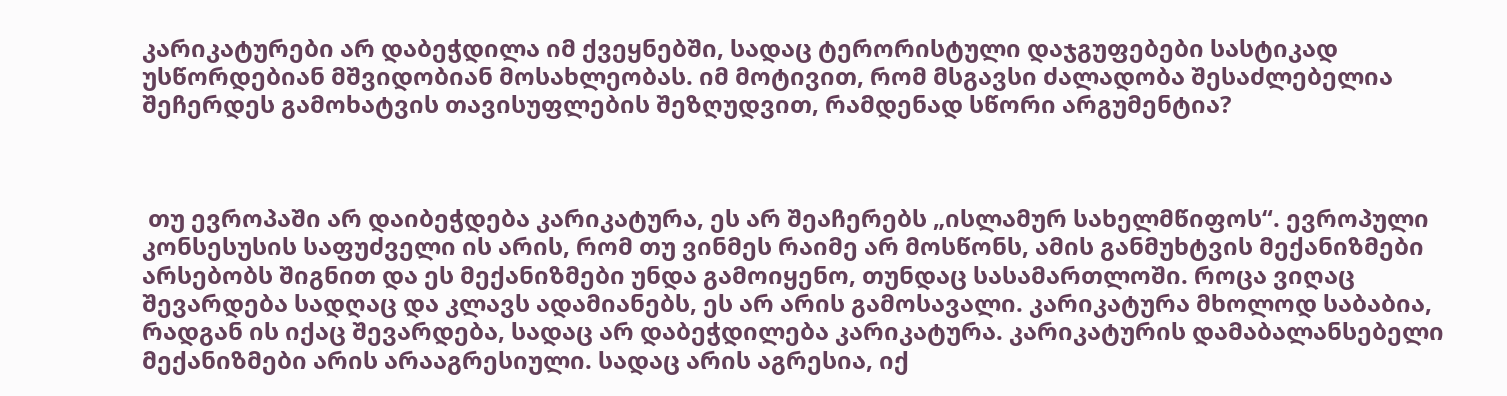კარიკატურები არ დაბეჭდილა იმ ქვეყნებში, სადაც ტერორისტული დაჯგუფებები სასტიკად უსწორდებიან მშვიდობიან მოსახლეობას. იმ მოტივით, რომ მსგავსი ძალადობა შესაძლებელია შეჩერდეს გამოხატვის თავისუფლების შეზღუდვით, რამდენად სწორი არგუმენტია?



 თუ ევროპაში არ დაიბეჭდება კარიკატურა, ეს არ შეაჩერებს „ისლამურ სახელმწიფოს“. ევროპული კონსესუსის საფუძველი ის არის, რომ თუ ვინმეს რაიმე არ მოსწონს, ამის განმუხტვის მექანიზმები არსებობს შიგნით და ეს მექანიზმები უნდა გამოიყენო, თუნდაც სასამართლოში. როცა ვიღაც შევარდება სადღაც და კლავს ადამიანებს, ეს არ არის გამოსავალი. კარიკატურა მხოლოდ საბაბია, რადგან ის იქაც შევარდება, სადაც არ დაბეჭდილება კარიკატურა. კარიკატურის დამაბალანსებელი მექანიზმები არის არააგრესიული. სადაც არის აგრესია, იქ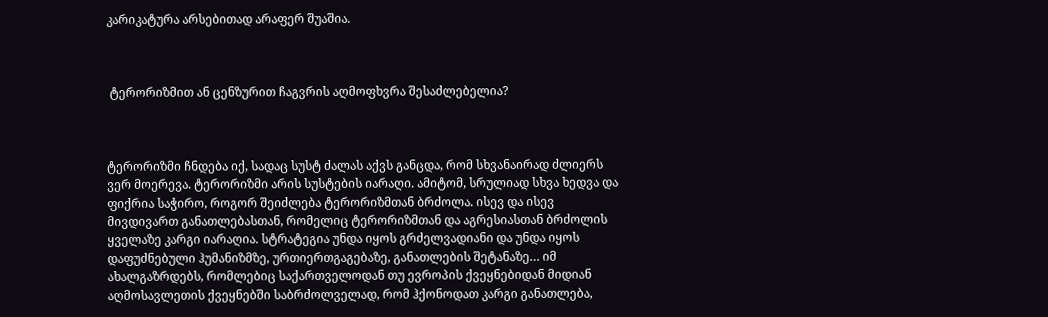კარიკატურა არსებითად არაფერ შუაშია.



 ტერორიზმით ან ცენზურით ჩაგვრის აღმოფხვრა შესაძლებელია?



ტერორიზმი ჩნდება იქ, სადაც სუსტ ძალას აქვს განცდა, რომ სხვანაირად ძლიერს ვერ მოერევა. ტერორიზმი არის სუსტების იარაღი. ამიტომ, სრულიად სხვა ხედვა და ფიქრია საჭირო, როგორ შეიძლება ტერორიზმთან ბრძოლა. ისევ და ისევ მივდივართ განათლებასთან, რომელიც ტერორიზმთან და აგრესიასთან ბრძოლის ყველაზე კარგი იარაღია. სტრატეგია უნდა იყოს გრძელვადიანი და უნდა იყოს დაფუძნებული ჰუმანიზმზე, ურთიერთგაგებაზე, განათლების შეტანაზე… იმ ახალგაზრდებს, რომლებიც საქართველოდან თუ ევროპის ქვეყნებიდან მიდიან აღმოსავლეთის ქვეყნებში საბრძოლველად, რომ ჰქონოდათ კარგი განათლება,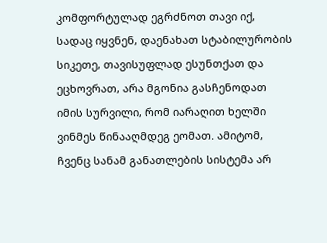კომფორტულად ეგრძნოთ თავი იქ, სადაც იყვნენ, დაენახათ სტაბილურობის სიკეთე, თავისუფლად ესუნთქათ და ეცხოვრათ, არა მგონია გასჩენოდათ იმის სურვილი, რომ იარაღით ხელში ვინმეს წინააღმდეგ ეომათ. ამიტომ, ჩვენც სანამ განათლების სისტემა არ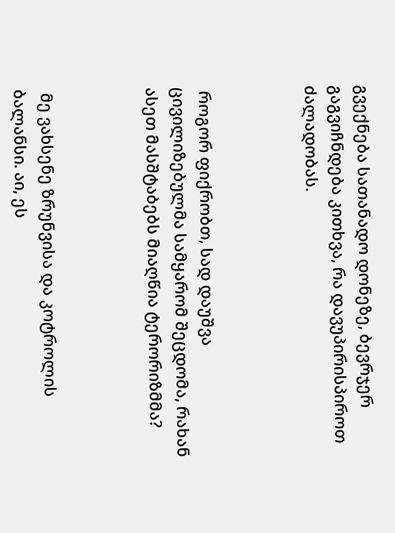გვექნება სათანადო დონეზე, ბევრჯერ გაგვიჩნდება კითხვა, რა დავუპირისპიროთ ძალადობას.



 როგორ ფიქრობთ, სად დაუშვა ცივილიზებულმა სამყარომ შეცდომა, რახან ასეთ მასშტაბებს მიაღწია ტერორიზმმა?



 მე ვახსენე ზრუნვისა და კოტროლის ბალანსი. აი, ეს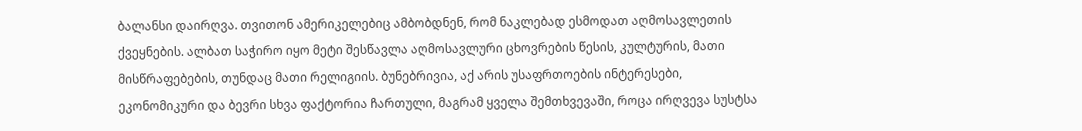ბალანსი დაირღვა. თვითონ ამერიკელებიც ამბობდნენ, რომ ნაკლებად ესმოდათ აღმოსავლეთის ქვეყნების. ალბათ საჭირო იყო მეტი შესწავლა აღმოსავლური ცხოვრების წესის, კულტურის, მათი მისწრაფებების, თუნდაც მათი რელიგიის. ბუნებრივია, აქ არის უსაფრთოების ინტერესები, ეკონომიკური და ბევრი სხვა ფაქტორია ჩართული, მაგრამ ყველა შემთხვევაში, როცა ირღვევა სუსტსა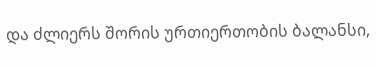და ძლიერს შორის ურთიერთობის ბალანსი,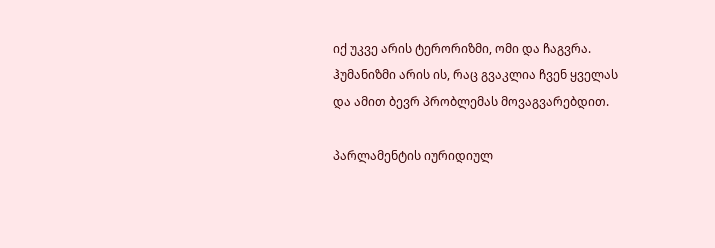იქ უკვე არის ტერორიზმი, ომი და ჩაგვრა. ჰუმანიზმი არის ის, რაც გვაკლია ჩვენ ყველას და ამით ბევრ პრობლემას მოვაგვარებდით.

პარლამენტის იურიდიულ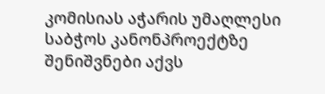კომისიას აჭარის უმაღლესი საბჭოს კანონპროექტზე შენიშვნები აქვს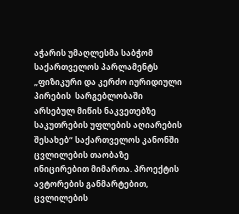აჭარის უმაღლესმა საბჭომ საქართველოს პარლამენტს „ფიზიკური და კერძო იურიდიული პირების  სარგებლობაში არსებულ მიწის ნაკვეთებზე საკუთრების უფლების აღიარების შესახებ“ საქართველოს კანონში ცვლილების თაობაზე ინიცირებით მიმართა. პროექტის ავტორების განმარტებით, ცვლილების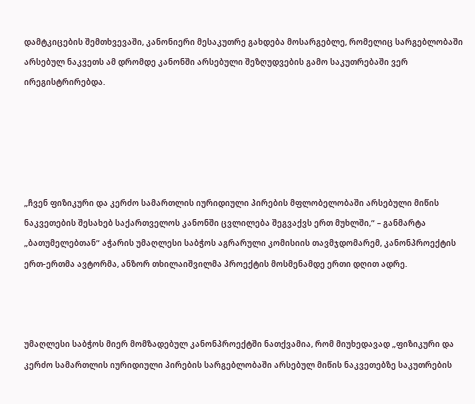დამტკიცების შემთხვევაში, კანონიერი მესაკუთრე გახდება მოსარგებლე, რომელიც სარგებლობაში არსებულ ნაკვეთს ამ დრომდე კანონში არსებული შეზღუდვების გამო საკუთრებაში ვერ ირეგისტრირებდა.





„ჩვენ ფიზიკური და კერძო სამართლის იურიდიული პირების მფლობელობაში არსებული მიწის ნაკვეთების შესახებ საქართველოს კანონში ცვლილება შეგვაქვს ერთ მუხლში,“ – განმარტა „ბათუმელებთან“ აჭარის უმაღლესი საბჭოს აგრარული კომისიის თავმჯდომარემ, კანონპროექტის ერთ-ერთმა ავტორმა, ანზორ თხილაიშვილმა პროექტის მოსმენამდე ერთი დღით ადრე.



უმაღლესი საბჭოს მიერ მომზადებულ კანონპროექტში ნათქვამია, რომ მიუხედავად „ფიზიკური და კერძო სამართლის იურიდიული პირების სარგებლობაში არსებულ მიწის ნაკვეთებზე საკუთრების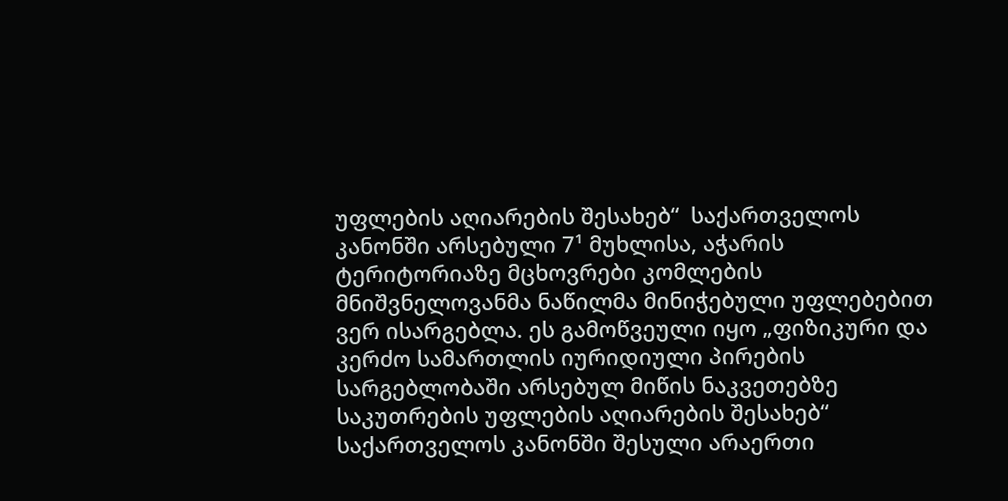უფლების აღიარების შესახებ“  საქართველოს კანონში არსებული 7¹ მუხლისა, აჭარის ტერიტორიაზე მცხოვრები კომლების მნიშვნელოვანმა ნაწილმა მინიჭებული უფლებებით ვერ ისარგებლა. ეს გამოწვეული იყო „ფიზიკური და კერძო სამართლის იურიდიული პირების სარგებლობაში არსებულ მიწის ნაკვეთებზე საკუთრების უფლების აღიარების შესახებ“ საქართველოს კანონში შესული არაერთი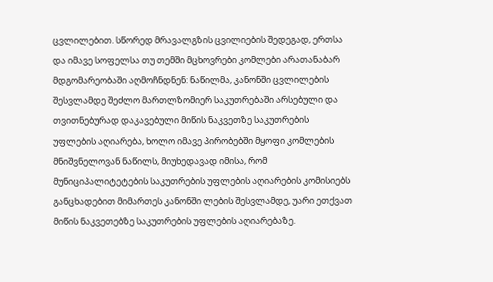ცვლილებით. სწორედ მრავალგზის ცვილიების შედეგად, ერთსა და იმავე სოფელსა თუ თემში მცხოვრები კომლები არათანაბარ მდგომარეობაში აღმოჩნდნენ: ნაწილმა, კანონში ცვლილების შესვლამდე შეძლო მართლზომიერ საკუთრებაში არსებული და თვითნებურად დაკავებული მიწის ნაკვეთზე საკუთრების უფლების აღიარება, ხოლო იმავე პირობებში მყოფი კომლების მნიშვნელოვან ნაწილს, მიუხედავად იმისა, რომ მუნიციპალიტეტების საკუთრების უფლების აღიარების კომისიებს განცხადებით მიმართეს კანონში ლების შესვლამდე, უარი ეთქვათ მიწის ნაკვეთებზე საკუთრების უფლების აღიარებაზე.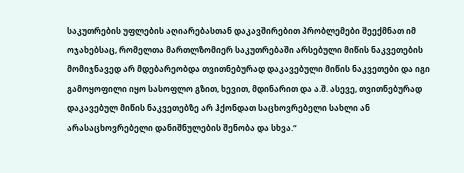საკუთრების უფლების აღიარებასთან დაკავშირებით პრობლემები შეექმნათ იმ ოჯახებსაც, რომელთა მართლზომიერ საკუთრებაში არსებული მიწის ნაკვეთების მომიჯნავედ არ მდებარეობდა თვითნებურად დაკავებული მიწის ნაკვეთები და იგი გამოყოფილი იყო სასოფლო გზით, ხევით, მდინარით და ა.შ. ასევე, თვითნებურად დაკავებულ მიწის ნაკვეთებზე არ ჰქონდათ საცხოვრებელი სახლი ან არასაცხოვრებელი დანიშნულების შენობა და სხვა.“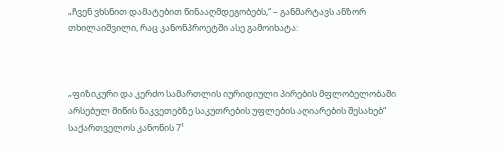„ჩვენ ვხსნით დამატებით წინააღმდეგობებს,“ – განმარტავს ანზორ თხილაიშვილი, რაც კანონპროეტში ასე გამოიხატა:



„ფიზიკური და კერძო სამართლის იურიდიული პირების მფლობელობაში არსებულ მიწის ნაკვეთებზე საკუთრების უფლების აღიარების შესახებ“  საქართველოს კანონის 7¹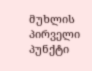მუხლის პირველი პუნქტი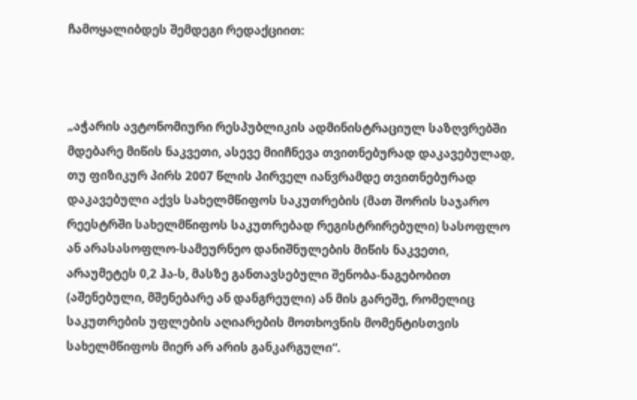ჩამოყალიბდეს შემდეგი რედაქციით:



„აჭარის ავტონომიური რესპუბლიკის ადმინისტრაციულ საზღვრებში მდებარე მიწის ნაკვეთი, ასევე მიიჩნევა თვითნებურად დაკავებულად, თუ ფიზიკურ პირს 2007 წლის პირველ იანვრამდე თვითნებურად დაკავებული აქვს სახელმწიფოს საკუთრების (მათ შორის საჯარო რეესტრში სახელმწიფოს საკუთრებად რეგისტრირებული) სასოფლო ან არასასოფლო-სამეურნეო დანიშნულების მიწის ნაკვეთი, არაუმეტეს 0,2 ჰა-ს, მასზე განთავსებული შენობა-ნაგებობით (აშენებული, მშენებარე ან დანგრეული) ან მის გარეშე, რომელიც საკუთრების უფლების აღიარების მოთხოვნის მომენტისთვის სახელმწიფოს მიერ არ არის განკარგული“.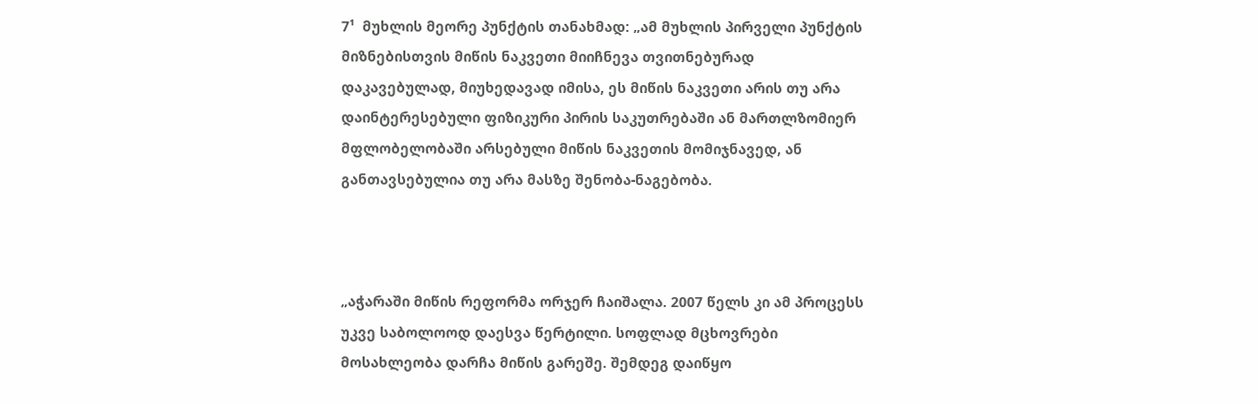7¹  მუხლის მეორე პუნქტის თანახმად: „ამ მუხლის პირველი პუნქტის მიზნებისთვის მიწის ნაკვეთი მიიჩნევა თვითნებურად დაკავებულად, მიუხედავად იმისა, ეს მიწის ნაკვეთი არის თუ არა დაინტერესებული ფიზიკური პირის საკუთრებაში ან მართლზომიერ მფლობელობაში არსებული მიწის ნაკვეთის მომიჯნავედ, ან განთავსებულია თუ არა მასზე შენობა-ნაგებობა.



„აჭარაში მიწის რეფორმა ორჯერ ჩაიშალა. 2007 წელს კი ამ პროცესს უკვე საბოლოოდ დაესვა წერტილი. სოფლად მცხოვრები მოსახლეობა დარჩა მიწის გარეშე. შემდეგ დაიწყო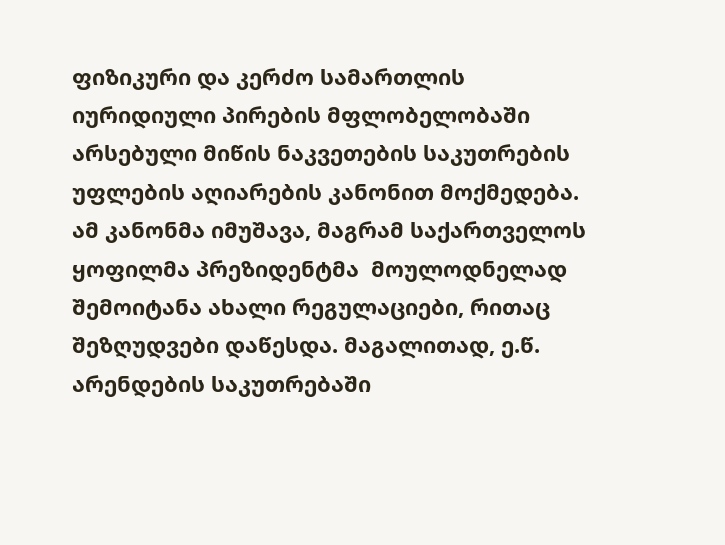ფიზიკური და კერძო სამართლის იურიდიული პირების მფლობელობაში არსებული მიწის ნაკვეთების საკუთრების უფლების აღიარების კანონით მოქმედება. ამ კანონმა იმუშავა, მაგრამ საქართველოს ყოფილმა პრეზიდენტმა  მოულოდნელად შემოიტანა ახალი რეგულაციები, რითაც შეზღუდვები დაწესდა. მაგალითად, ე.წ. არენდების საკუთრებაში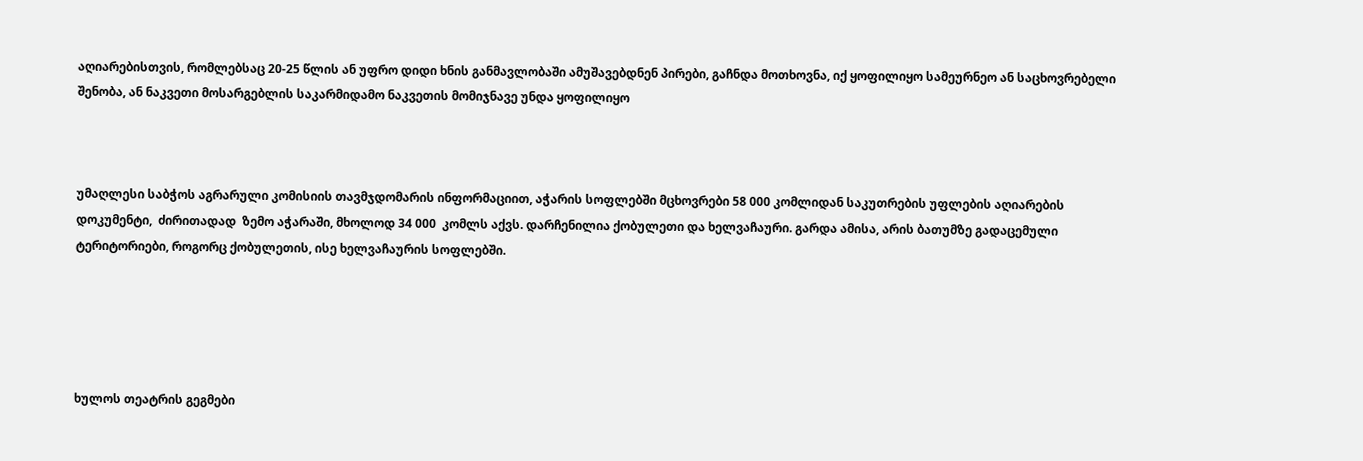აღიარებისთვის, რომლებსაც 20-25 წლის ან უფრო დიდი ხნის განმავლობაში ამუშავებდნენ პირები, გაჩნდა მოთხოვნა, იქ ყოფილიყო სამეურნეო ან საცხოვრებელი შენობა, ან ნაკვეთი მოსარგებლის საკარმიდამო ნაკვეთის მომიჯნავე უნდა ყოფილიყო



უმაღლესი საბჭოს აგრარული კომისიის თავმჯდომარის ინფორმაციით, აჭარის სოფლებში მცხოვრები 58 000 კომლიდან საკუთრების უფლების აღიარების დოკუმენტი,  ძირითადად  ზემო აჭარაში, მხოლოდ 34 000  კომლს აქვს. დარჩენილია ქობულეთი და ხელვაჩაური. გარდა ამისა, არის ბათუმზე გადაცემული ტერიტორიები, როგორც ქობულეთის, ისე ხელვაჩაურის სოფლებში.





ხულოს თეატრის გეგმები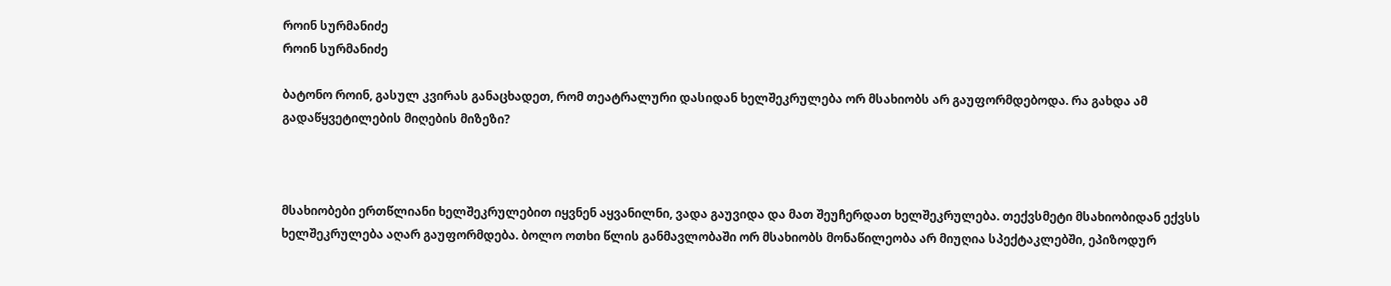როინ სურმანიძე
როინ სურმანიძე

ბატონო როინ, გასულ კვირას განაცხადეთ, რომ თეატრალური დასიდან ხელშეკრულება ორ მსახიობს არ გაუფორმდებოდა. რა გახდა ამ გადაწყვეტილების მიღების მიზეზი?



მსახიობები ერთწლიანი ხელშეკრულებით იყვნენ აყვანილნი, ვადა გაუვიდა და მათ შეუჩერდათ ხელშეკრულება. თექვსმეტი მსახიობიდან ექვსს ხელშეკრულება აღარ გაუფორმდება. ბოლო ოთხი წლის განმავლობაში ორ მსახიობს მონაწილეობა არ მიუღია სპექტაკლებში, ეპიზოდურ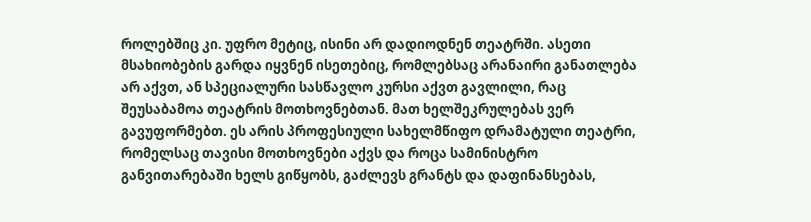როლებშიც კი. უფრო მეტიც, ისინი არ დადიოდნენ თეატრში. ასეთი მსახიობების გარდა იყვნენ ისეთებიც, რომლებსაც არანაირი განათლება არ აქვთ, ან სპეციალური სასწავლო კურსი აქვთ გავლილი, რაც შეუსაბამოა თეატრის მოთხოვნებთან. მათ ხელშეკრულებას ვერ გავუფორმებთ. ეს არის პროფესიული სახელმწიფო დრამატული თეატრი, რომელსაც თავისი მოთხოვნები აქვს და როცა სამინისტრო განვითარებაში ხელს გიწყობს, გაძლევს გრანტს და დაფინანსებას,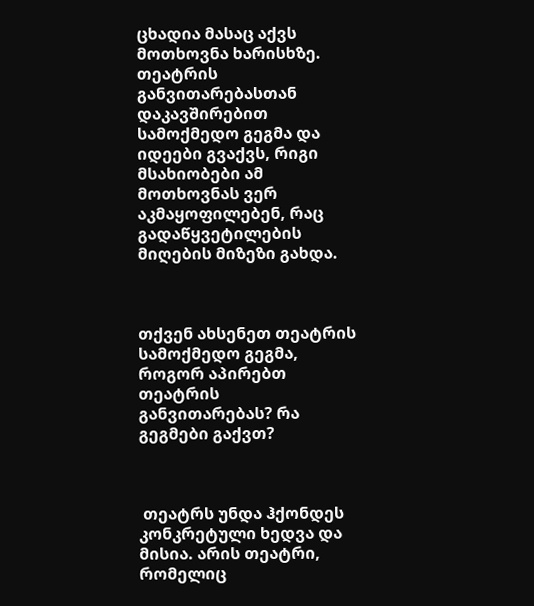ცხადია მასაც აქვს მოთხოვნა ხარისხზე. თეატრის განვითარებასთან დაკავშირებით სამოქმედო გეგმა და იდეები გვაქვს, რიგი მსახიობები ამ მოთხოვნას ვერ აკმაყოფილებენ, რაც გადაწყვეტილების მიღების მიზეზი გახდა.



თქვენ ახსენეთ თეატრის სამოქმედო გეგმა, როგორ აპირებთ თეატრის განვითარებას? რა გეგმები გაქვთ?



 თეატრს უნდა ჰქონდეს კონკრეტული ხედვა და მისია. არის თეატრი, რომელიც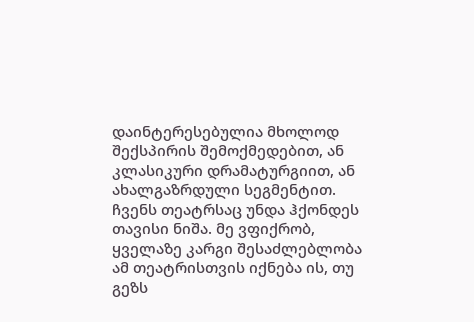დაინტერესებულია მხოლოდ შექსპირის შემოქმედებით, ან კლასიკური დრამატურგიით, ან ახალგაზრდული სეგმენტით. ჩვენს თეატრსაც უნდა ჰქონდეს თავისი ნიშა. მე ვფიქრობ, ყველაზე კარგი შესაძლებლობა ამ თეატრისთვის იქნება ის, თუ გეზს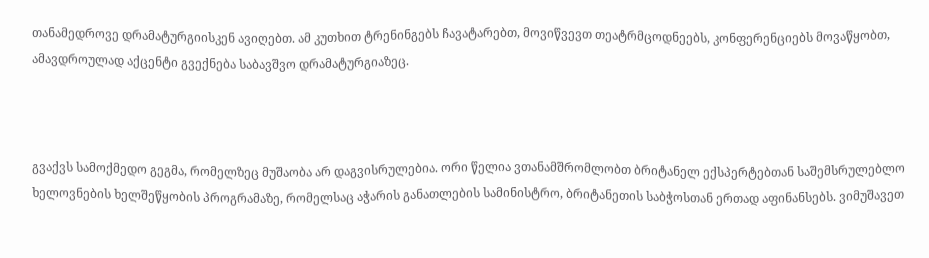თანამედროვე დრამატურგიისკენ ავიღებთ. ამ კუთხით ტრენინგებს ჩავატარებთ, მოვიწვევთ თეატრმცოდნეებს, კონფერენციებს მოვაწყობთ, ამავდროულად აქცენტი გვექნება საბავშვო დრამატურგიაზეც.



გვაქვს სამოქმედო გეგმა, რომელზეც მუშაობა არ დაგვისრულებია. ორი წელია ვთანამშრომლობთ ბრიტანელ ექსპერტებთან საშემსრულებლო ხელოვნების ხელშეწყობის პროგრამაზე, რომელსაც აჭარის განათლების სამინისტრო, ბრიტანეთის საბჭოსთან ერთად აფინანსებს. ვიმუშავეთ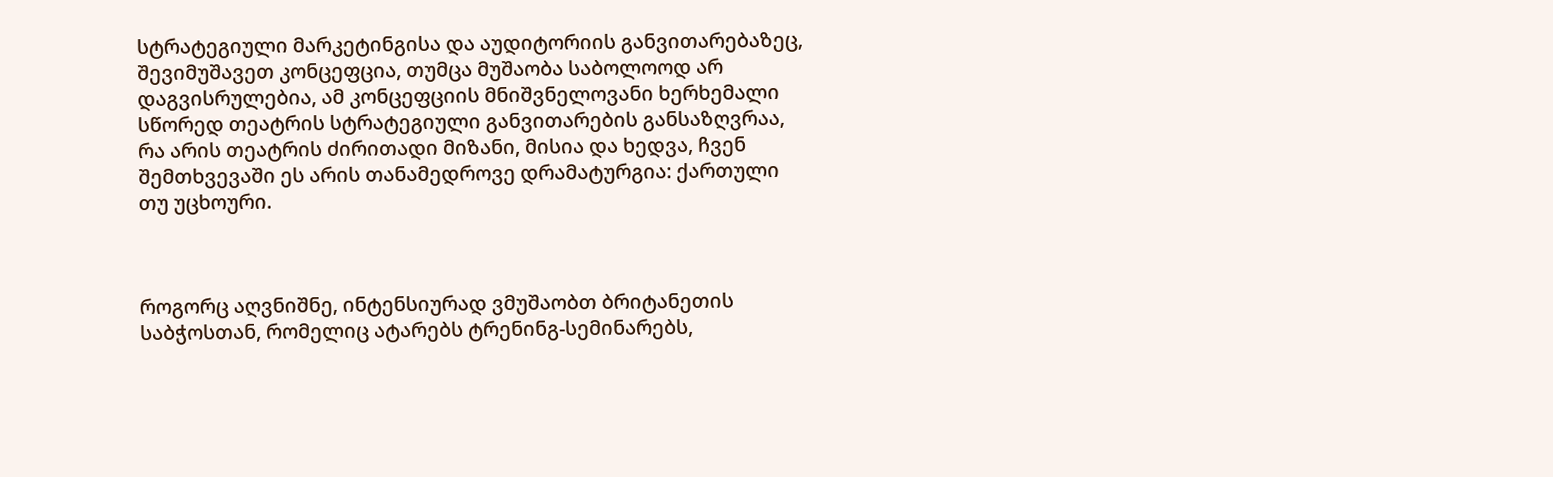სტრატეგიული მარკეტინგისა და აუდიტორიის განვითარებაზეც, შევიმუშავეთ კონცეფცია, თუმცა მუშაობა საბოლოოდ არ დაგვისრულებია, ამ კონცეფციის მნიშვნელოვანი ხერხემალი სწორედ თეატრის სტრატეგიული განვითარების განსაზღვრაა, რა არის თეატრის ძირითადი მიზანი, მისია და ხედვა, ჩვენ შემთხვევაში ეს არის თანამედროვე დრამატურგია: ქართული თუ უცხოური.



როგორც აღვნიშნე, ინტენსიურად ვმუშაობთ ბრიტანეთის საბჭოსთან, რომელიც ატარებს ტრენინგ-სემინარებს,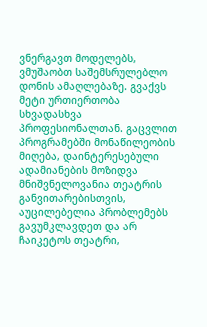ვნერგავთ მოდელებს, ვმუშაობთ საშემსრულებლო დონის ამაღლებაზე. გვაქვს მეტი ურთიერთობა სხვადასხვა პროფესიონალთან. გაცვლით პროგრამებში მონაწილეობის მიღება, დაინტერესებული ადამიანების მოზიდვა მნიშვნელოვანია თეატრის განვითარებისთვის, აუცილებელია პრობლემებს გავუმკლავდეთ და არ ჩაიკეტოს თეატრი,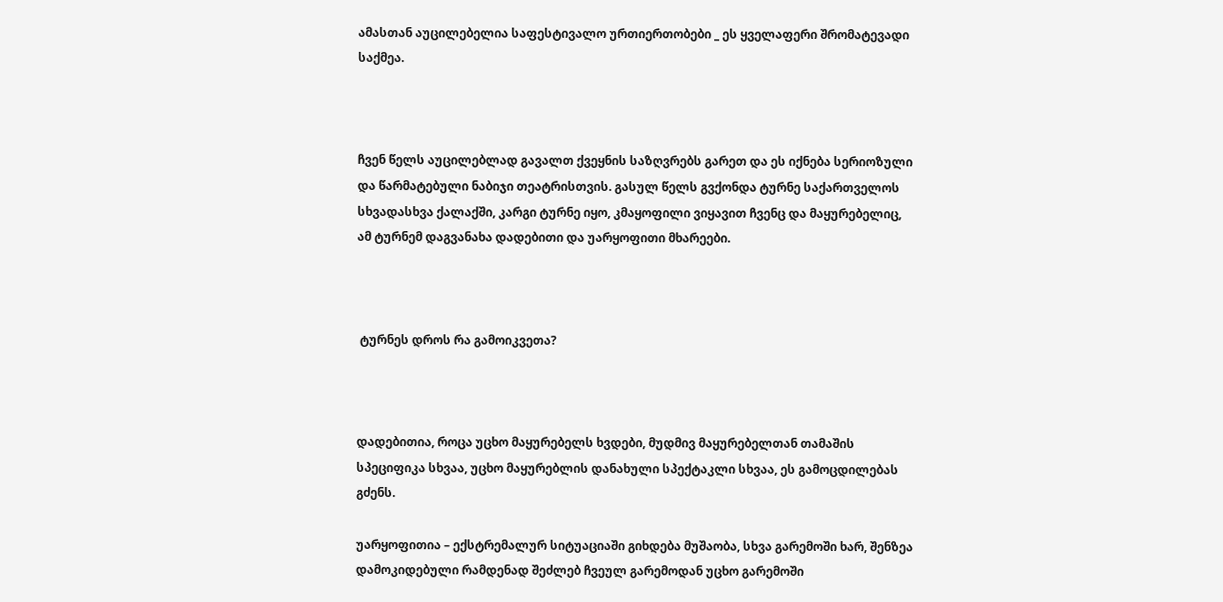ამასთან აუცილებელია საფესტივალო ურთიერთობები _ ეს ყველაფერი შრომატევადი საქმეა.



ჩვენ წელს აუცილებლად გავალთ ქვეყნის საზღვრებს გარეთ და ეს იქნება სერიოზული და წარმატებული ნაბიჯი თეატრისთვის. გასულ წელს გვქონდა ტურნე საქართველოს სხვადასხვა ქალაქში, კარგი ტურნე იყო, კმაყოფილი ვიყავით ჩვენც და მაყურებელიც, ამ ტურნემ დაგვანახა დადებითი და უარყოფითი მხარეები.



 ტურნეს დროს რა გამოიკვეთა?



დადებითია, როცა უცხო მაყურებელს ხვდები, მუდმივ მაყურებელთან თამაშის სპეციფიკა სხვაა, უცხო მაყურებლის დანახული სპექტაკლი სხვაა, ეს გამოცდილებას გძენს.

უარყოფითია – ექსტრემალურ სიტუაციაში გიხდება მუშაობა, სხვა გარემოში ხარ, შენზეა დამოკიდებული რამდენად შეძლებ ჩვეულ გარემოდან უცხო გარემოში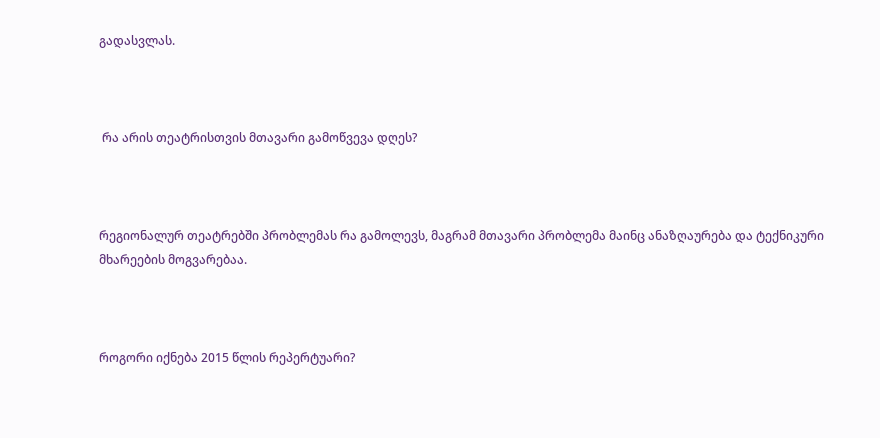გადასვლას.



 რა არის თეატრისთვის მთავარი გამოწვევა დღეს?



რეგიონალურ თეატრებში პრობლემას რა გამოლევს, მაგრამ მთავარი პრობლემა მაინც ანაზღაურება და ტექნიკური მხარეების მოგვარებაა.



როგორი იქნება 2015 წლის რეპერტუარი?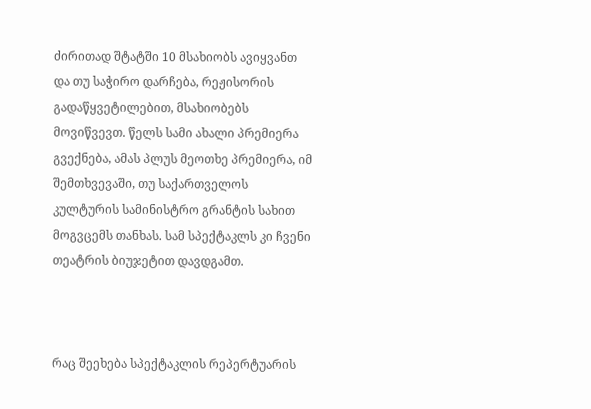ძირითად შტატში 10 მსახიობს ავიყვანთ და თუ საჭირო დარჩება, რეჟისორის გადაწყვეტილებით, მსახიობებს მოვიწვევთ. წელს სამი ახალი პრემიერა გვექნება, ამას პლუს მეოთხე პრემიერა, იმ შემთხვევაში, თუ საქართველოს კულტურის სამინისტრო გრანტის სახით მოგვცემს თანხას. სამ სპექტაკლს კი ჩვენი თეატრის ბიუჯეტით დავდგამთ.



რაც შეეხება სპექტაკლის რეპერტუარის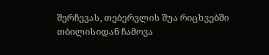შერჩევას, თებერვლის შუა რიცხვებში თბილისიდან ჩამოვა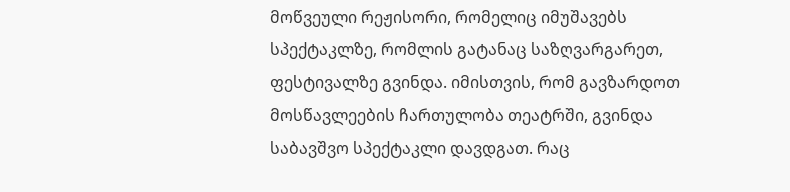მოწვეული რეჟისორი, რომელიც იმუშავებს სპექტაკლზე, რომლის გატანაც საზღვარგარეთ, ფესტივალზე გვინდა. იმისთვის, რომ გავზარდოთ მოსწავლეების ჩართულობა თეატრში, გვინდა საბავშვო სპექტაკლი დავდგათ. რაც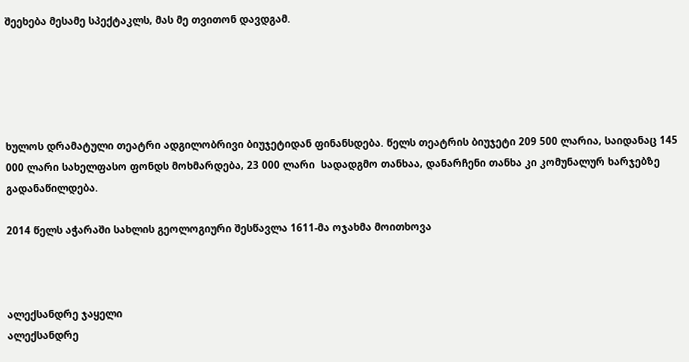შეეხება მესამე სპექტაკლს, მას მე თვითონ დავდგამ.





ხულოს დრამატული თეატრი ადგილობრივი ბიუჯეტიდან ფინანსდება. წელს თეატრის ბიუჯეტი 209 500 ლარია, საიდანაც 145 000 ლარი სახელფასო ფონდს მოხმარდება, 23 000 ლარი  სადადგმო თანხაა, დანარჩენი თანხა კი კომუნალურ ხარჯებზე გადანაწილდება.

2014 წელს აჭარაში სახლის გეოლოგიური შესწავლა 1611-მა ოჯახმა მოითხოვა



ალექსანდრე ჯაყელი
ალექსანდრე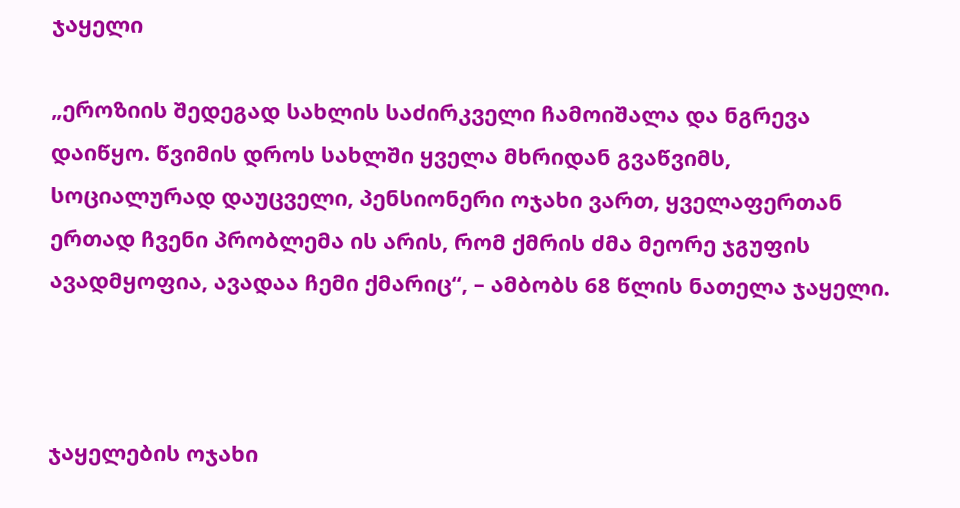ჯაყელი

„ეროზიის შედეგად სახლის საძირკველი ჩამოიშალა და ნგრევა დაიწყო. წვიმის დროს სახლში ყველა მხრიდან გვაწვიმს, სოციალურად დაუცველი, პენსიონერი ოჯახი ვართ, ყველაფერთან ერთად ჩვენი პრობლემა ის არის, რომ ქმრის ძმა მეორე ჯგუფის ავადმყოფია, ავადაა ჩემი ქმარიც“, – ამბობს 68 წლის ნათელა ჯაყელი.



ჯაყელების ოჯახი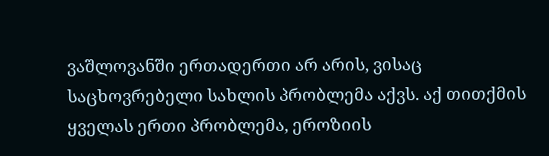ვაშლოვანში ერთადერთი არ არის, ვისაც საცხოვრებელი სახლის პრობლემა აქვს. აქ თითქმის ყველას ერთი პრობლემა, ეროზიის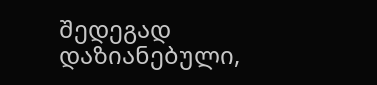შედეგად დაზიანებული,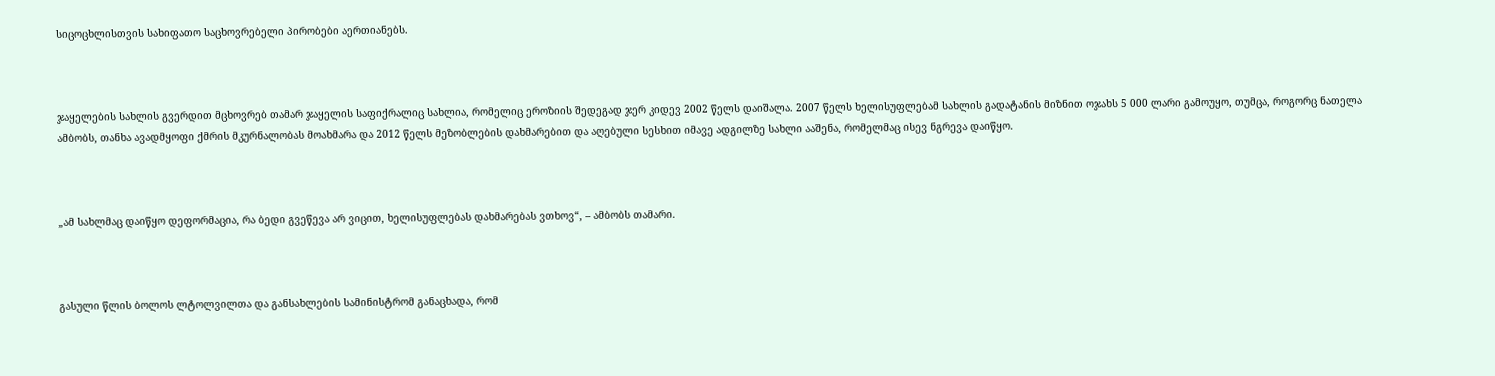სიცოცხლისთვის სახიფათო საცხოვრებელი პირობები აერთიანებს.



ჯაყელების სახლის გვერდით მცხოვრებ თამარ ჯაყელის საფიქრალიც სახლია, რომელიც ეროზიის შედეგად ჯერ კიდევ 2002 წელს დაიშალა. 2007 წელს ხელისუფლებამ სახლის გადატანის მიზნით ოჯახს 5 000 ლარი გამოუყო, თუმცა, როგორც ნათელა ამბობს, თანხა ავადმყოფი ქმრის მკურნალობას მოახმარა და 2012 წელს მეზობლების დახმარებით და აღებული სესხით იმავე ადგილზე სახლი ააშენა, რომელმაც ისევ ნგრევა დაიწყო.



„ამ სახლმაც დაიწყო დეფორმაცია, რა ბედი გვეწევა არ ვიცით, ხელისუფლებას დახმარებას ვთხოვ“, – ამბობს თამარი.



გასული წლის ბოლოს ლტოლვილთა და განსახლების სამინისტრომ განაცხადა, რომ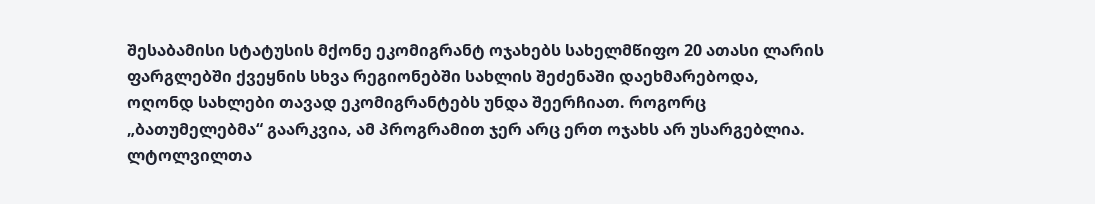შესაბამისი სტატუსის მქონე ეკომიგრანტ ოჯახებს სახელმწიფო 20 ათასი ლარის ფარგლებში ქვეყნის სხვა რეგიონებში სახლის შეძენაში დაეხმარებოდა, ოღონდ სახლები თავად ეკომიგრანტებს უნდა შეერჩიათ. როგორც „ბათუმელებმა“ გაარკვია, ამ პროგრამით ჯერ არც ერთ ოჯახს არ უსარგებლია. ლტოლვილთა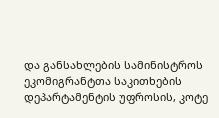და განსახლების სამინისტროს ეკომიგრანტთა საკითხების დეპარტამენტის უფროსის, კოტე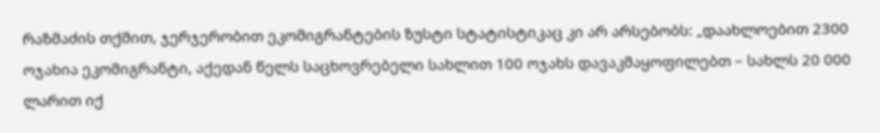რაზმაძის თქმით, ჯერჯერობით ეკომიგრანტების ზუსტი სტატისტიკაც კი არ არსებობს: „დაახლოებით 2300 ოჯახია ეკომიგრანტი, აქედან წელს საცხოვრებელი სახლით 100 ოჯახს დავაკმაყოფილებთ – სახლს 20 000 ლარით იქ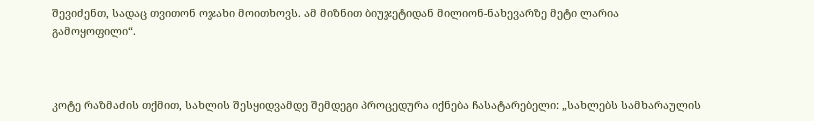შევიძენთ, სადაც თვითონ ოჯახი მოითხოვს. ამ მიზნით ბიუჯეტიდან მილიონ-ნახევარზე მეტი ლარია გამოყოფილი“.



კოტე რაზმაძის თქმით, სახლის შესყიდვამდე შემდეგი პროცედურა იქნება ჩასატარებელი: „სახლებს სამხარაულის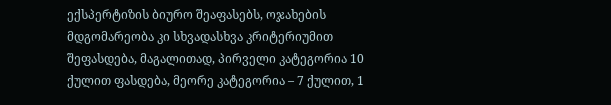ექსპერტიზის ბიურო შეაფასებს, ოჯახების მდგომარეობა კი სხვადასხვა კრიტერიუმით შეფასდება, მაგალითად, პირველი კატეგორია 10 ქულით ფასდება, მეორე კატეგორია – 7 ქულით, 1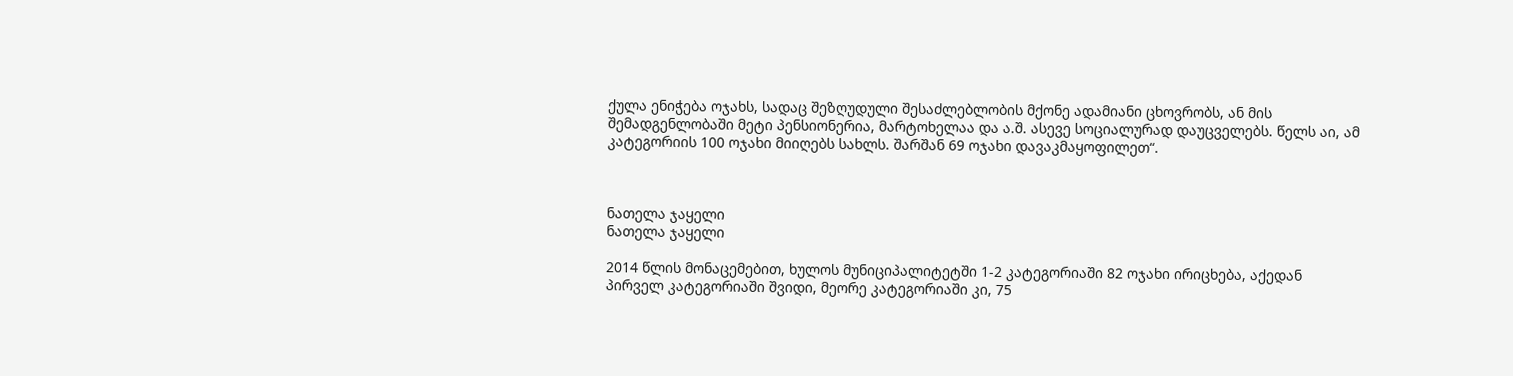ქულა ენიჭება ოჯახს, სადაც შეზღუდული შესაძლებლობის მქონე ადამიანი ცხოვრობს, ან მის შემადგენლობაში მეტი პენსიონერია, მარტოხელაა და ა.შ. ასევე სოციალურად დაუცველებს. წელს აი, ამ კატეგორიის 100 ოჯახი მიიღებს სახლს. შარშან 69 ოჯახი დავაკმაყოფილეთ“.



ნათელა ჯაყელი
ნათელა ჯაყელი

2014 წლის მონაცემებით, ხულოს მუნიციპალიტეტში 1-2 კატეგორიაში 82 ოჯახი ირიცხება, აქედან პირველ კატეგორიაში შვიდი, მეორე კატეგორიაში კი, 75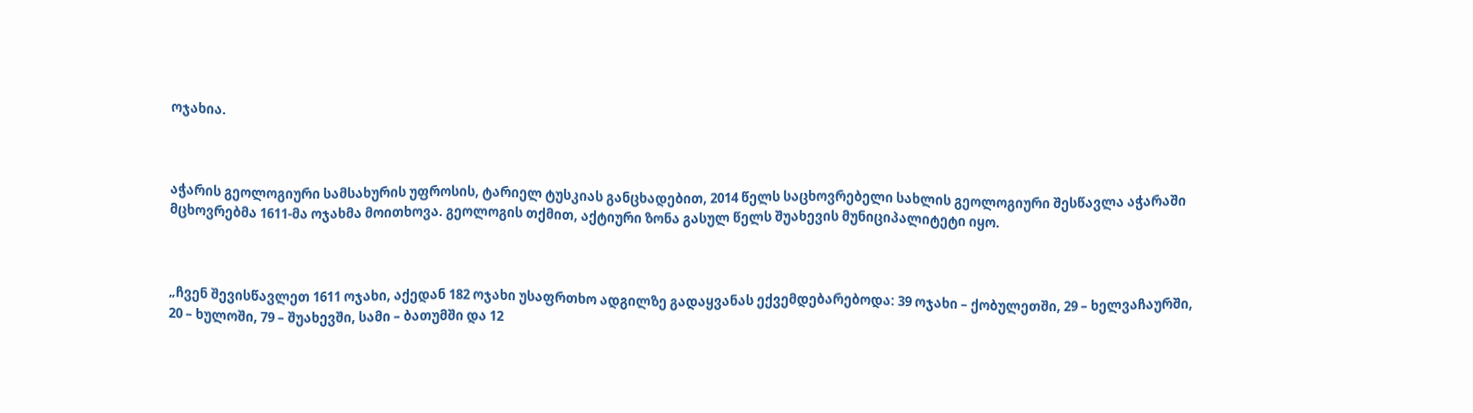ოჯახია.



აჭარის გეოლოგიური სამსახურის უფროსის, ტარიელ ტუსკიას განცხადებით, 2014 წელს საცხოვრებელი სახლის გეოლოგიური შესწავლა აჭარაში მცხოვრებმა 1611-მა ოჯახმა მოითხოვა. გეოლოგის თქმით, აქტიური ზონა გასულ წელს შუახევის მუნიციპალიტეტი იყო.



„ჩვენ შევისწავლეთ 1611 ოჯახი, აქედან 182 ოჯახი უსაფრთხო ადგილზე გადაყვანას ექვემდებარებოდა: 39 ოჯახი – ქობულეთში, 29 – ხელვაჩაურში, 20 – ხულოში, 79 – შუახევში, სამი – ბათუმში და 12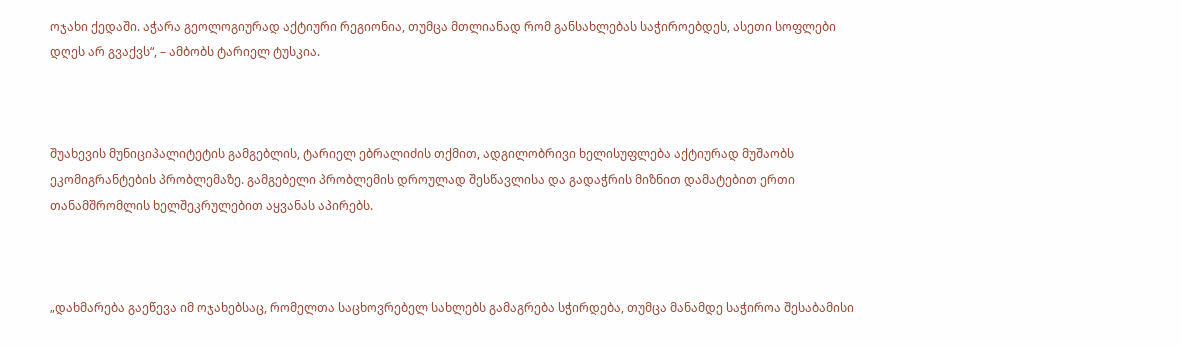ოჯახი ქედაში. აჭარა გეოლოგიურად აქტიური რეგიონია, თუმცა მთლიანად რომ განსახლებას საჭიროებდეს, ასეთი სოფლები დღეს არ გვაქვს“, – ამბობს ტარიელ ტუსკია.



შუახევის მუნიციპალიტეტის გამგებლის, ტარიელ ებრალიძის თქმით, ადგილობრივი ხელისუფლება აქტიურად მუშაობს ეკომიგრანტების პრობლემაზე. გამგებელი პრობლემის დროულად შესწავლისა და გადაჭრის მიზნით დამატებით ერთი თანამშრომლის ხელშეკრულებით აყვანას აპირებს.



„დახმარება გაეწევა იმ ოჯახებსაც, რომელთა საცხოვრებელ სახლებს გამაგრება სჭირდება, თუმცა მანამდე საჭიროა შესაბამისი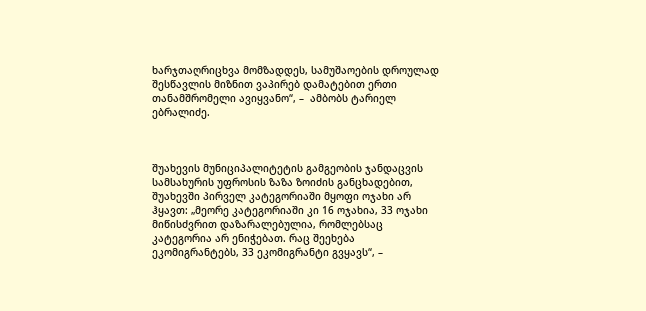ხარჯთაღრიცხვა მომზადდეს, სამუშაოების დროულად შესწავლის მიზნით ვაპირებ დამატებით ერთი თანამშრომელი ავიყვანო“, –  ამბობს ტარიელ ებრალიძე.



შუახევის მუნიციპალიტეტის გამგეობის ჯანდაცვის სამსახურის უფროსის ზაზა ზოიძის განცხადებით, შუახევში პირველ კატეგორიაში მყოფი ოჯახი არ ჰყავთ: „მეორე კატეგორიაში კი 16 ოჯახია, 33 ოჯახი მიწისძვრით დაზარალებულია, რომლებსაც კატეგორია არ ენიჭებათ. რაც შეეხება ეკომიგრანტებს, 33 ეკომიგრანტი გვყავს“, –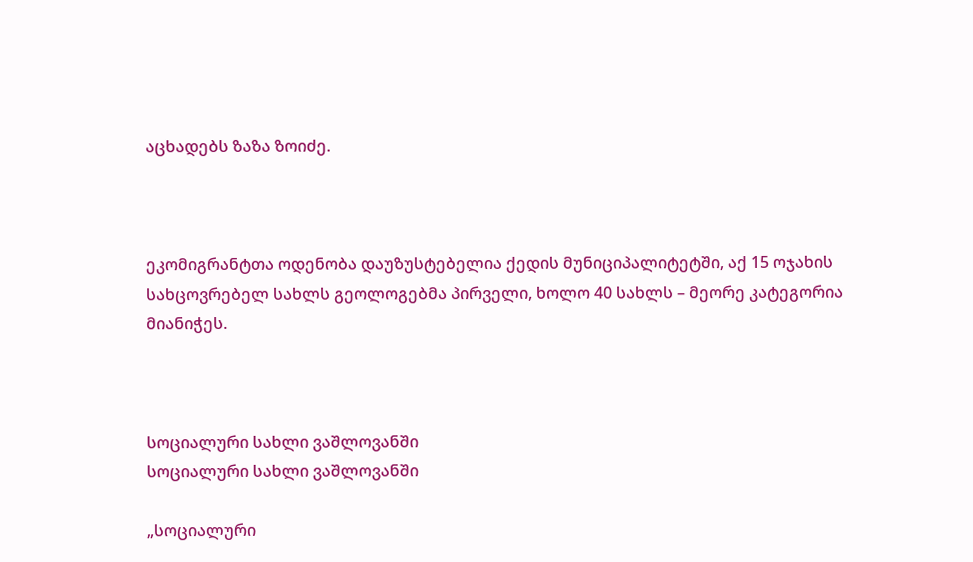აცხადებს ზაზა ზოიძე.



ეკომიგრანტთა ოდენობა დაუზუსტებელია ქედის მუნიციპალიტეტში, აქ 15 ოჯახის სახცოვრებელ სახლს გეოლოგებმა პირველი, ხოლო 40 სახლს – მეორე კატეგორია მიანიჭეს.



სოციალური სახლი ვაშლოვანში
სოციალური სახლი ვაშლოვანში

„სოციალური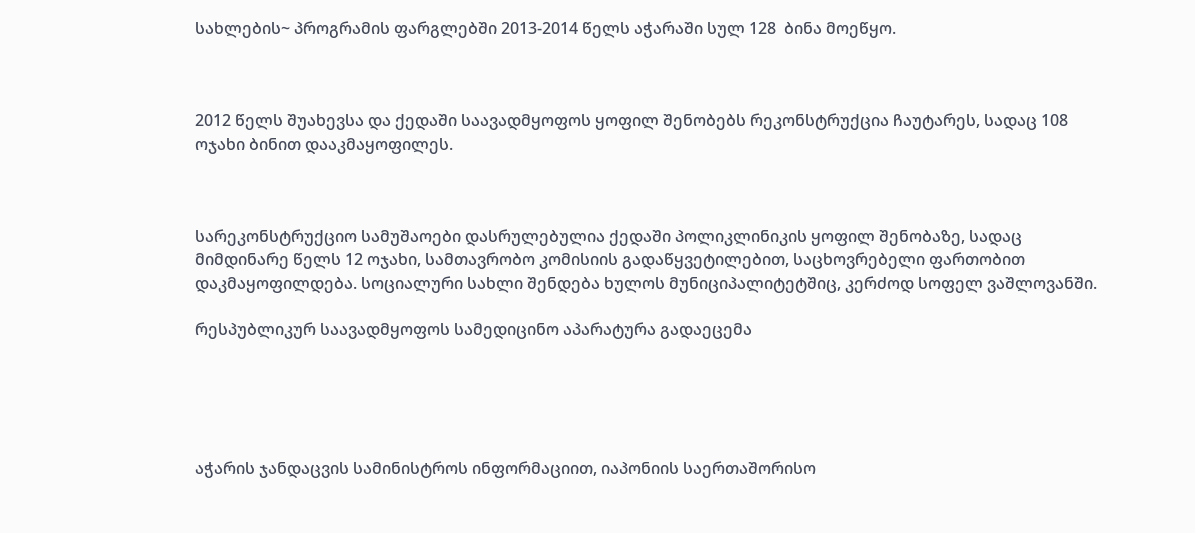სახლების~ პროგრამის ფარგლებში 2013-2014 წელს აჭარაში სულ 128  ბინა მოეწყო.



2012 წელს შუახევსა და ქედაში საავადმყოფოს ყოფილ შენობებს რეკონსტრუქცია ჩაუტარეს, სადაც 108 ოჯახი ბინით დააკმაყოფილეს.



სარეკონსტრუქციო სამუშაოები დასრულებულია ქედაში პოლიკლინიკის ყოფილ შენობაზე, სადაც მიმდინარე წელს 12 ოჯახი, სამთავრობო კომისიის გადაწყვეტილებით, საცხოვრებელი ფართობით დაკმაყოფილდება. სოციალური სახლი შენდება ხულოს მუნიციპალიტეტშიც, კერძოდ სოფელ ვაშლოვანში.

რესპუბლიკურ საავადმყოფოს სამედიცინო აპარატურა გადაეცემა





აჭარის ჯანდაცვის სამინისტროს ინფორმაციით, იაპონიის საერთაშორისო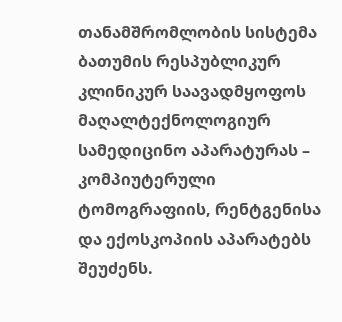თანამშრომლობის სისტემა ბათუმის რესპუბლიკურ კლინიკურ საავადმყოფოს მაღალტექნოლოგიურ სამედიცინო აპარატურას – კომპიუტერული ტომოგრაფიის, რენტგენისა და ექოსკოპიის აპარატებს შეუძენს.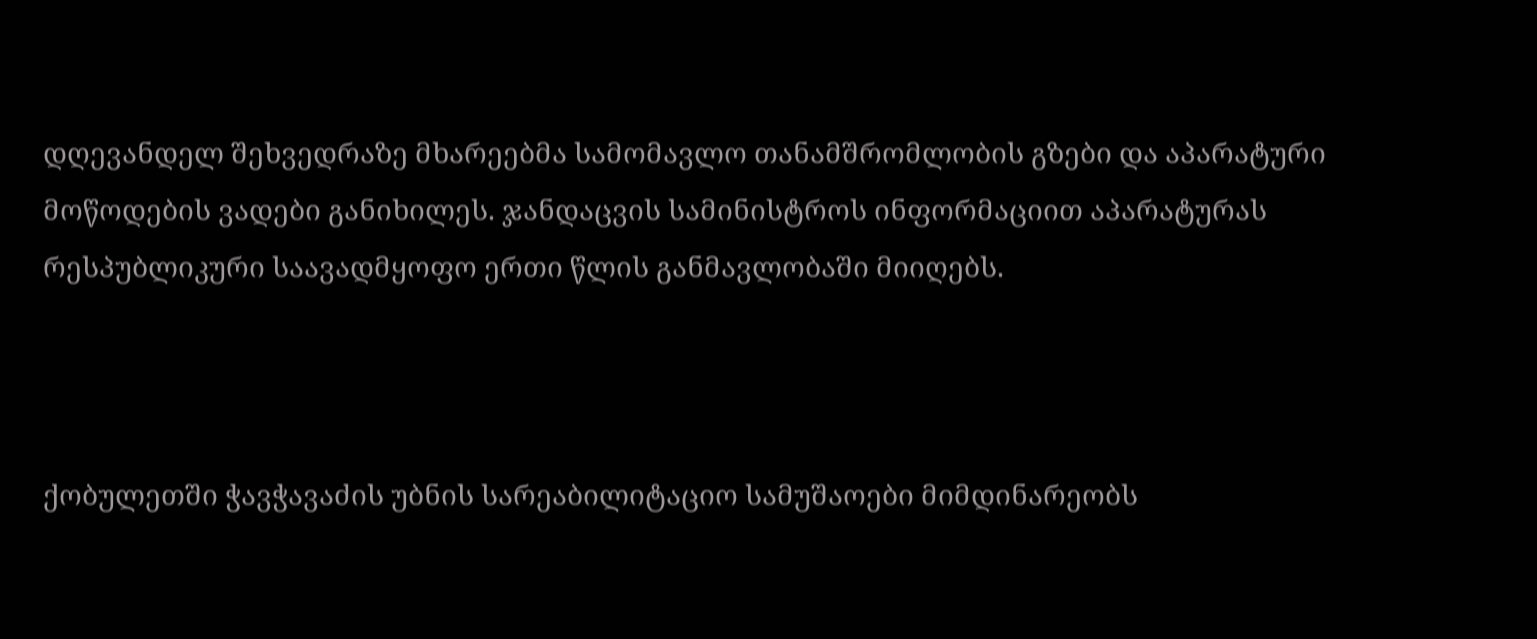დღევანდელ შეხვედრაზე მხარეებმა სამომავლო თანამშრომლობის გზები და აპარატური მოწოდების ვადები განიხილეს. ჯანდაცვის სამინისტროს ინფორმაციით აპარატურას რესპუბლიკური საავადმყოფო ერთი წლის განმავლობაში მიიღებს.



ქობულეთში ჭავჭავაძის უბნის სარეაბილიტაციო სამუშაოები მიმდინარეობს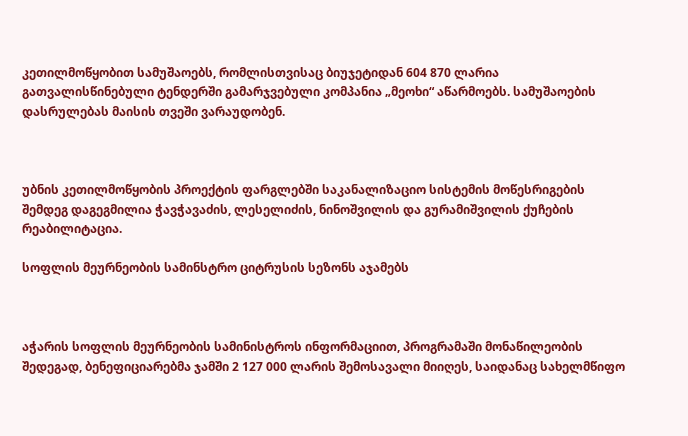კეთილმოწყობით სამუშაოებს, რომლისთვისაც ბიუჯეტიდან 604 870 ლარია გათვალისწინებული ტენდერში გამარჯვებული კომპანია „მეოხი“ აწარმოებს. სამუშაოების დასრულებას მაისის თვეში ვარაუდობენ.



უბნის კეთილმოწყობის პროექტის ფარგლებში საკანალიზაციო სისტემის მოწესრიგების შემდეგ დაგეგმილია ჭავჭავაძის, ლესელიძის, ნინოშვილის და გურამიშვილის ქუჩების რეაბილიტაცია.

სოფლის მეურნეობის სამინსტრო ციტრუსის სეზონს აჯამებს



აჭარის სოფლის მეურნეობის სამინისტროს ინფორმაციით, პროგრამაში მონაწილეობის შედეგად, ბენეფიციარებმა ჯამში 2 127 000 ლარის შემოსავალი მიიღეს, საიდანაც სახელმწიფო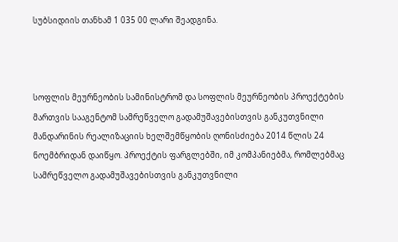სუბსიდიის თანხამ 1 035 00 ლარი შეადგინა.



სოფლის მეურნეობის სამინისტრომ და სოფლის მეურნეობის პროექტების მართვის სააგენტომ სამრეწველო გადამუშავებისთვის განკუთვნილი მანდარინის რეალიზაციის ხელშემწყობის ღონისძიება 2014 წლის 24 ნოემბრიდან დაიწყო. პროექტის ფარგლებში, იმ კომპანიებმა, რომლებმაც სამრეწველო გადამუშავებისთვის განკუთვნილი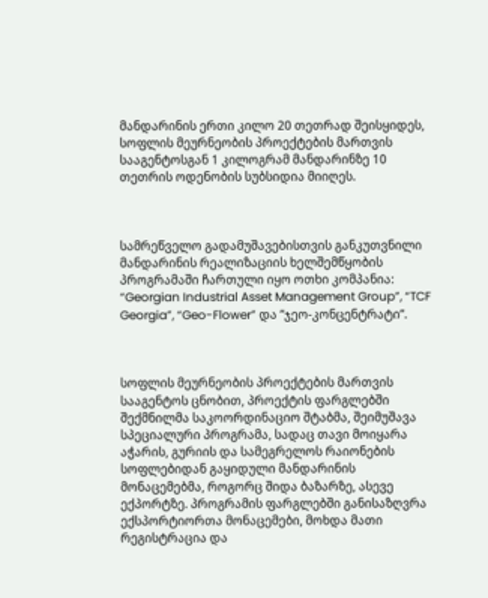მანდარინის ერთი კილო 20 თეთრად შეისყიდეს, სოფლის მეურნეობის პროექტების მართვის სააგენტოსგან 1 კილოგრამ მანდარინზე 10 თეთრის ოდენობის სუბსიდია მიიღეს.



სამრეწველო გადამუშავებისთვის განკუთვნილი მანდარინის რეალიზაციის ხელშემწყობის პროგრამაში ჩართული იყო ოთხი კომპანია: “Georgian Industrial Asset Management Group”, “TCF Georgia”, “Geo-Flower” და ”ჯეო-კონცენტრატი”.



სოფლის მეურნეობის პროექტების მართვის სააგენტოს ცნობით, პროექტის ფარგლებში შექმნილმა საკოორდინაციო შტაბმა, შეიმუშავა სპეციალური პროგრამა, სადაც თავი მოიყარა აჭარის, გურიის და სამეგრელოს რაიონების სოფლებიდან გაყიდული მანდარინის მონაცემებმა, როგორც შიდა ბაზარზე, ასევე ექპორტზე. პროგრამის ფარგლებში განისაზღვრა ექსპორტიორთა მონაცემები, მოხდა მათი რეგისტრაცია და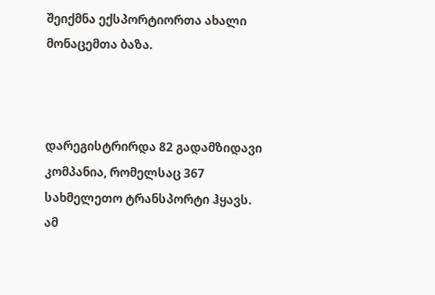შეიქმნა ექსპორტიორთა ახალი მონაცემთა ბაზა.



დარეგისტრირდა 82 გადამზიდავი კომპანია, რომელსაც 367 სახმელეთო ტრანსპორტი ჰყავს. ამ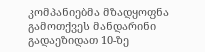კომპანიებმა მზადყოფნა გამოთქვეს მანდარინი გადაეზიდათ 10-ზე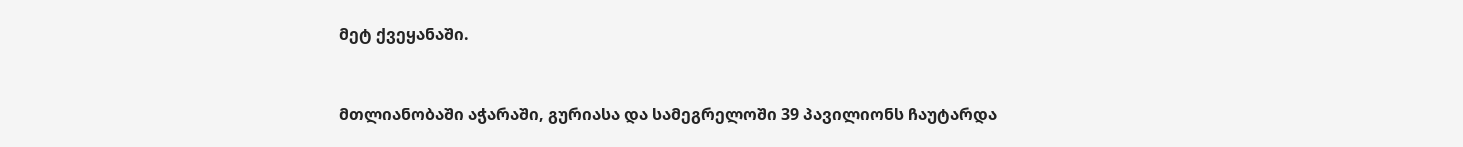მეტ ქვეყანაში.



მთლიანობაში აჭარაში, გურიასა და სამეგრელოში 39 პავილიონს ჩაუტარდა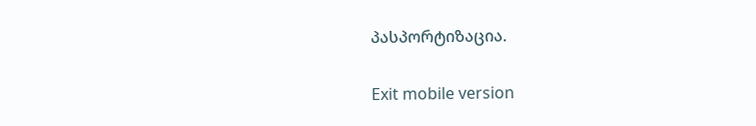პასპორტიზაცია.

Exit mobile version